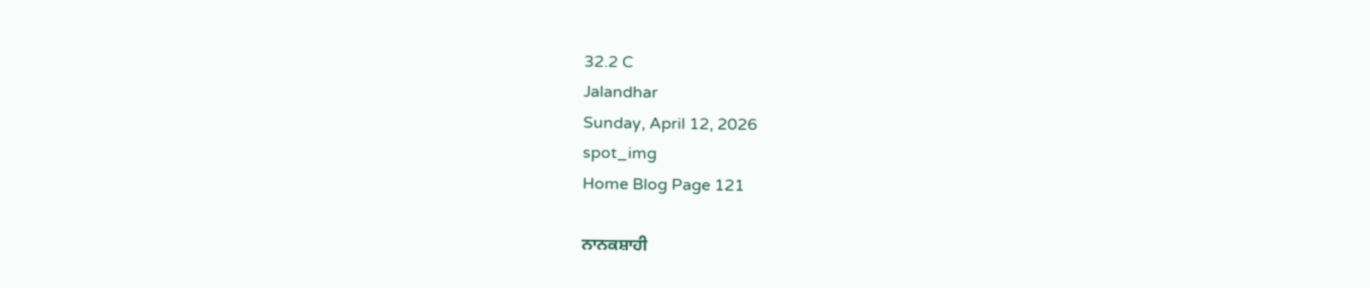32.2 C
Jalandhar
Sunday, April 12, 2026
spot_img
Home Blog Page 121

ਨਾਨਕਸ਼ਾਹੀ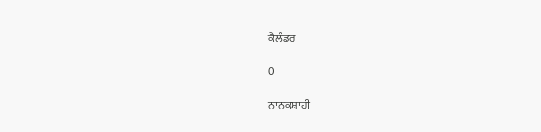ਕੈਲੰਡਰ

0

ਨਾਨਕਸ਼ਾਹੀ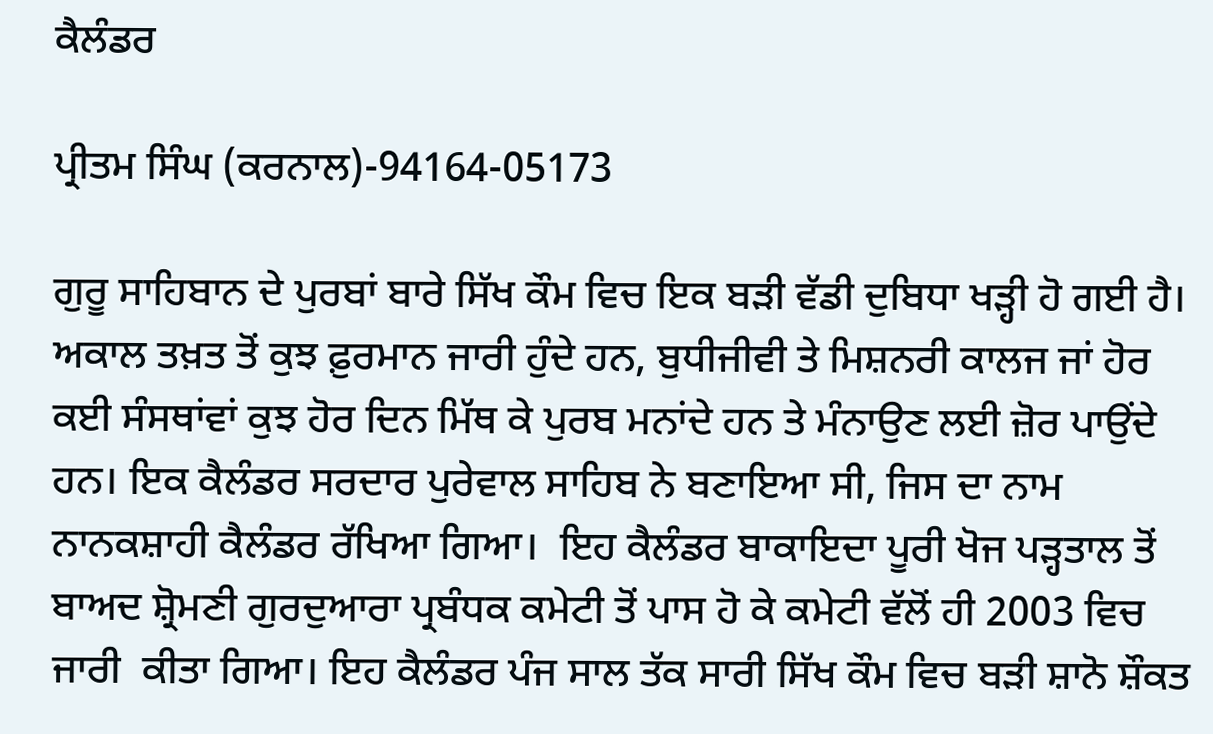ਕੈਲੰਡਰ

ਪ੍ਰੀਤਮ ਸਿੰਘ (ਕਰਨਾਲ)-94164-05173

ਗੁਰੂ ਸਾਹਿਬਾਨ ਦੇ ਪੁਰਬਾਂ ਬਾਰੇ ਸਿੱਖ ਕੌਮ ਵਿਚ ਇਕ ਬੜੀ ਵੱਡੀ ਦੁਬਿਧਾ ਖੜ੍ਹੀ ਹੋ ਗਈ ਹੈ। ਅਕਾਲ ਤਖ਼ਤ ਤੋਂ ਕੁਝ ਫ਼ੁਰਮਾਨ ਜਾਰੀ ਹੁੰਦੇ ਹਨ, ਬੁਧੀਜੀਵੀ ਤੇ ਮਿਸ਼ਨਰੀ ਕਾਲਜ ਜਾਂ ਹੋਰ ਕਈ ਸੰਸਥਾਂਵਾਂ ਕੁਝ ਹੋਰ ਦਿਨ ਮਿੱਥ ਕੇ ਪੁਰਬ ਮਨਾਂਦੇ ਹਨ ਤੇ ਮੰਨਾਉਣ ਲਈ ਜ਼ੋਰ ਪਾਉਂਦੇ ਹਨ। ਇਕ ਕੈਲੰਡਰ ਸਰਦਾਰ ਪੁਰੇਵਾਲ ਸਾਹਿਬ ਨੇ ਬਣਾਇਆ ਸੀ, ਜਿਸ ਦਾ ਨਾਮ ਨਾਨਕਸ਼ਾਹੀ ਕੈਲੰਡਰ ਰੱਖਿਆ ਗਿਆ।  ਇਹ ਕੈਲੰਡਰ ਬਾਕਾਇਦਾ ਪੂਰੀ ਖੋਜ ਪੜ੍ਹਤਾਲ ਤੋਂ ਬਾਅਦ ਸ਼੍ਰੋਮਣੀ ਗੁਰਦੁਆਰਾ ਪ੍ਰਬੰਧਕ ਕਮੇਟੀ ਤੋਂ ਪਾਸ ਹੋ ਕੇ ਕਮੇਟੀ ਵੱਲੋਂ ਹੀ 2003 ਵਿਚ  ਜਾਰੀ  ਕੀਤਾ ਗਿਆ। ਇਹ ਕੈਲੰਡਰ ਪੰਜ ਸਾਲ ਤੱਕ ਸਾਰੀ ਸਿੱਖ ਕੌਮ ਵਿਚ ਬੜੀ ਸ਼ਾਨੋ ਸ਼ੌਕਤ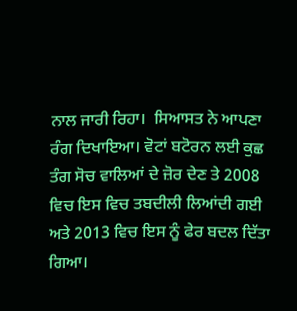ਨਾਲ ਜਾਰੀ ਰਿਹਾ।  ਸਿਆਸਤ ਨੇ ਆਪਣਾ ਰੰਗ ਦਿਖਾਇਆ। ਵੋਟਾਂ ਬਟੋਰਨ ਲਈ ਕੁਛ ਤੰਗ ਸੋਚ ਵਾਲਿਆਂ ਦੇ ਜ਼ੋਰ ਦੇਣ ਤੇ 2008 ਵਿਚ ਇਸ ਵਿਚ ਤਬਦੀਲੀ ਲਿਆਂਦੀ ਗਈ ਅਤੇ 2013 ਵਿਚ ਇਸ ਨੂੰ ਫੇਰ ਬਦਲ ਦਿੱਤਾ ਗਿਆ।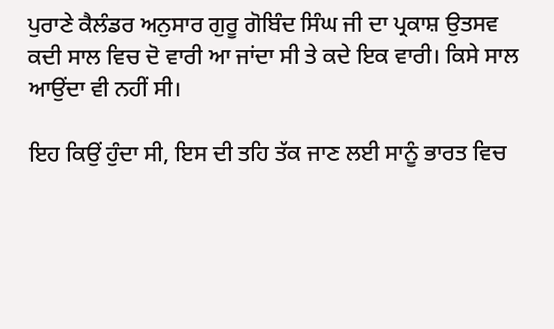ਪੁਰਾਣੇ ਕੈਲੰਡਰ ਅਨੁਸਾਰ ਗੁਰੂ ਗੋਬਿੰਦ ਸਿੰਘ ਜੀ ਦਾ ਪ੍ਰਕਾਸ਼ ਉਤਸਵ ਕਦੀ ਸਾਲ ਵਿਚ ਦੋ ਵਾਰੀ ਆ ਜਾਂਦਾ ਸੀ ਤੇ ਕਦੇ ਇਕ ਵਾਰੀ। ਕਿਸੇ ਸਾਲ ਆਉਂਦਾ ਵੀ ਨਹੀਂ ਸੀ।

ਇਹ ਕਿਉਂ ਹੁੰਦਾ ਸੀ, ਇਸ ਦੀ ਤਹਿ ਤੱਕ ਜਾਣ ਲਈ ਸਾਨੂੰ ਭਾਰਤ ਵਿਚ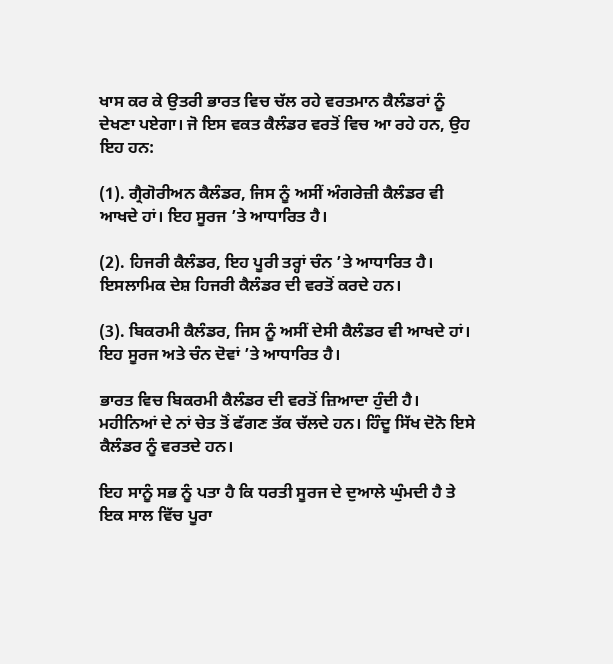ਖਾਸ ਕਰ ਕੇ ਉਤਰੀ ਭਾਰਤ ਵਿਚ ਚੱਲ ਰਹੇ ਵਰਤਮਾਨ ਕੈਲੰਡਰਾਂ ਨੂੰ ਦੇਖਣਾ ਪਏਗਾ। ਜੋ ਇਸ ਵਕਤ ਕੈਲੰਡਰ ਵਰਤੋਂ ਵਿਚ ਆ ਰਹੇ ਹਨ, ਉਹ ਇਹ ਹਨ:

(1). ਗ੍ਰੈਗੋਰੀਅਨ ਕੈਲੰਡਰ, ਜਿਸ ਨੂੰ ਅਸੀਂ ਅੰਗਰੇਜ਼ੀ ਕੈਲੰਡਰ ਵੀ ਆਖਦੇ ਹਾਂ। ਇਹ ਸੂਰਜ ’ਤੇ ਆਧਾਰਿਤ ਹੈ।

(2). ਹਿਜਰੀ ਕੈਲੰਡਰ, ਇਹ ਪੂਰੀ ਤਰ੍ਹਾਂ ਚੰਨ ’ਤੇ ਆਧਾਰਿਤ ਹੈ। ਇਸਲਾਮਿਕ ਦੇਸ਼ ਹਿਜਰੀ ਕੈਲੰਡਰ ਦੀ ਵਰਤੋਂ ਕਰਦੇ ਹਨ।

(3). ਬਿਕਰਮੀ ਕੈਲੰਡਰ, ਜਿਸ ਨੂੰ ਅਸੀਂ ਦੇਸੀ ਕੈਲੰਡਰ ਵੀ ਆਖਦੇ ਹਾਂ। ਇਹ ਸੂਰਜ ਅਤੇ ਚੰਨ ਦੋਵਾਂ ’ਤੇ ਆਧਾਰਿਤ ਹੈ।

ਭਾਰਤ ਵਿਚ ਬਿਕਰਮੀ ਕੈਲੰਡਰ ਦੀ ਵਰਤੋਂ ਜ਼ਿਆਦਾ ਹੁੰਦੀ ਹੈ। ਮਹੀਨਿਆਂ ਦੇ ਨਾਂ ਚੇਤ ਤੋਂ ਫੱਗਣ ਤੱਕ ਚੱਲਦੇ ਹਨ। ਹਿੰਦੂ ਸਿੱਖ ਦੋਨੋ ਇਸੇ ਕੈਲੰਡਰ ਨੂੰ ਵਰਤਦੇ ਹਨ।

ਇਹ ਸਾਨੂੰ ਸਭ ਨੂੰ ਪਤਾ ਹੈ ਕਿ ਧਰਤੀ ਸੂਰਜ ਦੇ ਦੁਆਲੇ ਘੁੰਮਦੀ ਹੈ ਤੇ ਇਕ ਸਾਲ ਵਿੱਚ ਪੂਰਾ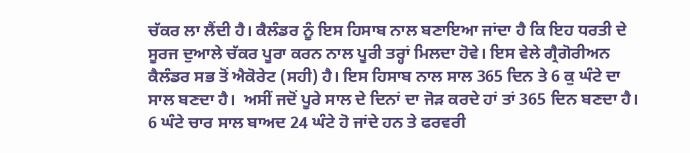ਚੱਕਰ ਲਾ ਲੈਂਦੀ ਹੈ। ਕੈਲੰਡਰ ਨੂੰ ਇਸ ਹਿਸਾਬ ਨਾਲ ਬਣਾਇਆ ਜਾਂਦਾ ਹੈ ਕਿ ਇਹ ਧਰਤੀ ਦੇ ਸੂਰਜ ਦੁਆਲੇ ਚੱਕਰ ਪੂਰਾ ਕਰਨ ਨਾਲ ਪੂਰੀ ਤਰ੍ਹਾਂ ਮਿਲਦਾ ਹੋਵੇ। ਇਸ ਵੇਲੇ ਗ੍ਰੈਗੋਰੀਅਨ ਕੈਲੰਡਰ ਸਭ ਤੋਂ ਐਕੋਰੇਟ (ਸਹੀ) ਹੈ। ਇਸ ਹਿਸਾਬ ਨਾਲ ਸਾਲ 365 ਦਿਨ ਤੇ 6 ਕੁ ਘੰਟੇ ਦਾ ਸਾਲ ਬਣਦਾ ਹੈ।  ਅਸੀਂ ਜਦੋਂ ਪੂਰੇ ਸਾਲ ਦੇ ਦਿਨਾਂ ਦਾ ਜੋੜ ਕਰਦੇ ਹਾਂ ਤਾਂ 365 ਦਿਨ ਬਣਦਾ ਹੈ।  6 ਘੰਟੇ ਚਾਰ ਸਾਲ ਬਾਅਦ 24 ਘੰਟੇ ਹੋ ਜਾਂਦੇ ਹਨ ਤੇ ਫਰਵਰੀ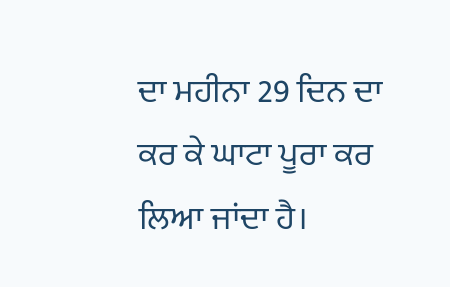ਦਾ ਮਹੀਨਾ 29 ਦਿਨ ਦਾ ਕਰ ਕੇ ਘਾਟਾ ਪੂਰਾ ਕਰ ਲਿਆ ਜਾਂਦਾ ਹੈ।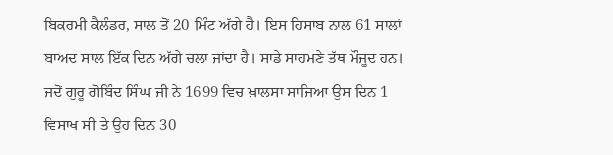ਬਿਕਰਮੀ ਕੈਲੰਡਰ, ਸਾਲ ਤੋਂ 20 ਮਿੰਟ ਅੱਗੇ ਹੈ। ਇਸ ਹਿਸਾਬ ਨਾਲ 61 ਸਾਲਾਂ ਬਾਅਦ ਸਾਲ ਇੱਕ ਦਿਨ ਅੱਗੇ ਚਲਾ ਜਾਂਦਾ ਹੈ। ਸਾਡੇ ਸਾਹਮਣੇ ਤੱਥ ਮੌਜੂਦ ਹਨ। ਜਦੋਂ ਗੁਰੂ ਗੋਬਿੰਦ ਸਿੰਘ ਜੀ ਨੇ 1699 ਵਿਚ ਖ਼ਾਲਸਾ ਸਾਜਿਆ ਉਸ ਦਿਨ 1 ਵਿਸਾਖ ਸੀ ਤੇ ਉਹ ਦਿਨ 30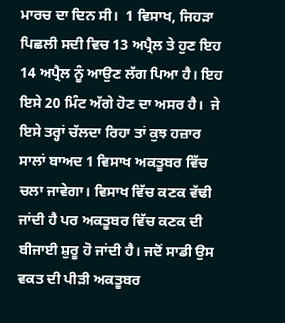ਮਾਰਚ ਦਾ ਦਿਨ ਸੀ।  1 ਵਿਸਾਖ, ਜਿਹੜਾ ਪਿਛਲੀ ਸਦੀ ਵਿਚ 13 ਅਪ੍ਰੈਲ ਤੇ ਹੁਣ ਇਹ 14 ਅਪ੍ਰੈਲ ਨੂੰ ਆਉਣ ਲੱਗ ਪਿਆ ਹੈ। ਇਹ ਇਸੇ 20 ਮਿੰਟ ਅੱਗੇ ਹੋਣ ਦਾ ਅਸਰ ਹੈ।  ਜੇ ਇਸੇ ਤਰ੍ਹਾਂ ਚੱਲਦਾ ਰਿਹਾ ਤਾਂ ਕੁਝ ਹਜ਼ਾਰ ਸਾਲਾਂ ਬਾਅਦ 1 ਵਿਸਾਖ ਅਕਤੂਬਰ ਵਿੱਚ ਚਲਾ ਜਾਵੇਗਾ। ਵਿਸਾਖ ਵਿੱਚ ਕਣਕ ਵੱਢੀ ਜਾਂਦੀ ਹੈ ਪਰ ਅਕਤੂਬਰ ਵਿੱਚ ਕਣਕ ਦੀ ਬੀਜਾਈ ਸ਼ੁਰੂ ਹੋ ਜਾਂਦੀ ਹੈ। ਜਦੋਂ ਸਾਡੀ ਉਸ ਵਕਤ ਦੀ ਪੀੜੀ ਅਕਤੂਬਰ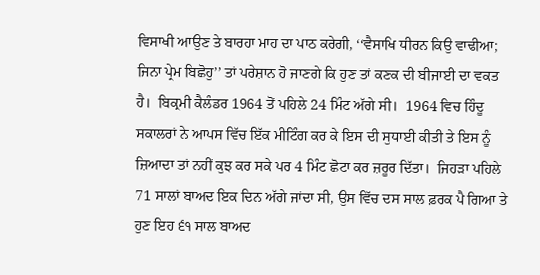ਵਿਸਾਖੀ ਆਉਣ ਤੇ ਬਾਰਹਾ ਮਾਹ ਦਾ ਪਾਠ ਕਰੇਗੀ, ‘‘ਵੈਸਾਖਿ ਧੀਰਨ ਕਿਉ ਵਾਢੀਆ; ਜਿਨਾ ਪ੍ਰੇਮ ਬਿਛੋਹੁ’’ ਤਾਂ ਪਰੇਸ਼ਾਨ ਹੋ ਜਾਣਗੇ ਕਿ ਹੁਣ ਤਾਂ ਕਣਕ ਦੀ ਬੀਜਾਈ ਦਾ ਵਕਤ ਹੈ।  ਬਿਕ੍ਰਮੀ ਕੈਲੰਡਰ 1964 ਤੋਂ ਪਹਿਲੇ 24 ਮਿੰਟ ਅੱਗੇ ਸੀ।  1964 ਵਿਚ ਹਿੰਦੂ ਸਕਾਲਰਾਂ ਨੇ ਆਪਸ ਵਿੱਚ ਇੱਕ ਮੀਟਿੰਗ ਕਰ ਕੇ ਇਸ ਦੀ ਸੁਧਾਈ ਕੀਤੀ ਤੇ ਇਸ ਨੂੰ ਜ਼ਿਆਦਾ ਤਾਂ ਨਹੀਂ ਕੁਝ ਕਰ ਸਕੇ ਪਰ 4 ਮਿੰਟ ਛੋਟਾ ਕਰ ਜ਼ਰੂਰ ਦਿੱਤਾ।  ਜਿਹੜਾ ਪਹਿਲੇ 71 ਸਾਲਾਂ ਬਾਅਦ ਇਕ ਦਿਨ ਅੱਗੇ ਜਾਂਦਾ ਸੀ, ਉਸ ਵਿੱਚ ਦਸ ਸਾਲ ਫ਼ਰਕ ਪੈ ਗਿਆ ਤੇ ਹੁਣ ਇਹ ੬੧ ਸਾਲ ਬਾਅਦ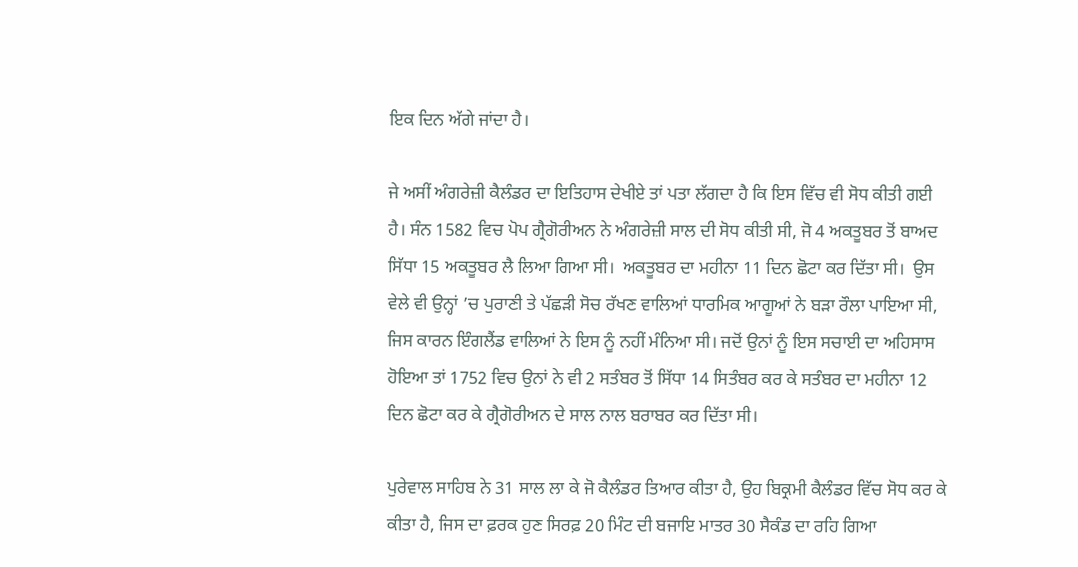ਇਕ ਦਿਨ ਅੱਗੇ ਜਾਂਦਾ ਹੈ।

ਜੇ ਅਸੀਂ ਅੰਗਰੇਜ਼ੀ ਕੈਲੰਡਰ ਦਾ ਇਤਿਹਾਸ ਦੇਖੀਏ ਤਾਂ ਪਤਾ ਲੱਗਦਾ ਹੈ ਕਿ ਇਸ ਵਿੱਚ ਵੀ ਸੋਧ ਕੀਤੀ ਗਈ ਹੈ। ਸੰਨ 1582 ਵਿਚ ਪੋਪ ਗ੍ਰੈਗੋਰੀਅਨ ਨੇ ਅੰਗਰੇਜ਼ੀ ਸਾਲ ਦੀ ਸੋਧ ਕੀਤੀ ਸੀ, ਜੋ 4 ਅਕਤੂਬਰ ਤੋਂ ਬਾਅਦ ਸਿੱਧਾ 15 ਅਕਤੂਬਰ ਲੈ ਲਿਆ ਗਿਆ ਸੀ।  ਅਕਤੂਬਰ ਦਾ ਮਹੀਨਾ 11 ਦਿਨ ਛੋਟਾ ਕਰ ਦਿੱਤਾ ਸੀ।  ਉਸ ਵੇਲੇ ਵੀ ਉਨ੍ਹਾਂ ’ਚ ਪੁਰਾਣੀ ਤੇ ਪੱਛੜੀ ਸੋਚ ਰੱਖਣ ਵਾਲਿਆਂ ਧਾਰਮਿਕ ਆਗੂਆਂ ਨੇ ਬੜਾ ਰੌਲਾ ਪਾਇਆ ਸੀ, ਜਿਸ ਕਾਰਨ ਇੰਗਲੈਂਡ ਵਾਲਿਆਂ ਨੇ ਇਸ ਨੂੰ ਨਹੀਂ ਮੰਨਿਆ ਸੀ। ਜਦੋਂ ਉਨਾਂ ਨੂੰ ਇਸ ਸਚਾਈ ਦਾ ਅਹਿਸਾਸ ਹੋਇਆ ਤਾਂ 1752 ਵਿਚ ਉਨਾਂ ਨੇ ਵੀ 2 ਸਤੰਬਰ ਤੋਂ ਸਿੱਧਾ 14 ਸਿਤੰਬਰ ਕਰ ਕੇ ਸਤੰਬਰ ਦਾ ਮਹੀਨਾ 12 ਦਿਨ ਛੋਟਾ ਕਰ ਕੇ ਗ੍ਰੈਗੋਰੀਅਨ ਦੇ ਸਾਲ ਨਾਲ ਬਰਾਬਰ ਕਰ ਦਿੱਤਾ ਸੀ।

ਪੁਰੇਵਾਲ ਸਾਹਿਬ ਨੇ 31 ਸਾਲ ਲਾ ਕੇ ਜੋ ਕੈਲੰਡਰ ਤਿਆਰ ਕੀਤਾ ਹੈ, ਉਹ ਬਿਕ੍ਰਮੀ ਕੈਲੰਡਰ ਵਿੱਚ ਸੋਧ ਕਰ ਕੇ ਕੀਤਾ ਹੈ, ਜਿਸ ਦਾ ਫ਼ਰਕ ਹੁਣ ਸਿਰਫ਼ 20 ਮਿੰਟ ਦੀ ਬਜਾਇ ਮਾਤਰ 30 ਸੈਕੰਡ ਦਾ ਰਹਿ ਗਿਆ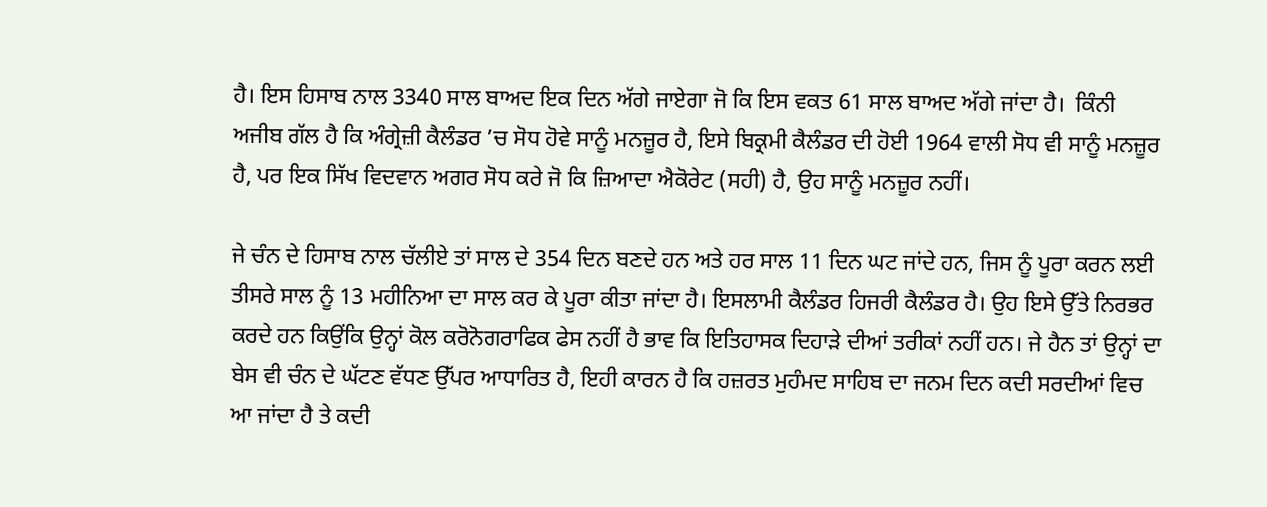ਹੈ। ਇਸ ਹਿਸਾਬ ਨਾਲ 3340 ਸਾਲ ਬਾਅਦ ਇਕ ਦਿਨ ਅੱਗੇ ਜਾਏਗਾ ਜੋ ਕਿ ਇਸ ਵਕਤ 61 ਸਾਲ ਬਾਅਦ ਅੱਗੇ ਜਾਂਦਾ ਹੈ।  ਕਿੰਨੀ ਅਜੀਬ ਗੱਲ ਹੈ ਕਿ ਅੰਗ੍ਰੇਜ਼ੀ ਕੈਲੰਡਰ ’ਚ ਸੋਧ ਹੋਵੇ ਸਾਨੂੰ ਮਨਜ਼ੂਰ ਹੈ, ਇਸੇ ਬਿਕ੍ਰਮੀ ਕੈਲੰਡਰ ਦੀ ਹੋਈ 1964 ਵਾਲੀ ਸੋਧ ਵੀ ਸਾਨੂੰ ਮਨਜ਼ੂਰ ਹੈ, ਪਰ ਇਕ ਸਿੱਖ ਵਿਦਵਾਨ ਅਗਰ ਸੋਧ ਕਰੇ ਜੋ ਕਿ ਜ਼ਿਆਦਾ ਐਕੋਰੇਟ (ਸਹੀ) ਹੈ, ਉਹ ਸਾਨੂੰ ਮਨਜ਼ੂਰ ਨਹੀਂ।

ਜੇ ਚੰਨ ਦੇ ਹਿਸਾਬ ਨਾਲ ਚੱਲੀਏ ਤਾਂ ਸਾਲ ਦੇ 354 ਦਿਨ ਬਣਦੇ ਹਨ ਅਤੇ ਹਰ ਸਾਲ 11 ਦਿਨ ਘਟ ਜਾਂਦੇ ਹਨ, ਜਿਸ ਨੂੰ ਪੂਰਾ ਕਰਨ ਲਈ ਤੀਸਰੇ ਸਾਲ ਨੂੰ 13 ਮਹੀਨਿਆ ਦਾ ਸਾਲ ਕਰ ਕੇ ਪੂਰਾ ਕੀਤਾ ਜਾਂਦਾ ਹੈ। ਇਸਲਾਮੀ ਕੈਲੰਡਰ ਹਿਜਰੀ ਕੈਲੰਡਰ ਹੈ। ਉਹ ਇਸੇ ਉੱਤੇ ਨਿਰਭਰ ਕਰਦੇ ਹਨ ਕਿਉਂਕਿ ਉਨ੍ਹਾਂ ਕੋਲ ਕਰੋਨੋਗਰਾਫਿਕ ਫੇਸ ਨਹੀਂ ਹੈ ਭਾਵ ਕਿ ਇਤਿਹਾਸਕ ਦਿਹਾੜੇ ਦੀਆਂ ਤਰੀਕਾਂ ਨਹੀਂ ਹਨ। ਜੇ ਹੈਨ ਤਾਂ ਉਨ੍ਹਾਂ ਦਾ ਬੇਸ ਵੀ ਚੰਨ ਦੇ ਘੱਟਣ ਵੱਧਣ ਉੱਪਰ ਆਧਾਰਿਤ ਹੈ, ਇਹੀ ਕਾਰਨ ਹੈ ਕਿ ਹਜ਼ਰਤ ਮੁਹੰਮਦ ਸਾਹਿਬ ਦਾ ਜਨਮ ਦਿਨ ਕਦੀ ਸਰਦੀਆਂ ਵਿਚ ਆ ਜਾਂਦਾ ਹੈ ਤੇ ਕਦੀ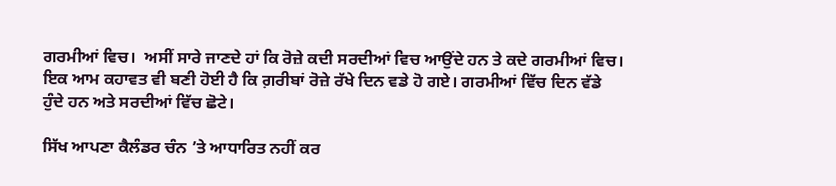ਗਰਮੀਆਂ ਵਿਚ।  ਅਸੀਂ ਸਾਰੇ ਜਾਣਦੇ ਹਾਂ ਕਿ ਰੋਜ਼ੇ ਕਦੀ ਸਰਦੀਆਂ ਵਿਚ ਆਉਂਦੇ ਹਨ ਤੇ ਕਦੇ ਗਰਮੀਆਂ ਵਿਚ। ਇਕ ਆਮ ਕਹਾਵਤ ਵੀ ਬਣੀ ਹੋਈ ਹੈ ਕਿ ਗ਼ਰੀਬਾਂ ਰੋਜ਼ੇ ਰੱਖੇ ਦਿਨ ਵਡੇ ਹੋ ਗਏ। ਗਰਮੀਆਂ ਵਿੱਚ ਦਿਨ ਵੱਡੇ ਹੁੰਦੇ ਹਨ ਅਤੇ ਸਰਦੀਆਂ ਵਿੱਚ ਛੋਟੇ।

ਸਿੱਖ ਆਪਣਾ ਕੈਲੰਡਰ ਚੰਨ ’ਤੇ ਆਧਾਰਿਤ ਨਹੀਂ ਕਰ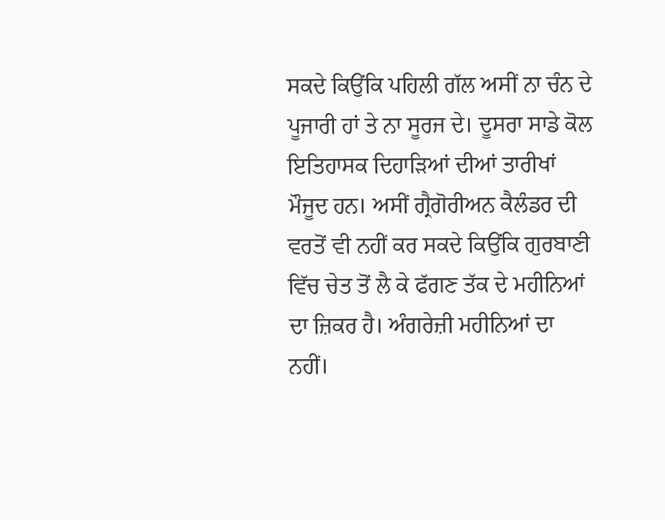ਸਕਦੇ ਕਿਉਂਕਿ ਪਹਿਲੀ ਗੱਲ ਅਸੀਂ ਨਾ ਚੰਨ ਦੇ ਪੂਜਾਰੀ ਹਾਂ ਤੇ ਨਾ ਸੂਰਜ ਦੇ। ਦੂਸਰਾ ਸਾਡੇ ਕੋਲ ਇਤਿਹਾਸਕ ਦਿਹਾੜਿਆਂ ਦੀਆਂ ਤਾਰੀਖਾਂ ਮੌਜੂਦ ਹਨ। ਅਸੀਂ ਗ੍ਰੈਗੋਰੀਅਨ ਕੈਲੰਡਰ ਦੀ ਵਰਤੋਂ ਵੀ ਨਹੀਂ ਕਰ ਸਕਦੇ ਕਿਉਂਕਿ ਗੁਰਬਾਣੀ ਵਿੱਚ ਚੇਤ ਤੋਂ ਲੈ ਕੇ ਫੱਗਣ ਤੱਕ ਦੇ ਮਹੀਨਿਆਂ ਦਾ ਜ਼ਿਕਰ ਹੈ। ਅੰਗਰੇਜ਼ੀ ਮਹੀਨਿਆਂ ਦਾ ਨਹੀਂ।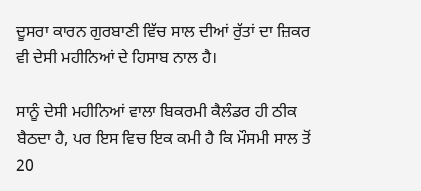ਦੂਸਰਾ ਕਾਰਨ ਗੁਰਬਾਣੀ ਵਿੱਚ ਸਾਲ ਦੀਆਂ ਰੁੱਤਾਂ ਦਾ ਜ਼ਿਕਰ ਵੀ ਦੇਸੀ ਮਹੀਨਿਆਂ ਦੇ ਹਿਸਾਬ ਨਾਲ ਹੈ।

ਸਾਨੂੰ ਦੇਸੀ ਮਹੀਨਿਆਂ ਵਾਲਾ ਬਿਕਰਮੀ ਕੈਲੰਡਰ ਹੀ ਠੀਕ ਬੈਠਦਾ ਹੈ, ਪਰ ਇਸ ਵਿਚ ਇਕ ਕਮੀ ਹੈ ਕਿ ਮੌਸਮੀ ਸਾਲ ਤੋਂ 20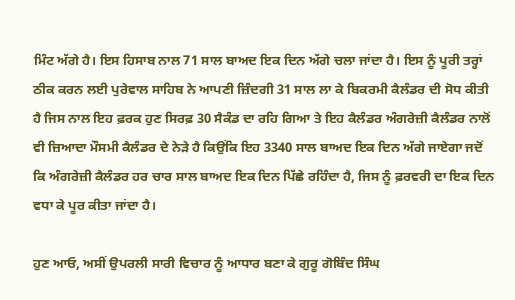ਮਿੰਟ ਅੱਗੇ ਹੈ। ਇਸ ਹਿਸਾਬ ਨਾਲ 71 ਸਾਲ ਬਾਅਦ ਇਕ ਦਿਨ ਅੱਗੇ ਚਲਾ ਜਾਂਦਾ ਹੈ। ਇਸ ਨੂੰ ਪੂਰੀ ਤਰ੍ਹਾਂ ਠੀਕ ਕਰਨ ਲਈ ਪੁਰੇਵਾਲ ਸਾਹਿਬ ਨੇ ਆਪਣੀ ਜ਼ਿੰਦਗੀ 31 ਸਾਲ ਲਾ ਕੇ ਬਿਕਰਮੀ ਕੈਲੰਡਰ ਦੀ ਸੋਧ ਕੀਤੀ ਹੈ ਜਿਸ ਨਾਲ ਇਹ ਫ਼ਰਕ ਹੁਣ ਸਿਰਫ਼ 30 ਸੈਕੰਡ ਦਾ ਰਹਿ ਗਿਆ ਤੇ ਇਹ ਕੈਲੰਡਰ ਅੰਗਰੇਜ਼ੀ ਕੈਲੰਡਰ ਨਾਲੋਂ ਵੀ ਜ਼ਿਆਦਾ ਮੌਸਮੀ ਕੈਲੰਡਰ ਦੇ ਨੇੜੇ ਹੈ ਕਿਉਂਕਿ ਇਹ 3340 ਸਾਲ ਬਾਅਦ ਇਕ ਦਿਨ ਅੱਗੇ ਜਾਏਗਾ ਜਦੋਂ ਕਿ ਅੰਗਰੇਜ਼ੀ ਕੈਲੰਡਰ ਹਰ ਚਾਰ ਸਾਲ ਬਾਅਦ ਇਕ ਦਿਨ ਪਿੱਛੇ ਰਹਿੰਦਾ ਹੈ, ਜਿਸ ਨੂੰ ਫ਼ਰਵਰੀ ਦਾ ਇਕ ਦਿਨ ਵਧਾ ਕੇ ਪੂਰ ਕੀਤਾ ਜਾਂਦਾ ਹੈ।

ਹੁਣ ਆਓ, ਅਸੀਂ ਉਪਰਲੀ ਸਾਰੀ ਵਿਚਾਰ ਨੂੰ ਆਧਾਰ ਬਣਾ ਕੇ ਗੁਰੂ ਗੋਬਿੰਦ ਸਿੰਘ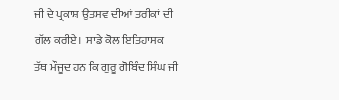ਜੀ ਦੇ ਪ੍ਰਕਾਸ਼ ਉਤਸਵ ਦੀਆਂ ਤਰੀਕਾਂ ਦੀ ਗੱਲ ਕਰੀਏ।  ਸਾਡੇ ਕੋਲ ਇਤਿਹਾਸਕ ਤੱਥ ਮੌਜੂਦ ਹਨ ਕਿ ਗੁਰੂ ਗੋਬਿੰਦ ਸਿੰਘ ਜੀ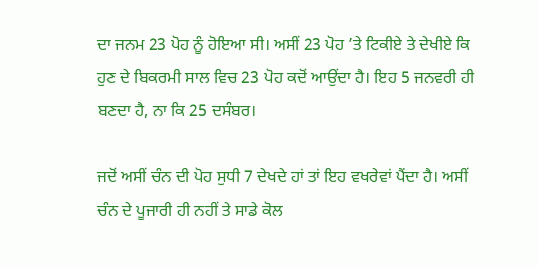ਦਾ ਜਨਮ 23 ਪੋਹ ਨੂੰ ਹੋਇਆ ਸੀ। ਅਸੀਂ 23 ਪੋਹ ’ਤੇ ਟਿਕੀਏ ਤੇ ਦੇਖੀਏ ਕਿ ਹੁਣ ਦੇ ਬਿਕਰਮੀ ਸਾਲ ਵਿਚ 23 ਪੋਹ ਕਦੋਂ ਆਉਂਦਾ ਹੈ। ਇਹ 5 ਜਨਵਰੀ ਹੀ ਬਣਦਾ ਹੈ, ਨਾ ਕਿ 25 ਦਸੰਬਰ।

ਜਦੋਂ ਅਸੀਂ ਚੰਨ ਦੀ ਪੋਹ ਸੁਧੀ 7 ਦੇਖਦੇ ਹਾਂ ਤਾਂ ਇਹ ਵਖਰੇਵਾਂ ਪੈਂਦਾ ਹੈ। ਅਸੀਂ ਚੰਨ ਦੇ ਪੂਜਾਰੀ ਹੀ ਨਹੀਂ ਤੇ ਸਾਡੇ ਕੋਲ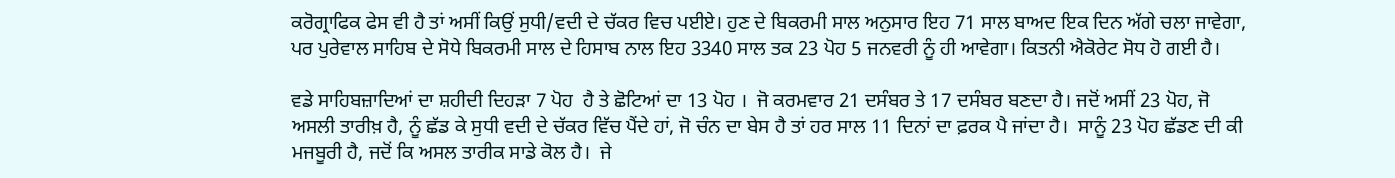ਕਰੋਗ੍ਰਾਫਿਕ ਫੇਸ ਵੀ ਹੈ ਤਾਂ ਅਸੀਂ ਕਿਉਂ ਸੁਧੀ/ਵਦੀ ਦੇ ਚੱਕਰ ਵਿਚ ਪਈਏ। ਹੁਣ ਦੇ ਬਿਕਰਮੀ ਸਾਲ ਅਨੁਸਾਰ ਇਹ 71 ਸਾਲ ਬਾਅਦ ਇਕ ਦਿਨ ਅੱਗੇ ਚਲਾ ਜਾਵੇਗਾ, ਪਰ ਪੁਰੇਵਾਲ ਸਾਹਿਬ ਦੇ ਸੋਧੇ ਬਿਕਰਮੀ ਸਾਲ ਦੇ ਹਿਸਾਬ ਨਾਲ ਇਹ 3340 ਸਾਲ ਤਕ 23 ਪੋਹ 5 ਜਨਵਰੀ ਨੂੰ ਹੀ ਆਵੇਗਾ। ਕਿਤਨੀ ਐਕੋਰੇਟ ਸੋਧ ਹੋ ਗਈ ਹੈ।

ਵਡੇ ਸਾਹਿਬਜ਼ਾਦਿਆਂ ਦਾ ਸ਼ਹੀਦੀ ਦਿਹੜਾ 7 ਪੋਹ  ਹੈ ਤੇ ਛੋਟਿਆਂ ਦਾ 13 ਪੋਹ ।  ਜੋ ਕਰਮਵਾਰ 21 ਦਸੰਬਰ ਤੇ 17 ਦਸੰਬਰ ਬਣਦਾ ਹੈ। ਜਦੋਂ ਅਸੀਂ 23 ਪੋਹ, ਜੋ ਅਸਲੀ ਤਾਰੀਖ਼ ਹੈ, ਨੂੰ ਛੱਡ ਕੇ ਸੁਧੀ ਵਦੀ ਦੇ ਚੱਕਰ ਵਿੱਚ ਪੈਂਦੇ ਹਾਂ, ਜੋ ਚੰਨ ਦਾ ਬੇਸ ਹੈ ਤਾਂ ਹਰ ਸਾਲ 11 ਦਿਨਾਂ ਦਾ ਫ਼ਰਕ ਪੈ ਜਾਂਦਾ ਹੈ।  ਸਾਨੂੰ 23 ਪੋਹ ਛੱਡਣ ਦੀ ਕੀ ਮਜਬੂਰੀ ਹੈ, ਜਦੋਂ ਕਿ ਅਸਲ ਤਾਰੀਕ ਸਾਡੇ ਕੋਲ ਹੈ।  ਜੇ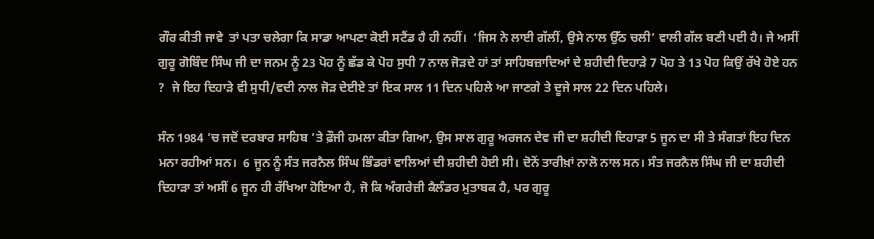ਗੌਰ ਕੀਤੀ ਜਾਵੇ  ਤਾਂ ਪਤਾ ਚਲੇਗਾ ਕਿ ਸਾਡਾ ਆਪਣਾ ਕੋਈ ਸਟੈਂਡ ਹੈ ਹੀ ਨਹੀਂ।  ‘ਜਿਸ ਨੇ ਲਾਈ ਗੱਲੀਂ, ਉਸੇ ਨਾਲ ਉੱਠ ਚਲੀ’ ਵਾਲੀ ਗੱਲ ਬਣੀ ਪਈ ਹੈ। ਜੇ ਅਸੀਂ ਗੁਰੂ ਗੋਬਿੰਦ ਸਿੰਘ ਜੀ ਦਾ ਜਨਮ ਨੂੰ 23 ਪੋਹ ਨੂੰ ਛੱਡ ਕੇ ਪੋਹ ਸੁਧੀ 7 ਨਾਲ ਜੋੜਦੇ ਹਾਂ ਤਾਂ ਸਾਹਿਬਜ਼ਾਦਿਆਂ ਦੇ ਸ਼ਹੀਦੀ ਦਿਹਾੜੇ 7 ਪੋਹ ਤੇ 13 ਪੋਹ ਕਿਉਂ ਰੱਖੇ ਹੋਏ ਹਨ ?  ਜੇ ਇਹ ਦਿਹਾੜੇ ਵੀ ਸੁਧੀ/ਵਦੀ ਨਾਲ ਜੋੜ ਦੇਈਏ ਤਾਂ ਇਕ ਸਾਲ 11 ਦਿਨ ਪਹਿਲੇ ਆ ਜਾਣਗੇ ਤੇ ਦੂਜੇ ਸਾਲ 22 ਦਿਨ ਪਹਿਲੇ।

ਸੰਨ 1984 ’ਚ ਜਦੋਂ ਦਰਬਾਰ ਸਾਹਿਬ ’ਤੇ ਫ਼ੌਜੀ ਹਮਲਾ ਕੀਤਾ ਗਿਆ, ਉਸ ਸਾਲ ਗੁਰੂ ਅਰਜਨ ਦੇਵ ਜੀ ਦਾ ਸ਼ਹੀਦੀ ਦਿਹਾੜਾ 5 ਜੂਨ ਦਾ ਸੀ ਤੇ ਸੰਗਤਾਂ ਇਹ ਦਿਨ ਮਨਾ ਰਹੀਆਂ ਸਨ।  6 ਜੂਨ ਨੂੰ ਸੰਤ ਜਰਨੈਲ ਸਿੰਘ ਭਿੰਡਰਾਂ ਵਾਲਿਆਂ ਦੀ ਸ਼ਹੀਦੀ ਹੋਈ ਸੀ। ਦੋਨੋਂ ਤਾਰੀਖ਼ਾਂ ਨਾਲੋ ਨਾਲ ਸਨ। ਸੰਤ ਜਰਨੈਲ ਸਿੰਘ ਜੀ ਦਾ ਸ਼ਹੀਦੀ ਦਿਹਾੜਾ ਤਾਂ ਅਸੀਂ 6 ਜੂਨ ਹੀ ਰੱਖਿਆ ਹੋਇਆ ਹੈ, ਜੋ ਕਿ ਅੰਗਰੇਜ਼ੀ ਕੈਲੰਡਰ ਮੁਤਾਬਕ ਹੈ, ਪਰ ਗੁਰੂ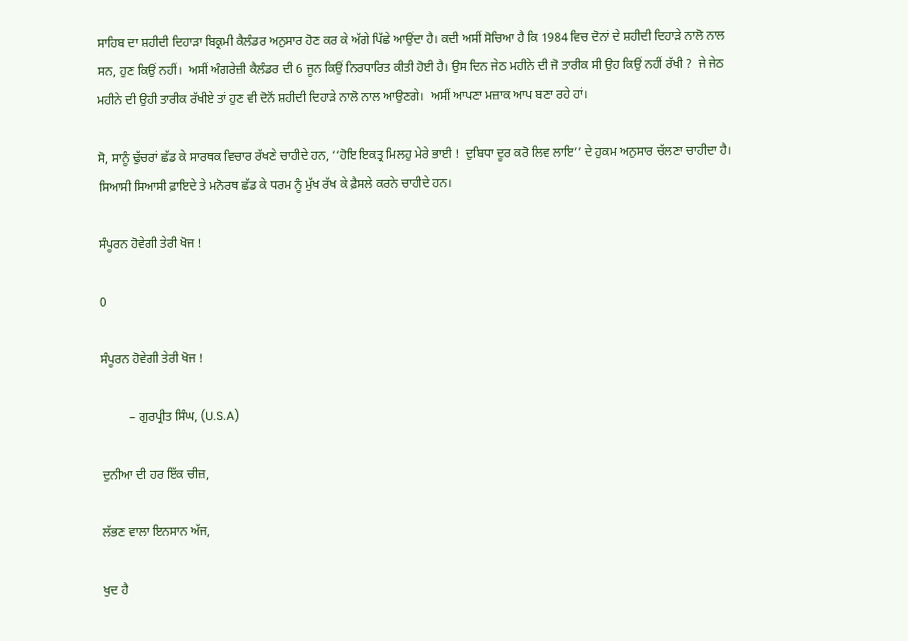ਸਾਹਿਬ ਦਾ ਸ਼ਹੀਦੀ ਦਿਹਾੜਾ ਬਿਕ੍ਰਮੀ ਕੈਲੰਡਰ ਅਨੁਸਾਰ ਹੋਣ ਕਰ ਕੇ ਅੱਗੇ ਪਿੱਛੇ ਆਉਂਦਾ ਹੈ। ਕਦੀ ਅਸੀਂ ਸੋਚਿਆ ਹੈ ਕਿ 1984 ਵਿਚ ਦੋਨਾਂ ਦੇ ਸ਼ਹੀਦੀ ਦਿਹਾੜੇ ਨਾਲੋ ਨਾਲ ਸਨ, ਹੁਣ ਕਿਉਂ ਨਹੀਂ।  ਅਸੀਂ ਅੰਗਰੇਜ਼ੀ ਕੈਲੰਡਰ ਦੀ 6 ਜੂਨ ਕਿਉਂ ਨਿਰਧਾਰਿਤ ਕੀਤੀ ਹੋਈ ਹੈ। ਉਸ ਦਿਨ ਜੇਠ ਮਹੀਨੇ ਦੀ ਜੋ ਤਾਰੀਕ ਸੀ ਉਹ ਕਿਉਂ ਨਹੀਂ ਰੱਖੀ ?  ਜੇ ਜੇਠ ਮਹੀਨੇ ਦੀ ਉਹੀ ਤਾਰੀਕ ਰੱਖੀਏ ਤਾਂ ਹੁਣ ਵੀ ਦੋਨੋਂ ਸ਼ਹੀਦੀ ਦਿਹਾੜੇ ਨਾਲੋ ਨਾਲ ਆਉਣਗੇ।  ਅਸੀਂ ਆਪਣਾ ਮਜ਼ਾਕ ਆਪ ਬਣਾ ਰਹੇ ਹਾਂ।

ਸੋ, ਸਾਨੂੰ ਢੁੱਚਰਾਂ ਛੱਡ ਕੇ ਸਾਰਥਕ ਵਿਚਾਰ ਰੱਖਣੇ ਚਾਹੀਦੇ ਹਨ, ‘‘ਹੋਇ ਇਕਤ੍ਰ ਮਿਲਹੁ ਮੇਰੇ ਭਾਈ !  ਦੁਬਿਧਾ ਦੂਰ ਕਰੋ ਲਿਵ ਲਾਇ’’ ਦੇ ਹੁਕਮ ਅਨੁਸਾਰ ਚੱਲਣਾ ਚਾਹੀਦਾ ਹੈ। ਸਿਆਸੀ ਸਿਆਸੀ ਫ਼ਾਇਦੇ ਤੇ ਮਨੋਰਥ ਛੱਡ ਕੇ ਧਰਮ ਨੂੰ ਮੁੱਖ ਰੱਖ ਕੇ ਫ਼ੈਸਲੇ ਕਰਨੇ ਚਾਹੀਦੇ ਹਨ।

ਸੰਪੂਰਨ ਹੋਵੇਗੀ ਤੇਰੀ ਖੋਜ !

0

ਸੰਪੂਰਨ ਹੋਵੇਗੀ ਤੇਰੀ ਖੋਜ !

         – ਗੁਰਪ੍ਰੀਤ ਸਿੰਘ, (U.S.A)

ਦੁਨੀਆ ਦੀ ਹਰ ਇੱਕ ਚੀਜ਼,

ਲੱਭਣ ਵਾਲਾ ਇਨਸਾਨ ਅੱਜ,

ਖੁਦ ਹੈ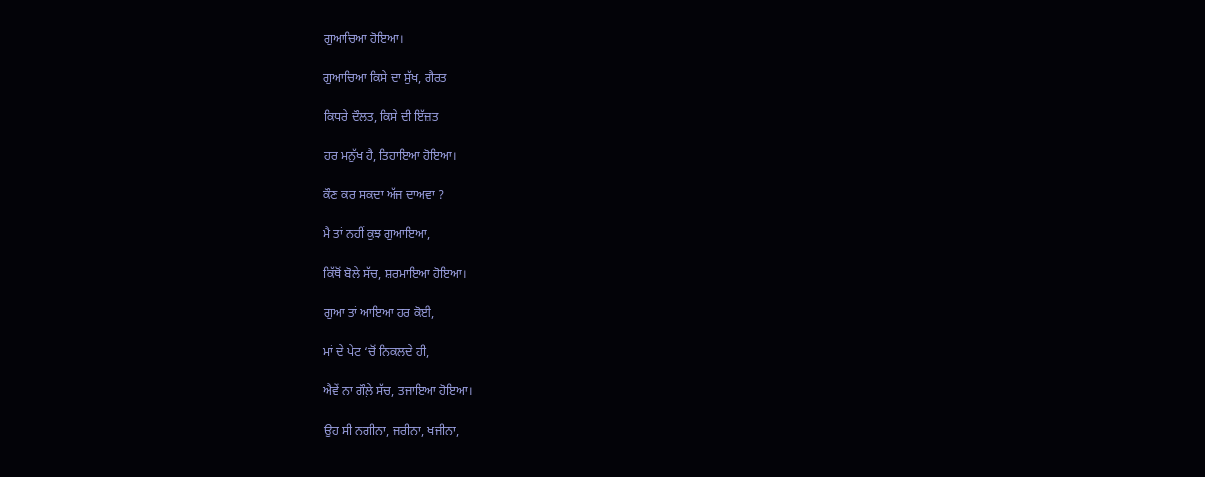ਗੁਆਚਿਆ ਹੋਇਆ।

ਗੁਆਚਿਆ ਕਿਸੇ ਦਾ ਸੁੱਖ, ਗੈਰਤ

ਕਿਧਰੇ ਦੌਲਤ, ਕਿਸੇ ਦੀ ਇੱਜ਼ਤ

ਹਰ ਮਨੁੱਖ ਹੈ, ਤਿਹਾਇਆ ਹੋਇਆ।

ਕੌਣ ਕਰ ਸਕਦਾ ਅੱਜ ਦਾਅਵਾ ?

ਮੈ ਤਾਂ ਨਹੀਂ ਕੁਝ ਗੁਆਇਆ,

ਕਿੱਥੋਂ ਬੋਲੇ ਸੱਚ, ਸ਼ਰਮਾਇਆ ਹੋਇਆ।

ਗੁਆ ਤਾਂ ਆਇਆ ਹਰ ਕੋਈ,

ਮਾਂ ਦੇ ਪੇਟ ‘ਚੋਂ ਨਿਕਲਦੇ ਹੀ,

ਐਵੇਂ ਨਾ ਗੌਲ਼ੇ ਸੱਚ, ਤਜਾਇਆ ਹੋਇਆ।

ਉਹ ਸੀ ਨਗੀਨਾ, ਜਰੀਨਾ, ਖਜੀਨਾ,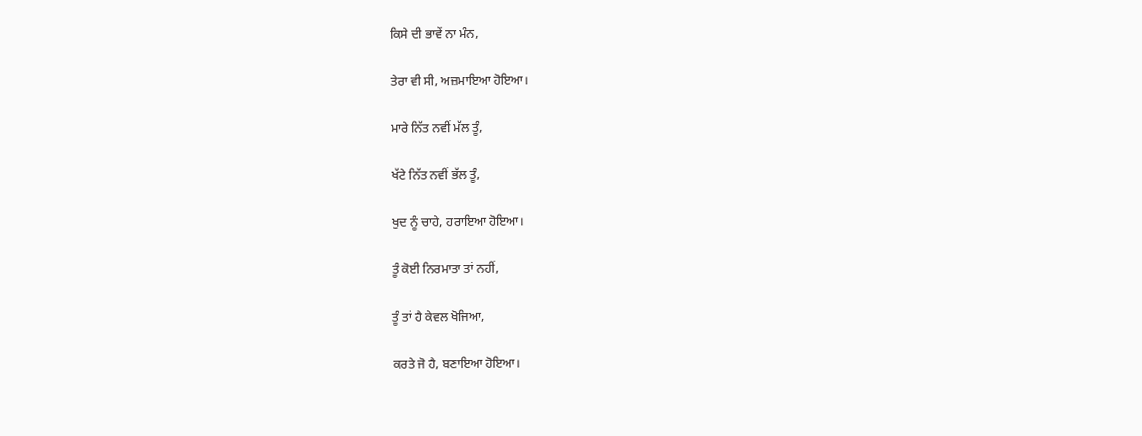ਕਿਸੇ ਦੀ ਭਾਵੇਂ ਨਾ ਮੰਨ,

ਤੇਰਾ ਵੀ ਸੀ, ਅਜ਼ਮਾਇਆ ਹੋਇਆ।

ਮਾਰੇ ਨਿੱਤ ਨਵੀਂ ਮੱਲ ਤੂੰ,

ਖੱਟੇ ਨਿੱਤ ਨਵੀਂ ਭੱਲ ਤੂੰ,

ਖੁਦ ਨੂੰ ਚਾਹੇ, ਹਰਾਇਆ ਹੋਇਆ।

ਤੂੰ ਕੋਈ ਨਿਰਮਾਤਾ ਤਾਂ ਨਹੀਂ,

ਤੂੰ ਤਾਂ ਹੈ ਕੇਵਲ ਖੋਜਿਆ,

ਕਰਤੇ ਜੋ ਹੈ, ਬਣਾਇਆ ਹੋਇਆ।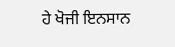ਹੇ ਖੋਜੀ ਇਨਸਾਨ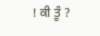! ਕੀ ਤੂੰ ?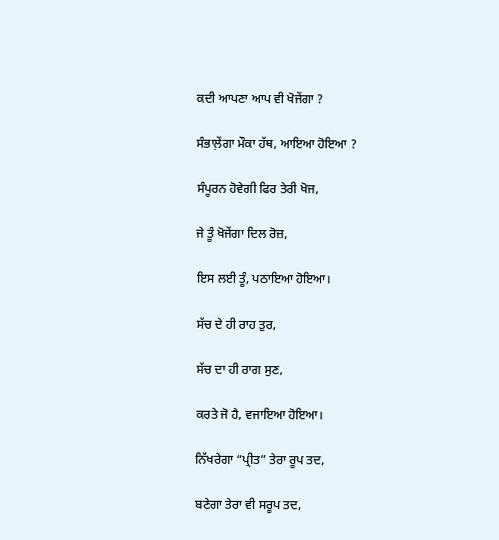ਕਦੀ ਆਪਣਾ ਆਪ ਵੀ ਖੋਜੇਂਗਾ ?

ਸੰਭਾਲ਼ੇਂਗਾ ਮੌਕਾ ਹੱਥ, ਆਇਆ ਹੋਇਆ ?

ਸੰਪੂਰਨ ਹੋਵੇਗੀ ਫਿਰ ਤੇਰੀ ਖੋਜ,

ਜੇ ਤੂੰ ਖੋਜੇਂਗਾ ਦਿਲ ਰੋਜ਼,

ਇਸ ਲਈ ਤੂੰ, ਪਠਾਇਆ ਹੋਇਆ।

ਸੱਚ ਦੇ ਹੀ ਰਾਹ ਤੁਰ,

ਸੱਚ ਦਾ ਹੀ ਰਾਗ ਸੁਣ,

ਕਰਤੇ ਜੋ ਹੈ, ਵਜਾਇਆ ਹੋਇਆ।

ਨਿੱਖਰੇਗਾ “ਪ੍ਰੀਤ” ਤੇਰਾ ਰੂਪ ਤਦ,

ਬਣੇਗਾ ਤੇਰਾ ਵੀ ਸਰੂਪ ਤਦ,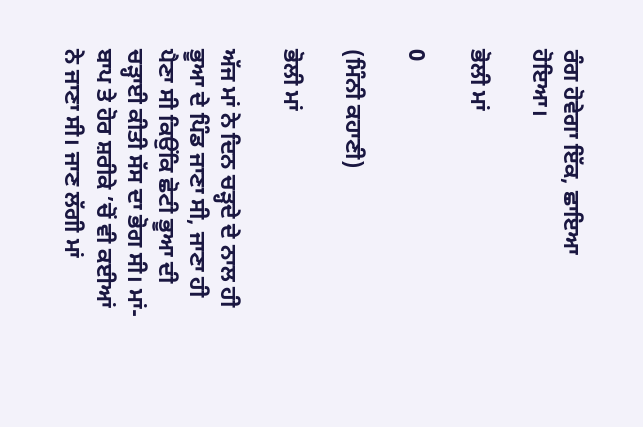ਰੰਗ ਹੋਵੇਗਾ ਇੱਕ, ਛਾਇਆ ਹੋਇਆ।

ਭੋਲੀ ਮਾਂ

0

(ਮਿੰਨੀ ਕਹਾਣੀ)

ਭੋਲੀ ਮਾਂ

ਅੱਜ ਮਾਂ ਨੇ ਦਿਨ ਚੜ੍ਹਦੇ ਦੇ ਨਾਲ ਹੀ ਭੂਆ ਦੇ ਪਿੰਡ ਜਾਣਾ ਸੀ, ਜਾਣਾ ਹੀ ਪੈਣਾ ਸੀ ਕਿਉਂਕਿ ਛੋਟੀ ਭੂਆ ਦੀ ਚੜ੍ਹਾਈ ਕੀਤੀ ਸੱਸ ਦਾ ਭੋਗ ਸੀ। ਮਾਂ-ਬਾਪ ਤੇ ਹੋਰ ਸ਼ਰੀਕੇ ’ਚੋਂ ਵੀ ਕਈਆਂ ਨੇ ਜਾਣਾ ਸੀ। ਜਾਣ ਲੱਗੀ ਮਾਂ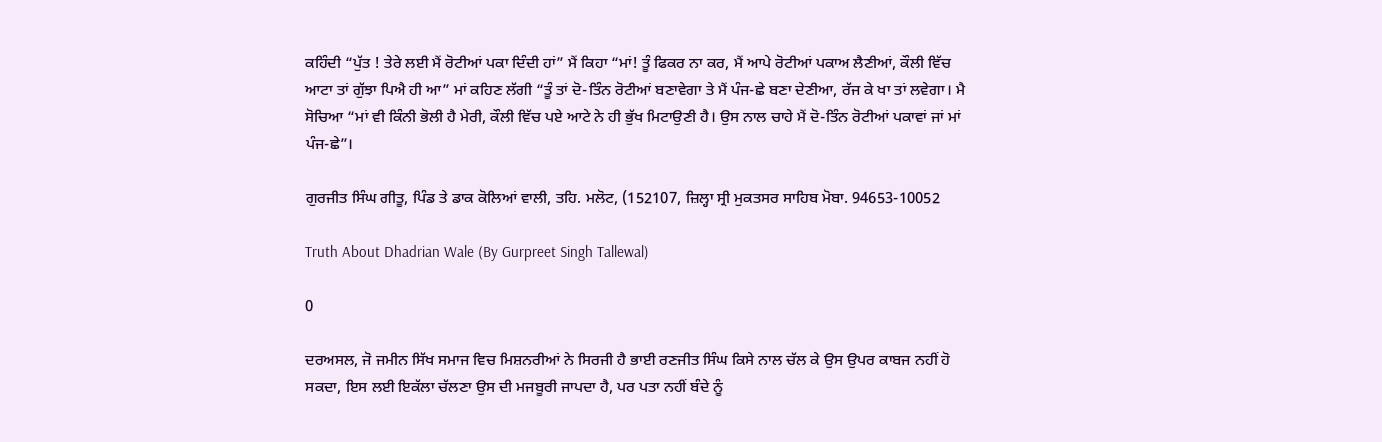ਕਹਿੰਦੀ “ਪੁੱਤ ! ਤੇਰੇ ਲਈ ਮੈਂ ਰੋਟੀਆਂ ਪਕਾ ਦਿੰਦੀ ਹਾਂ” ਮੈਂ ਕਿਹਾ “ਮਾਂ! ਤੂੰ ਫਿਕਰ ਨਾ ਕਰ, ਮੈਂ ਆਪੇ ਰੋਟੀਆਂ ਪਕਾਅ ਲੈਣੀਆਂ, ਕੌਲੀ ਵਿੱਚ ਆਟਾ ਤਾਂ ਗੁੱਝਾ ਪਿਐ ਹੀ ਆ” ਮਾਂ ਕਹਿਣ ਲੱਗੀ “ਤੂੰ ਤਾਂ ਦੋ-ਤਿੰਨ ਰੋਟੀਆਂ ਬਣਾਵੇਗਾ ਤੇ ਮੈਂ ਪੰਜ-ਛੇ ਬਣਾ ਦੇਣੀਆ, ਰੱਜ ਕੇ ਖਾ ਤਾਂ ਲਵੇਗਾ। ਮੈ ਸੋਚਿਆ “ਮਾਂ ਵੀ ਕਿੰਨੀ ਭੋਲੀ ਹੈ ਮੇਰੀ, ਕੌਲੀ ਵਿੱਚ ਪਏ ਆਟੇ ਨੇ ਹੀ ਭੁੱਖ ਮਿਟਾਉਣੀ ਹੈ। ਉਸ ਨਾਲ ਚਾਹੇ ਮੈਂ ਦੋ-ਤਿੰਨ ਰੋਟੀਆਂ ਪਕਾਵਾਂ ਜਾਂ ਮਾਂ ਪੰਜ-ਛੇ”।

ਗੁਰਜੀਤ ਸਿੰਘ ਗੀਤੂ, ਪਿੰਡ ਤੇ ਡਾਕ ਕੋਲਿਆਂ ਵਾਲੀ, ਤਹਿ. ਮਲੋਟ, (152107, ਜ਼ਿਲ੍ਹਾ ਸ੍ਰੀ ਮੁਕਤਸਰ ਸਾਹਿਬ ਮੋਬਾ. 94653-10052

Truth About Dhadrian Wale (By Gurpreet Singh Tallewal)

0

ਦਰਅਸਲ, ਜੋ ਜਮੀਨ ਸਿੱਖ ਸਮਾਜ ਵਿਚ ਮਿਸ਼ਨਰੀਆਂ ਨੇ ਸਿਰਜੀ ਹੈ ਭਾਈ ਰਣਜੀਤ ਸਿੰਘ ਕਿਸੇ ਨਾਲ ਚੱਲ ਕੇ ਉਸ ਉਪਰ ਕਾਬਜ ਨਹੀਂ ਹੋ ਸਕਦਾ, ਇਸ ਲਈ ਇਕੱਲਾ ਚੱਲਣਾ ਉਸ ਦੀ ਮਜਬੂਰੀ ਜਾਪਦਾ ਹੈ, ਪਰ ਪਤਾ ਨਹੀਂ ਬੰਦੇ ਨੂੰ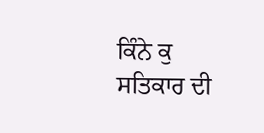ਕਿੰਨੇ ਕੁ ਸਤਿਕਾਰ ਦੀ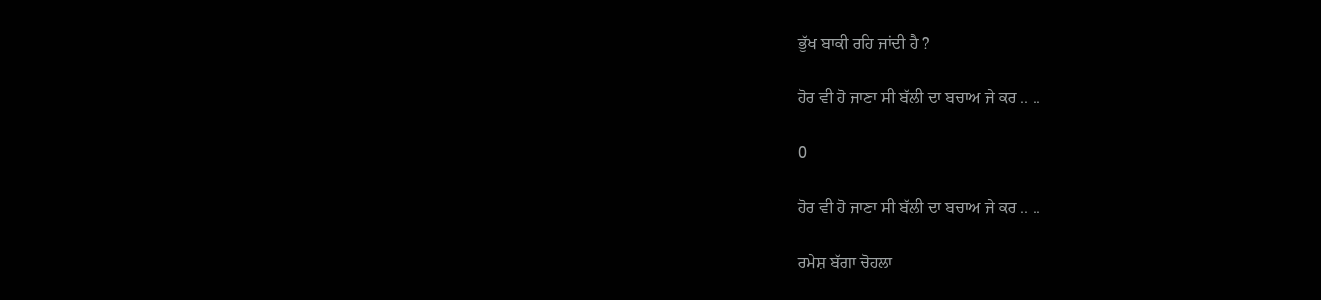ਭੁੱਖ ਬਾਕੀ ਰਹਿ ਜਾਂਦੀ ਹੈ ?

ਹੋਰ ਵੀ ਹੋ ਜਾਣਾ ਸੀ ਬੱਲੀ ਦਾ ਬਚਾਅ ਜੇ ਕਰ .. ..

0

ਹੋਰ ਵੀ ਹੋ ਜਾਣਾ ਸੀ ਬੱਲੀ ਦਾ ਬਚਾਅ ਜੇ ਕਰ .. ..

ਰਮੇਸ਼ ਬੱਗਾ ਚੋਹਲਾ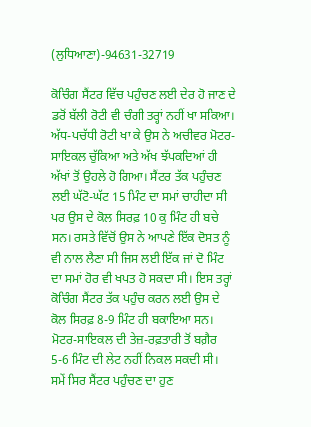(ਲੁਧਿਆਣਾ)-94631-32719

ਕੋਚਿੰਗ ਸੈਂਟਰ ਵਿੱਚ ਪਹੁੰਚਣ ਲਈ ਦੇਰ ਹੋ ਜਾਣ ਦੇ ਡਰੋਂ ਬੱਲੀ ਰੋਟੀ ਵੀ ਚੰਗੀ ਤਰ੍ਹਾਂ ਨਹੀਂ ਖਾ ਸਕਿਆ। ਅੱਧ-ਪਚੱਧੀ ਰੋਟੀ ਖਾ ਕੇ ਉਸ ਨੇ ਅਚੀਵਰ ਮੋਟਰ-ਸਾਇਕਲ ਚੁੱਕਿਆ ਅਤੇ ਅੱਖ ਝੱਪਕਦਿਆਂ ਹੀ ਅੱਖਾਂ ਤੋਂ ਉਹਲੇ ਹੋ ਗਿਆ। ਸੈਂਟਰ ਤੱਕ ਪਹੁੰਚਣ ਲਈ ਘੱਟੋ-ਘੱਟ 15 ਮਿੰਟ ਦਾ ਸਮਾਂ ਚਾਹੀਦਾ ਸੀ ਪਰ ਉਸ ਦੇ ਕੋਲ ਸਿਰਫ਼ 10 ਕੁ ਮਿੰਟ ਹੀ ਬਚੇ ਸਨ। ਰਸਤੇ ਵਿੱਚੋਂ ਉਸ ਨੇ ਆਪਣੇ ਇੱਕ ਦੋਸਤ ਨੂੰ ਵੀ ਨਾਲ ਲੈਣਾ ਸੀ ਜਿਸ ਲਈ ਇੱਕ ਜਾਂ ਦੋ ਮਿੰਟ ਦਾ ਸਮਾਂ ਹੋਰ ਵੀ ਖਪਤ ਹੋ ਸਕਦਾ ਸੀ। ਇਸ ਤਰ੍ਹਾਂ ਕੋਚਿੰਗ ਸੈਂਟਰ ਤੱਕ ਪਹੁੰਚ ਕਰਨ ਲਈ ਉਸ ਦੇ ਕੋਲ ਸਿਰਫ਼ 8-9 ਮਿੰਟ ਹੀ ਬਕਾਇਆ ਸਨ। ਮੋਟਰ-ਸਾਇਕਲ ਦੀ ਤੇਜ਼-ਰਫ਼ਤਾਰੀ ਤੋਂ ਬਗ਼ੈਰ 5-6 ਮਿੰਟ ਦੀ ਲੇਟ ਨਹੀਂ ਨਿਕਲ ਸਕਦੀ ਸੀ। ਸਮੇਂ ਸਿਰ ਸੈਂਟਰ ਪਹੁੰਚਣ ਦਾ ਹੁਣ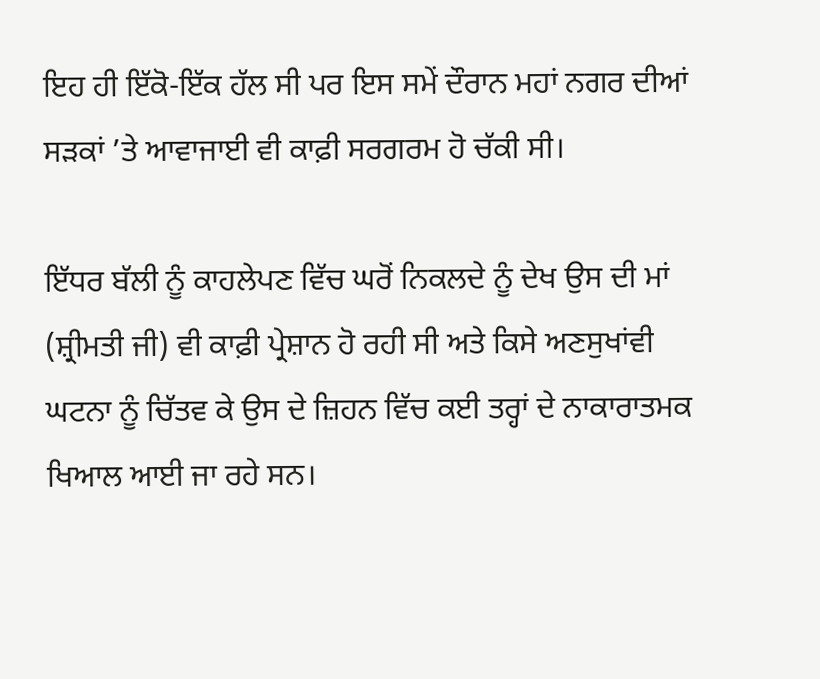ਇਹ ਹੀ ਇੱਕੋ-ਇੱਕ ਹੱਲ ਸੀ ਪਰ ਇਸ ਸਮੇਂ ਦੌਰਾਨ ਮਹਾਂ ਨਗਰ ਦੀਆਂ ਸੜਕਾਂ ’ਤੇ ਆਵਾਜਾਈ ਵੀ ਕਾਫ਼ੀ ਸਰਗਰਮ ਹੋ ਚੱਕੀ ਸੀ।

ਇੱਧਰ ਬੱਲੀ ਨੂੰ ਕਾਹਲੇਪਣ ਵਿੱਚ ਘਰੋਂ ਨਿਕਲਦੇ ਨੂੰ ਦੇਖ ਉਸ ਦੀ ਮਾਂ (ਸ਼੍ਰੀਮਤੀ ਜੀ) ਵੀ ਕਾਫ਼ੀ ਪ੍ਰੇਸ਼ਾਨ ਹੋ ਰਹੀ ਸੀ ਅਤੇ ਕਿਸੇ ਅਣਸੁਖਾਂਵੀ ਘਟਨਾ ਨੂੰ ਚਿੱਤਵ ਕੇ ਉਸ ਦੇ ਜ਼ਿਹਨ ਵਿੱਚ ਕਈ ਤਰ੍ਹਾਂ ਦੇ ਨਾਕਾਰਾਤਮਕ ਖਿਆਲ ਆਈ ਜਾ ਰਹੇ ਸਨ।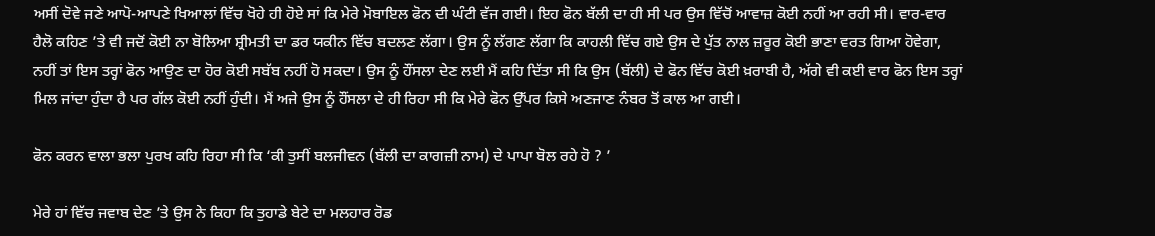ਅਸੀਂ ਦੋਵੇ ਜਣੇ ਆਪੋ-ਆਪਣੇ ਖਿਆਲਾਂ ਵਿੱਚ ਖੋਹੇ ਹੀ ਹੋਏ ਸਾਂ ਕਿ ਮੇਰੇ ਮੋਬਾਇਲ ਫੋਨ ਦੀ ਘੰਟੀ ਵੱਜ ਗਈ। ਇਹ ਫੋਨ ਬੱਲੀ ਦਾ ਹੀ ਸੀ ਪਰ ਉਸ ਵਿੱਚੋਂ ਆਵਾਜ਼ ਕੋਈ ਨਹੀਂ ਆ ਰਹੀ ਸੀ। ਵਾਰ-ਵਾਰ ਹੈਲੋ ਕਹਿਣ ’ਤੇ ਵੀ ਜਦੋਂ ਕੋਈ ਨਾ ਬੋਲਿਆ ਸ਼੍ਰੀਮਤੀ ਦਾ ਡਰ ਯਕੀਨ ਵਿੱਚ ਬਦਲਣ ਲੱਗਾ। ਉਸ ਨੂੰ ਲੱਗਣ ਲੱਗਾ ਕਿ ਕਾਹਲੀ ਵਿੱਚ ਗਏ ਉਸ ਦੇ ਪੁੱਤ ਨਾਲ ਜ਼ਰੂਰ ਕੋਈ ਭਾਣਾ ਵਰਤ ਗਿਆ ਹੋਵੇਗਾ, ਨਹੀਂ ਤਾਂ ਇਸ ਤਰ੍ਹਾਂ ਫੋਨ ਆਉਣ ਦਾ ਹੋਰ ਕੋਈ ਸਬੱਬ ਨਹੀਂ ਹੋ ਸਕਦਾ। ਉਸ ਨੂੰ ਹੌਂਸਲਾ ਦੇਣ ਲਈ ਮੈਂ ਕਹਿ ਦਿੱਤਾ ਸੀ ਕਿ ਉਸ (ਬੱਲੀ) ਦੇ ਫੋਨ ਵਿੱਚ ਕੋਈ ਖ਼ਰਾਬੀ ਹੈ, ਅੱਗੇ ਵੀ ਕਈ ਵਾਰ ਫੋਨ ਇਸ ਤਰ੍ਹਾਂ ਮਿਲ ਜਾਂਦਾ ਹੁੰਦਾ ਹੈ ਪਰ ਗੱਲ ਕੋਈ ਨਹੀਂ ਹੁੰਦੀ। ਮੈਂ ਅਜੇ ਉਸ ਨੂੰ ਹੌਂਸਲਾ ਦੇ ਹੀ ਰਿਹਾ ਸੀ ਕਿ ਮੇਰੇ ਫੋਨ ਉੱਪਰ ਕਿਸੇ ਅਣਜਾਣ ਨੰਬਰ ਤੋਂ ਕਾਲ ਆ ਗਈ।

ਫੋਨ ਕਰਨ ਵਾਲਾ ਭਲਾ ਪੁਰਖ ਕਹਿ ਰਿਹਾ ਸੀ ਕਿ ‘ਕੀ ਤੁਸੀਂ ਬਲਜੀਵਨ (ਬੱਲੀ ਦਾ ਕਾਗਜ਼ੀ ਨਾਮ) ਦੇ ਪਾਪਾ ਬੋਲ ਰਹੇ ਹੋ ? ’

ਮੇਰੇ ਹਾਂ ਵਿੱਚ ਜਵਾਬ ਦੇਣ ’ਤੇ ਉਸ ਨੇ ਕਿਹਾ ਕਿ ਤੁਹਾਡੇ ਬੇਟੇ ਦਾ ਮਲਹਾਰ ਰੋਡ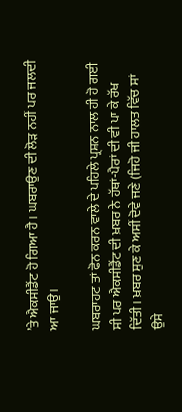’ਤੇ ਐਕਸੀਡੈਂਟ ਹੋ ਗਿਆ ਹੈ। ਘਬਰਾਉਣ ਦੀ ਲੋੜ ਨਹੀਂ ਪਰ ਜਲਦੀ ਆ ਜਾਉ।

ਘਬਰਾਹਟ ਤਾਂ ਫੋਨ ਕਰਨ ਵਾਲੇ ਦੇ ਪਹਿਲੇ ਪ੍ਰਸ਼ਨ ਨਾਲ ਹੀ ਹੋ ਗਈ ਸੀ ਪਰ ਐਕਸੀਡੈਂਟ ਦੀ ਖ਼ਬਰ ਨੇ ਹੱਥਾਂ-ਪੈਰਾਂ ਦੀ ਵੀ ਪਾ ਕੇ ਰੱਖ ਦਿੱਤੀ। ਖ਼ਬਰ ਸੁਣ ਕੇ ਅਸੀਂ ਦੋਵੇ ਜਣੇ (ਜਿਹੋ ਜੀ ਹਾਲਤ ਵਿੱਚ ਸਾਂ ਉਸੇ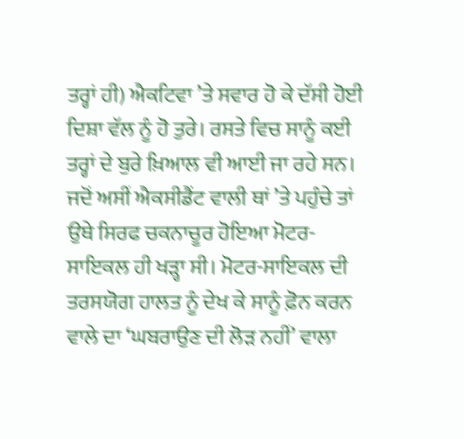ਤਰ੍ਹਾਂ ਹੀ) ਐਕਟਿਵਾ ’ਤੇ ਸਵਾਰ ਹੋ ਕੇ ਦੱਸੀ ਹੋਈ ਦਿਸ਼ਾ ਵੱਲ ਨੂੰ ਹੋ ਤੁਰੇ। ਰਸਤੇ ਵਿਚ ਸਾਨੂੰ ਕਈ ਤਰ੍ਹਾਂ ਦੇ ਬੁਰੇ ਖ਼ਿਆਲ ਵੀ ਆਈ ਜਾ ਰਹੇ ਸਨ। ਜਦੋਂ ਅਸੀਂ ਐਕਸੀਡੈਂਟ ਵਾਲੀ ਥਾਂ ’ਤੇ ਪਹੁੰਚੇ ਤਾਂ ਉਥੇ ਸਿਰਫ ਚਕਨਾਚੂਰ ਹੋਇਆ ਮੋਟਰ-ਸਾਇਕਲ ਹੀ ਖੜ੍ਹਾ ਸੀ। ਮੋਟਰ-ਸਾਇਕਲ ਦੀ ਤਰਸਯੋਗ ਹਾਲਤ ਨੂੰ ਦੇਖ ਕੇ ਸਾਨੂੰ ਫ਼ੋਨ ਕਰਨ ਵਾਲੇ ਦਾ ‘ਘਬਰਾਉਣ ਦੀ ਲੋੜ ਨਹੀਂ’ ਵਾਲਾ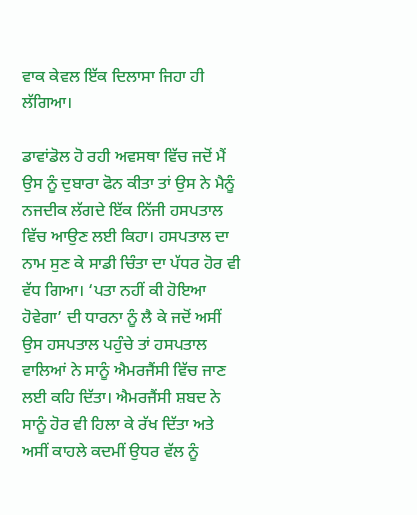ਵਾਕ ਕੇਵਲ ਇੱਕ ਦਿਲਾਸਾ ਜਿਹਾ ਹੀ ਲੱਗਿਆ।

ਡਾਵਾਂਡੋਲ ਹੋ ਰਹੀ ਅਵਸਥਾ ਵਿੱਚ ਜਦੋਂ ਮੈਂ ਉਸ ਨੂੰ ਦੁਬਾਰਾ ਫੋਨ ਕੀਤਾ ਤਾਂ ਉਸ ਨੇ ਮੈਨੂੰ ਨਜਦੀਕ ਲੱਗਦੇ ਇੱਕ ਨਿੱਜੀ ਹਸਪਤਾਲ ਵਿੱਚ ਆਉਣ ਲਈ ਕਿਹਾ। ਹਸਪਤਾਲ ਦਾ ਨਾਮ ਸੁਣ ਕੇ ਸਾਡੀ ਚਿੰਤਾ ਦਾ ਪੱਧਰ ਹੋਰ ਵੀ ਵੱਧ ਗਿਆ। ‘ਪਤਾ ਨਹੀਂ ਕੀ ਹੋਇਆ ਹੋਵੇਗਾ’ ਦੀ ਧਾਰਨਾ ਨੂੰ ਲੈ ਕੇ ਜਦੋਂ ਅਸੀਂ ਉਸ ਹਸਪਤਾਲ ਪਹੁੰਚੇ ਤਾਂ ਹਸਪਤਾਲ ਵਾਲਿਆਂ ਨੇ ਸਾਨੂੰ ਐਮਰਜੈਂਸੀ ਵਿੱਚ ਜਾਣ ਲਈ ਕਹਿ ਦਿੱਤਾ। ਐਮਰਜੈਂਸੀ ਸ਼ਬਦ ਨੇ ਸਾਨੂੰ ਹੋਰ ਵੀ ਹਿਲਾ ਕੇ ਰੱਖ ਦਿੱਤਾ ਅਤੇ ਅਸੀਂ ਕਾਹਲੇ ਕਦਮੀਂ ਉਧਰ ਵੱਲ ਨੂੰ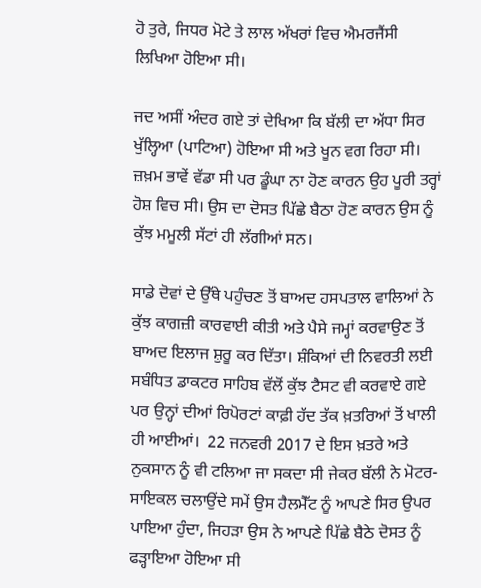ਹੋ ਤੁਰੇ, ਜਿਧਰ ਮੋਟੇ ਤੇ ਲਾਲ ਅੱਖਰਾਂ ਵਿਚ ਐਮਰਜੈਂਸੀ ਲਿਖਿਆ ਹੋਇਆ ਸੀ।

ਜਦ ਅਸੀਂ ਅੰਦਰ ਗਏ ਤਾਂ ਦੇਖਿਆ ਕਿ ਬੱਲੀ ਦਾ ਅੱਧਾ ਸਿਰ ਖੁੱਲ੍ਹਿਆ (ਪਾਟਿਆ) ਹੋਇਆ ਸੀ ਅਤੇ ਖੂਨ ਵਗ ਰਿਹਾ ਸੀ। ਜ਼ਖ਼ਮ ਭਾਵੇਂ ਵੱਡਾ ਸੀ ਪਰ ਡੂੰਘਾ ਨਾ ਹੋਣ ਕਾਰਨ ਉਹ ਪੂਰੀ ਤਰ੍ਹਾਂ ਹੋਸ਼ ਵਿਚ ਸੀ। ਉਸ ਦਾ ਦੋਸਤ ਪਿੱਛੇ ਬੈਠਾ ਹੋਣ ਕਾਰਨ ਉਸ ਨੂੰ ਕੁੱਝ ਮਮੂਲੀ ਸੱਟਾਂ ਹੀ ਲੱਗੀਆਂ ਸਨ।

ਸਾਡੇ ਦੋਵਾਂ ਦੇ ਉੱਥੇ ਪਹੁੰਚਣ ਤੋਂ ਬਾਅਦ ਹਸਪਤਾਲ ਵਾਲਿਆਂ ਨੇ ਕੁੱਝ ਕਾਗਜ਼ੀ ਕਾਰਵਾਈ ਕੀਤੀ ਅਤੇ ਪੈਸੇ ਜਮ੍ਹਾਂ ਕਰਵਾਉਣ ਤੋਂ ਬਾਅਦ ਇਲਾਜ ਸ਼ੁਰੂ ਕਰ ਦਿੱਤਾ। ਸ਼ੰਕਿਆਂ ਦੀ ਨਿਵਰਤੀ ਲਈ ਸਬੰਧਿਤ ਡਾਕਟਰ ਸਾਹਿਬ ਵੱਲੋਂ ਕੁੱਝ ਟੈਸਟ ਵੀ ਕਰਵਾਏ ਗਏ ਪਰ ਉਨ੍ਹਾਂ ਦੀਆਂ ਰਿਪੋਰਟਾਂ ਕਾਫ਼ੀ ਹੱਦ ਤੱਕ ਖ਼ਤਰਿਆਂ ਤੋਂ ਖਾਲੀ ਹੀ ਆਈਆਂ।  22 ਜਨਵਰੀ 2017 ਦੇ ਇਸ ਖ਼ਤਰੇ ਅਤੇ ਨੁਕਸਾਨ ਨੂੰ ਵੀ ਟਲਿਆ ਜਾ ਸਕਦਾ ਸੀ ਜੇਕਰ ਬੱਲੀ ਨੇ ਮੋਟਰ-ਸਾਇਕਲ ਚਲਾਉਂਦੇ ਸਮੇਂ ਉਸ ਹੈਲਮੈੱਟ ਨੂੰ ਆਪਣੇ ਸਿਰ ਉਪਰ ਪਾਇਆ ਹੁੰਦਾ, ਜਿਹੜਾ ਉਸ ਨੇ ਆਪਣੇ ਪਿੱਛੇ ਬੈਠੇ ਦੋਸਤ ਨੂੰ ਫੜ੍ਹਾਇਆ ਹੋਇਆ ਸੀ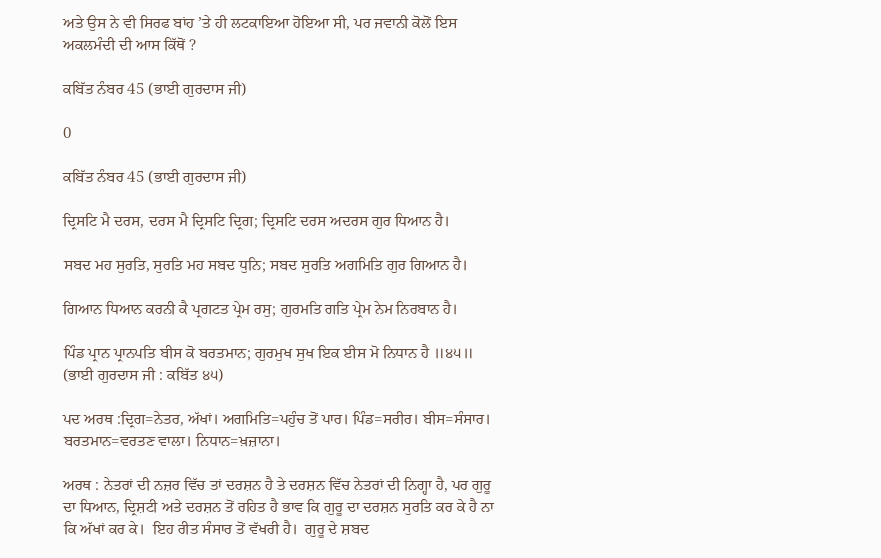ਅਤੇ ਉਸ ਨੇ ਵੀ ਸਿਰਫ ਬਾਂਹ ’ਤੇ ਹੀ ਲਟਕਾਇਆ ਹੋਇਆ ਸੀ, ਪਰ ਜਵਾਨੀ ਕੋਲੋਂ ਇਸ ਅਕਲਮੰਦੀ ਦੀ ਆਸ ਕਿੱਥੋਂ ?

ਕਬਿੱਤ ਨੰਬਰ 45 (ਭਾਈ ਗੁਰਦਾਸ ਜੀ)

0

ਕਬਿੱਤ ਨੰਬਰ 45 (ਭਾਈ ਗੁਰਦਾਸ ਜੀ)

ਦ੍ਰਿਸਟਿ ਮੈ ਦਰਸ, ਦਰਸ ਮੈ ਦ੍ਰਿਸਟਿ ਦ੍ਰਿਗ; ਦ੍ਰਿਸਟਿ ਦਰਸ ਅਦਰਸ ਗੁਰ ਧਿਆਨ ਹੈ।

ਸਬਦ ਮਹ ਸੁਰਤਿ, ਸੁਰਤਿ ਮਹ ਸਬਦ ਧੁਨਿ; ਸਬਦ ਸੁਰਤਿ ਅਗਮਿਤਿ ਗੁਰ ਗਿਆਨ ਹੈ।

ਗਿਆਨ ਧਿਆਨ ਕਰਨੀ ਕੈ ਪ੍ਰਗਟਤ ਪ੍ਰੇਮ ਰਸੁ; ਗੁਰਮਤਿ ਗਤਿ ਪ੍ਰੇਮ ਨੇਮ ਨਿਰਬਾਨ ਹੈ।

ਪਿੰਡ ਪ੍ਰਾਨ ਪ੍ਰਾਨਪਤਿ ਬੀਸ ਕੋ ਬਰਤਮਾਨ; ਗੁਰਮੁਖ ਸੁਖ ਇਕ ਈਸ ਮੋ ਨਿਧਾਨ ਹੈ ॥੪੫॥ (ਭਾਈ ਗੁਰਦਾਸ ਜੀ : ਕਬਿੱਤ ੪੫)

ਪਦ ਅਰਥ :ਦ੍ਰਿਗ=ਨੇਤਰ, ਅੱਖਾਂ। ਅਗਮਿਤਿ=ਪਹੁੰਚ ਤੋਂ ਪਾਰ। ਪਿੰਡ=ਸਰੀਰ। ਬੀਸ=ਸੰਸਾਰ। ਬਰਤਮਾਨ=ਵਰਤਣ ਵਾਲਾ। ਨਿਧਾਨ=ਖ਼ਜ਼ਾਨਾ।

ਅਰਥ : ਨੇਤਰਾਂ ਦੀ ਨਜ਼ਰ ਵਿੱਚ ਤਾਂ ਦਰਸ਼ਨ ਹੈ ਤੇ ਦਰਸ਼ਨ ਵਿੱਚ ਨੇਤਰਾਂ ਦੀ ਨਿਗ੍ਹਾ ਹੈ, ਪਰ ਗੁਰੂ ਦਾ ਧਿਆਨ, ਦ੍ਰਿਸ਼ਟੀ ਅਤੇ ਦਰਸ਼ਨ ਤੋਂ ਰਹਿਤ ਹੈ ਭਾਵ ਕਿ ਗੁਰੂ ਦਾ ਦਰਸ਼ਨ ਸੁਰਤਿ ਕਰ ਕੇ ਹੈ ਨਾ ਕਿ ਅੱਖਾਂ ਕਰ ਕੇ।  ਇਹ ਰੀਤ ਸੰਸਾਰ ਤੋਂ ਵੱਖਰੀ ਹੈ।  ਗੁਰੂ ਦੇ ਸ਼ਬਦ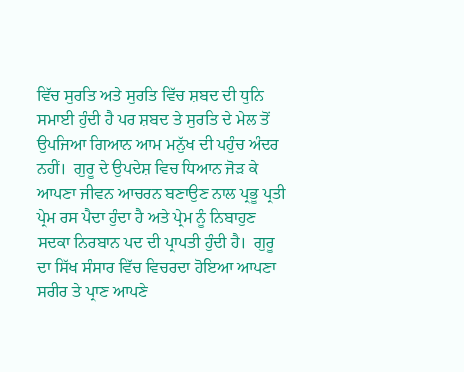ਵਿੱਚ ਸੁਰਤਿ ਅਤੇ ਸੁਰਤਿ ਵਿੱਚ ਸ਼ਬਦ ਦੀ ਧੁਨਿ ਸਮਾਈ ਹੁੰਦੀ ਹੈ ਪਰ ਸ਼ਬਦ ਤੇ ਸੁਰਤਿ ਦੇ ਮੇਲ ਤੋਂ ਉਪਜਿਆ ਗਿਆਨ ਆਮ ਮਨੁੱਖ ਦੀ ਪਹੁੰਚ ਅੰਦਰ ਨਹੀਂ।  ਗੁਰੂ ਦੇ ਉਪਦੇਸ਼ ਵਿਚ ਧਿਆਨ ਜੋੜ ਕੇ ਆਪਣਾ ਜੀਵਨ ਆਚਰਨ ਬਣਾਉਣ ਨਾਲ ਪ੍ਰਭੂ ਪ੍ਰਤੀ ਪ੍ਰੇਮ ਰਸ ਪੈਦਾ ਹੁੰਦਾ ਹੈ ਅਤੇ ਪ੍ਰੇਮ ਨੂੰ ਨਿਬਾਹੁਣ ਸਦਕਾ ਨਿਰਬਾਨ ਪਦ ਦੀ ਪ੍ਰਾਪਤੀ ਹੁੰਦੀ ਹੈ।  ਗੁਰੂ ਦਾ ਸਿੱਖ ਸੰਸਾਰ ਵਿੱਚ ਵਿਚਰਦਾ ਹੋਇਆ ਆਪਣਾ ਸਰੀਰ ਤੇ ਪ੍ਰਾਣ ਆਪਣੇ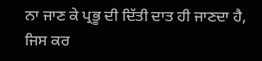ਨਾ ਜਾਣ ਕੇ ਪ੍ਰਭੂ ਦੀ ਦਿੱਤੀ ਦਾਤ ਹੀ ਜਾਣਦਾ ਹੈ, ਜਿਸ ਕਰ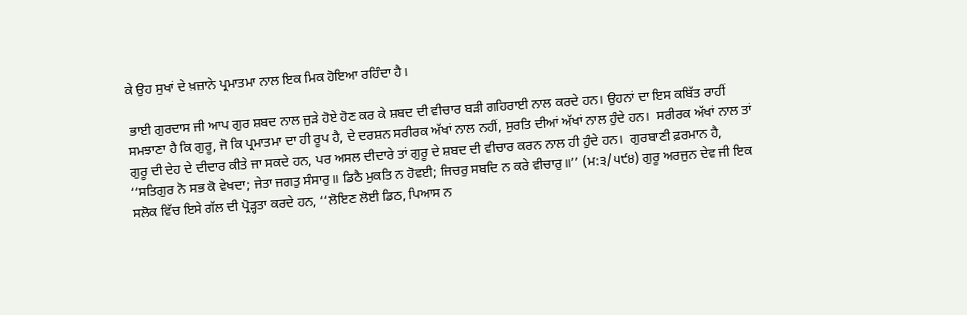ਕੇ ਉਹ ਸੁਖਾਂ ਦੇ ਖ਼ਜ਼ਾਨੇ ਪ੍ਰਮਾਤਮਾ ਨਾਲ ਇਕ ਮਿਕ ਹੋਇਆ ਰਹਿੰਦਾ ਹੈ।

 ਭਾਈ ਗੁਰਦਾਸ ਜੀ ਆਪ ਗੁਰ ਸ਼ਬਦ ਨਾਲ ਜੁੜੇ ਹੋਏ ਹੋਣ ਕਰ ਕੇ ਸ਼ਬਦ ਦੀ ਵੀਚਾਰ ਬੜੀ ਗਹਿਰਾਈ ਨਾਲ ਕਰਦੇ ਹਨ। ਉਹਨਾਂ ਦਾ ਇਸ ਕਬਿੱਤ ਰਾਹੀਂ ਸਮਝਾਣਾ ਹੈ ਕਿ ਗੁਰੂ, ਜੋ ਕਿ ਪ੍ਰਮਾਤਮਾ ਦਾ ਹੀ ਰੂਪ ਹੈ, ਦੇ ਦਰਸ਼ਨ ਸਰੀਰਕ ਅੱਖਾਂ ਨਾਲ ਨਹੀਂ, ਸੁਰਤਿ ਦੀਆਂ ਅੱਖਾਂ ਨਾਲ ਹੁੰਦੇ ਹਨ।  ਸਰੀਰਕ ਅੱਖਾਂ ਨਾਲ ਤਾਂ ਗੁਰੂ ਦੀ ਦੇਹ ਦੇ ਦੀਦਾਰ ਕੀਤੇ ਜਾ ਸਕਦੇ ਹਨ, ਪਰ ਅਸਲ ਦੀਦਾਰੇ ਤਾਂ ਗੁਰੂ ਦੇ ਸ਼ਬਦ ਦੀ ਵੀਚਾਰ ਕਰਨ ਨਾਲ ਹੀ ਹੁੰਦੇ ਹਨ।  ਗੁਰਬਾਣੀ ਫ਼ਰਮਾਨ ਹੈ, ‘‘ਸਤਿਗੁਰ ਨੋ ਸਭ ਕੋ ਵੇਖਦਾ; ਜੇਤਾ ਜਗਤੁ ਸੰਸਾਰੁ॥ ਡਿਠੈ ਮੁਕਤਿ ਨ ਹੋਵਈ; ਜਿਚਰੁ ਸਬਦਿ ਨ ਕਰੇ ਵੀਚਾਰੁ॥’’ (ਮ:੩/੫੯੪) ਗੁਰੂ ਅਰਜੁਨ ਦੇਵ ਜੀ ਇਕ ਸਲੋਕ ਵਿੱਚ ਇਸੇ ਗੱਲ ਦੀ ਪ੍ਰੋੜ੍ਹਤਾ ਕਰਦੇ ਹਨ, ‘‘ਲੋਇਣ ਲੋਈ ਡਿਠ, ਪਿਆਸ ਨ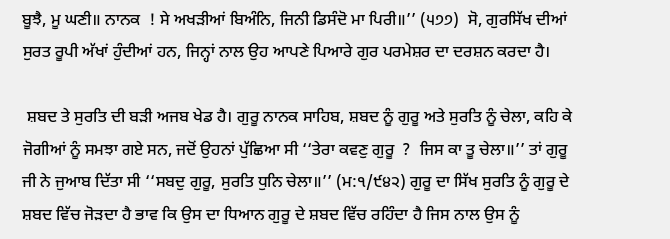ਬੂਝੈ, ਮੂ ਘਣੀ॥ ਨਾਨਕ  ! ਸੇ ਅਖੜੀਆਂ ਬਿਅੰਨਿ, ਜਿਨੀ ਡਿਸੰਦੋ ਮਾ ਪਿਰੀ॥’’ (੫੭੭)  ਸੋ, ਗੁਰਸਿੱਖ ਦੀਆਂ ਸੁਰਤ ਰੂਪੀ ਅੱਖਾਂ ਹੁੰਦੀਆਂ ਹਨ, ਜਿਨ੍ਹਾਂ ਨਾਲ ਉਹ ਆਪਣੇ ਪਿਆਰੇ ਗੁਰ ਪਰਮੇਸ਼ਰ ਦਾ ਦਰਸ਼ਨ ਕਰਦਾ ਹੈ।

 ਸ਼ਬਦ ਤੇ ਸੁਰਤਿ ਦੀ ਬੜੀ ਅਜਬ ਖੇਡ ਹੈ। ਗੁਰੂ ਨਾਨਕ ਸਾਹਿਬ, ਸ਼ਬਦ ਨੂੰ ਗੁਰੂ ਅਤੇ ਸੁਰਤਿ ਨੂੰ ਚੇਲਾ, ਕਹਿ ਕੇ ਜੋਗੀਆਂ ਨੂੰ ਸਮਝਾ ਗਏ ਸਨ, ਜਦੋਂ ਉਹਨਾਂ ਪੁੱਛਿਆ ਸੀ ‘‘ਤੇਰਾ ਕਵਣੁ ਗੁਰੂ  ?  ਜਿਸ ਕਾ ਤੂ ਚੇਲਾ॥’’ ਤਾਂ ਗੁਰੂ ਜੀ ਨੇ ਜੁਆਬ ਦਿੱਤਾ ਸੀ ‘‘ਸਬਦੁ ਗੁਰੂ, ਸੁਰਤਿ ਧੁਨਿ ਚੇਲਾ॥’’ (ਮ:੧/੯੪੨) ਗੁਰੂ ਦਾ ਸਿੱਖ ਸੁਰਤਿ ਨੂੰ ਗੁਰੂ ਦੇ ਸ਼ਬਦ ਵਿੱਚ ਜੋੜਦਾ ਹੈ ਭਾਵ ਕਿ ਉਸ ਦਾ ਧਿਆਨ ਗੁਰੂ ਦੇ ਸ਼ਬਦ ਵਿੱਚ ਰਹਿੰਦਾ ਹੈ ਜਿਸ ਨਾਲ ਉਸ ਨੂੰ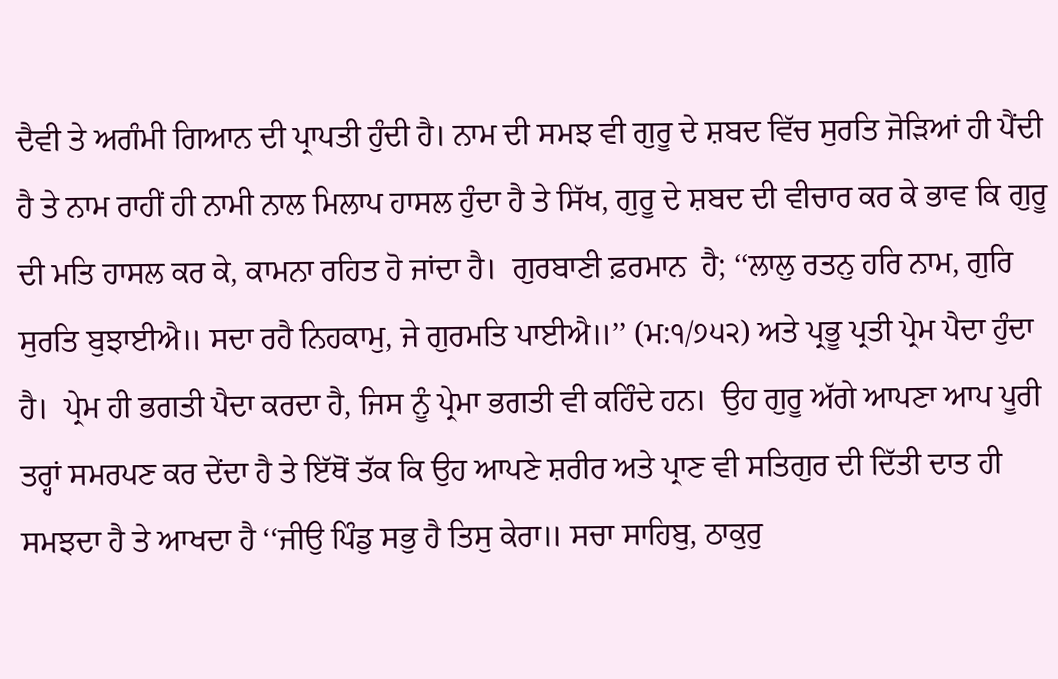ਦੈਵੀ ਤੇ ਅਗੰਮੀ ਗਿਆਨ ਦੀ ਪ੍ਰਾਪਤੀ ਹੁੰਦੀ ਹੈ। ਨਾਮ ਦੀ ਸਮਝ ਵੀ ਗੁਰੂ ਦੇ ਸ਼ਬਦ ਵਿੱਚ ਸੁਰਤਿ ਜੋੜਿਆਂ ਹੀ ਪੈਂਦੀ ਹੈ ਤੇ ਨਾਮ ਰਾਹੀਂ ਹੀ ਨਾਮੀ ਨਾਲ ਮਿਲਾਪ ਹਾਸਲ ਹੁੰਦਾ ਹੈ ਤੇ ਸਿੱਖ, ਗੁਰੂ ਦੇ ਸ਼ਬਦ ਦੀ ਵੀਚਾਰ ਕਰ ਕੇ ਭਾਵ ਕਿ ਗੁਰੂ ਦੀ ਮਤਿ ਹਾਸਲ ਕਰ ਕੇ, ਕਾਮਨਾ ਰਹਿਤ ਹੋ ਜਾਂਦਾ ਹੈ।  ਗੁਰਬਾਣੀ ਫ਼ਰਮਾਨ  ਹੈ; ‘‘ਲਾਲੁ ਰਤਨੁ ਹਰਿ ਨਾਮ, ਗੁਰਿ ਸੁਰਤਿ ਬੁਝਾਈਐ॥ ਸਦਾ ਰਹੈ ਨਿਹਕਾਮੁ, ਜੇ ਗੁਰਮਤਿ ਪਾਈਐ॥’’ (ਮ:੧/੭੫੨) ਅਤੇ ਪ੍ਰਭੂ ਪ੍ਰਤੀ ਪ੍ਰੇਮ ਪੈਦਾ ਹੁੰਦਾ ਹੈ।  ਪ੍ਰੇਮ ਹੀ ਭਗਤੀ ਪੈਦਾ ਕਰਦਾ ਹੈ, ਜਿਸ ਨੂੰ ਪ੍ਰੇਮਾ ਭਗਤੀ ਵੀ ਕਹਿੰਦੇ ਹਨ।  ਉਹ ਗੁਰੂ ਅੱਗੇ ਆਪਣਾ ਆਪ ਪੂਰੀ ਤਰ੍ਹਾਂ ਸਮਰਪਣ ਕਰ ਦੇਂਦਾ ਹੈ ਤੇ ਇੱਥੋਂ ਤੱਕ ਕਿ ਉਹ ਆਪਣੇ ਸ਼ਰੀਰ ਅਤੇ ਪ੍ਰਾਣ ਵੀ ਸਤਿਗੁਰ ਦੀ ਦਿੱਤੀ ਦਾਤ ਹੀ ਸਮਝਦਾ ਹੈ ਤੇ ਆਖਦਾ ਹੈ ‘‘ਜੀਉ ਪਿੰਡੁ ਸਭੁ ਹੈ ਤਿਸੁ ਕੇਰਾ॥ ਸਚਾ ਸਾਹਿਬੁ, ਠਾਕੁਰੁ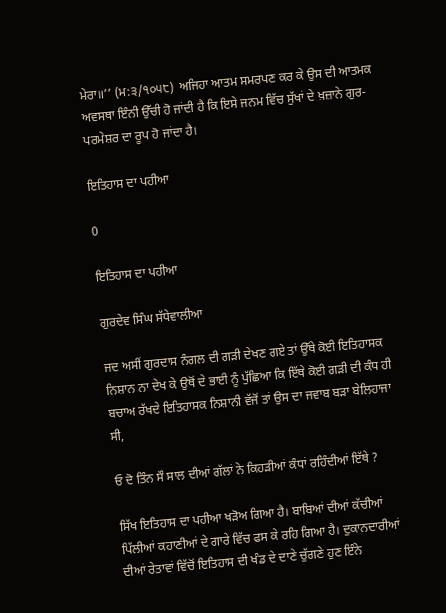ਮੇਰਾ॥’’ (ਮ:੩/੧੦੫੮)  ਅਜਿਹਾ ਆਤਮ ਸਮਰਪਣ ਕਰ ਕੇ ਉਸ ਦੀ ਆਤਮਕ ਅਵਸਥਾ ਇੰਨੀ ਉੱਚੀ ਹੋ ਜਾਂਦੀ ਹੈ ਕਿ ਇਸੇ ਜਨਮ ਵਿੱਚ ਸੁੱਖਾਂ ਦੇ ਖ਼ਜ਼ਾਨੇ ਗੁਰ-ਪਰਮੇਸ਼ਰ ਦਾ ਰੂਪ ਹੋ ਜਾਂਦਾ ਹੈ।

ਇਤਿਹਾਸ ਦਾ ਪਹੀਆ

0

ਇਤਿਹਾਸ ਦਾ ਪਹੀਆ

ਗੁਰਦੇਵ ਸਿੰਘ ਸੱਧੇਵਾਲੀਆ

ਜਦ ਅਸੀਂ ਗੁਰਦਾਸ ਨੰਗਲ ਦੀ ਗੜੀ ਦੇਖਣ ਗਏ ਤਾਂ ਉੱਥੇ ਕੋਈ ਇਤਿਹਾਸਕ ਨਿਸ਼ਾਨ ਨਾ ਦੇਖ ਕੇ ਉਥੋਂ ਦੇ ਭਾਈ ਨੂੰ ਪੁੱਛਿਆ ਕਿ ਇੱਥੇ ਕੋਈ ਗੜੀ ਦੀ ਕੰਧ ਹੀ ਬਚਾਅ ਰੱਖਦੇ ਇਤਿਹਾਸਕ ਨਿਸ਼ਾਨੀ ਵੱਜੋਂ ਤਾਂ ਉਸ ਦਾ ਜਵਾਬ ਬੜਾ ਬੇਲਿਹਾਜਾ ਸੀ,

ਓ ਦੋ ਤਿੰਨ ਸੌ ਸਾਲ ਦੀਆਂ ਗੱਲਾਂ ਨੇ ਕਿਹੜੀਆਂ ਕੰਧਾਂ ਰਹਿੰਦੀਆਂ ਇੱਥੇ ?

ਸਿੱਖ ਇਤਿਹਾਸ ਦਾ ਪਹੀਆ ਖੜੋਅ ਗਿਆ ਹੈ। ਬਾਬਿਆਂ ਦੀਆਂ ਕੱਚੀਆਂ ਪਿੱਲੀਆਂ ਕਹਾਣੀਆਂ ਦੇ ਗਾਰੇ ਵਿੱਚ ਫਸ ਕੇ ਰਹਿ ਗਿਆ ਹੈ। ਦੁਕਾਨਦਾਰੀਆਂ ਦੀਆਂ ਰੇਤਾਵਾਂ ਵਿੱਚੋਂ ਇਤਿਹਾਸ ਦੀ ਖੰਡ ਦੇ ਦਾਣੇ ਚੁੱਗਣੇ ਹੁਣ ਇੰਨੇ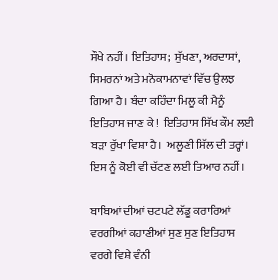ਸੌਖੇ ਨਹੀਂ। ਇਤਿਹਾਸ;  ਸੁੱਖਣਾ, ਅਰਦਾਸਾਂ, ਸਿਮਰਨਾਂ ਅਤੇ ਮਨੋਕਾਮਨਾਵਾਂ ਵਿੱਚ ਉਲਝ ਗਿਆ ਹੈ। ਬੰਦਾ ਕਹਿੰਦਾ ਮਿਲੂ ਕੀ ਮੈਨੂੰ ਇਤਿਹਾਸ ਜਾਣ ਕੇ !  ਇਤਿਹਾਸ ਸਿੱਖ ਕੌਮ ਲਈ ਬੜਾ ਰੁੱਖਾ ਵਿਸ਼ਾ ਹੈ।  ਅਲੂਣੀ ਸਿੱਲ ਦੀ ਤਰ੍ਹਾਂ। ਇਸ ਨੂੰ ਕੋਈ ਵੀ ਚੱਟਣ ਲਈ ਤਿਆਰ ਨਹੀਂ।

ਬਾਬਿਆਂ ਦੀਆਂ ਚਟਪਟੇ ਲੱਡੂ ਕਰਾਰਿਆਂ ਵਰਗੀਆਂ ਕਹਾਣੀਆਂ ਸੁਣ ਸੁਣ ਇਤਿਹਾਸ ਵਰਗੇ ਵਿਸ਼ੇ ਵੰਨੀ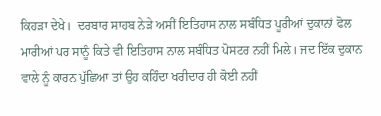ਕਿਹੜਾ ਦੇਖੇ।  ਦਰਬਾਰ ਸਾਹਬ ਨੇੜੇ ਅਸੀਂ ਇਤਿਹਾਸ ਨਾਲ ਸਬੰਧਿਤ ਪੂਰੀਆਂ ਦੁਕਾਨਾਂ ਫੋਲ ਮਾਰੀਆਂ ਪਰ ਸਾਨੂੰ ਕਿਤੇ ਵੀ ਇਤਿਹਾਸ ਨਾਲ ਸਬੰਧਿਤ ਪੋਸਟਰ ਨਹੀਂ ਮਿਲੇ। ਜਦ ਇੱਕ ਦੁਕਾਨ ਵਾਲੇ ਨੂੰ ਕਾਰਨ ਪੁੱਛਿਆ ਤਾਂ ਉਹ ਕਹਿੰਦਾ ਖਰੀਦਾਰ ਹੀ ਕੋਈ ਨਹੀਂ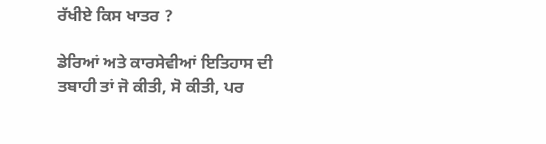ਰੱਖੀਏ ਕਿਸ ਖਾਤਰ ?

ਡੇਰਿਆਂ ਅਤੇ ਕਾਰਸੇਵੀਆਂ ਇਤਿਹਾਸ ਦੀ ਤਬਾਹੀ ਤਾਂ ਜੋ ਕੀਤੀ, ਸੋ ਕੀਤੀ, ਪਰ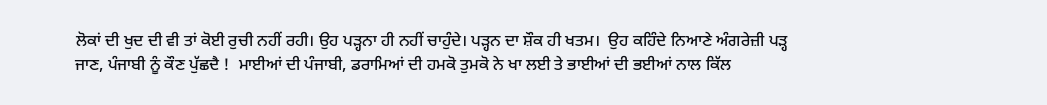ਲੋਕਾਂ ਦੀ ਖੁਦ ਦੀ ਵੀ ਤਾਂ ਕੋਈ ਰੁਚੀ ਨਹੀਂ ਰਹੀ। ਉਹ ਪੜ੍ਹਨਾ ਹੀ ਨਹੀਂ ਚਾਹੁੰਦੇ। ਪੜ੍ਹਨ ਦਾ ਸ਼ੌਕ ਹੀ ਖਤਮ।  ਉਹ ਕਹਿੰਦੇ ਨਿਆਣੇ ਅੰਗਰੇਜ਼ੀ ਪੜ੍ਹ ਜਾਣ, ਪੰਜਾਬੀ ਨੂੰ ਕੌਣ ਪੁੱਛਦੈ !  ਮਾਈਆਂ ਦੀ ਪੰਜਾਬੀ, ਡਰਾਮਿਆਂ ਦੀ ਹਮਕੋ ਤੁਮਕੋ ਨੇ ਖਾ ਲਈ ਤੇ ਭਾਈਆਂ ਦੀ ਭਈਆਂ ਨਾਲ ਕਿੱਲ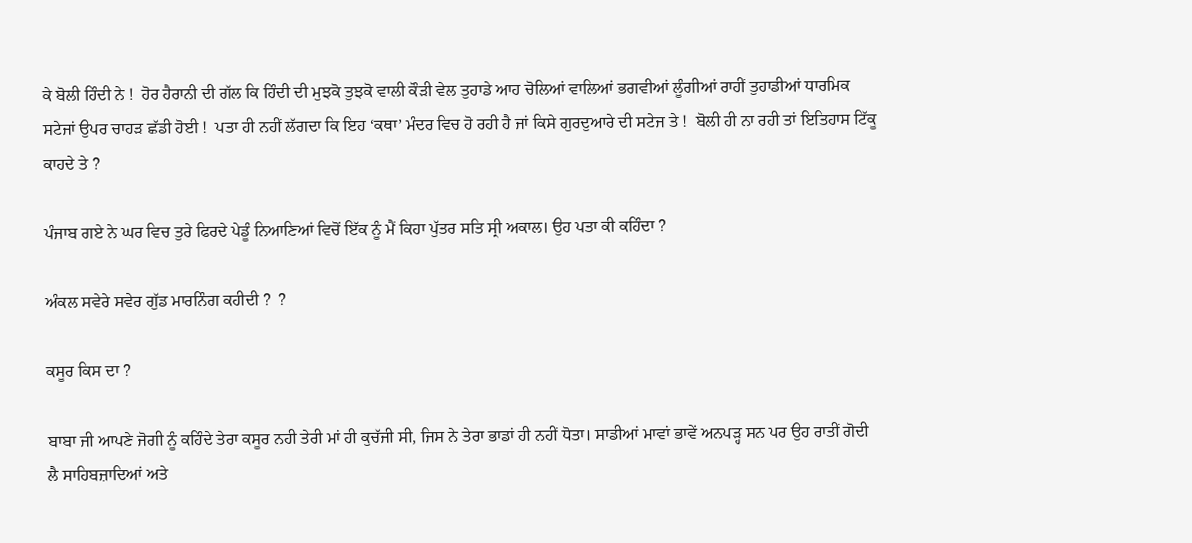ਕੇ ਬੋਲੀ ਹਿੰਦੀ ਨੇ !  ਹੋਰ ਹੈਰਾਨੀ ਦੀ ਗੱਲ ਕਿ ਹਿੰਦੀ ਦੀ ਮੁਝਕੋ ਤੁਝਕੋ ਵਾਲੀ ਕੌੜੀ ਵੇਲ ਤੁਹਾਡੇ ਆਹ ਚੋਲਿਆਂ ਵਾਲਿਆਂ ਭਗਵੀਆਂ ਲੂੰਗੀਆਂ ਰਾਹੀਂ ਤੁਹਾਡੀਆਂ ਧਾਰਮਿਕ ਸਟੇਜਾਂ ਉਪਰ ਚਾਹੜ ਛੱਡੀ ਹੋਈ !  ਪਤਾ ਹੀ ਨਹੀਂ ਲੱਗਦਾ ਕਿ ਇਹ ‘ਕਥਾ’ ਮੰਦਰ ਵਿਚ ਹੋ ਰਹੀ ਹੈ ਜਾਂ ਕਿਸੇ ਗੁਰਦੁਆਰੇ ਦੀ ਸਟੇਜ ਤੇ !  ਬੋਲੀ ਹੀ ਨਾ ਰਹੀ ਤਾਂ ਇਤਿਹਾਸ ਟਿੱਕੂ ਕਾਹਦੇ ਤੇ ?

ਪੰਜਾਬ ਗਏ ਨੇ ਘਰ ਵਿਚ ਤੁਰੇ ਫਿਰਦੇ ਪੇਡੂੰ ਨਿਆਣਿਆਂ ਵਿਚੋਂ ਇੱਕ ਨੂੰ ਮੈਂ ਕਿਹਾ ਪੁੱਤਰ ਸਤਿ ਸ੍ਰੀ ਅਕਾਲ। ਉਹ ਪਤਾ ਕੀ ਕਹਿੰਦਾ ?

ਅੰਕਲ ਸਵੇਰੇ ਸਵੇਰ ਗੁੱਡ ਮਾਰਨਿੰਗ ਕਹੀਦੀ ?  ?

ਕਸੂਰ ਕਿਸ ਦਾ ?

ਬਾਬਾ ਜੀ ਆਪਣੇ ਜੋਗੀ ਨੂੰ ਕਹਿੰਦੇ ਤੇਰਾ ਕਸੂਰ ਨਹੀ ਤੇਰੀ ਮਾਂ ਹੀ ਕੁਚੱਜੀ ਸੀ, ਜਿਸ ਨੇ ਤੇਰਾ ਭਾਡਾਂ ਹੀ ਨਹੀਂ ਧੋਤਾ। ਸਾਡੀਆਂ ਮਾਵਾਂ ਭਾਵੇਂ ਅਨਪੜ੍ਹ ਸਨ ਪਰ ਉਹ ਰਾਤੀਂ ਗੋਦੀ ਲੈ ਸਾਹਿਬਜ਼ਾਦਿਆਂ ਅਤੇ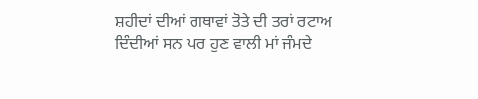ਸ਼ਹੀਦਾਂ ਦੀਆਂ ਗਥਾਵਾਂ ਤੋਤੇ ਦੀ ਤਰਾਂ ਰਟਾਅ ਦਿੰਦੀਆਂ ਸਨ ਪਰ ਹੁਣ ਵਾਲੀ ਮਾਂ ਜੰਮਦੇ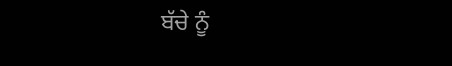ਬੱਚੇ ਨੂੰ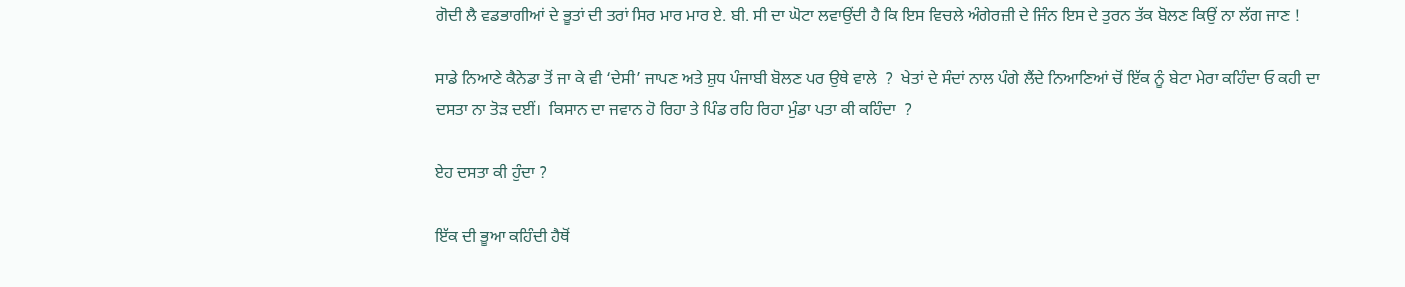ਗੋਦੀ ਲੈ ਵਡਭਾਗੀਆਂ ਦੇ ਭੂਤਾਂ ਦੀ ਤਰਾਂ ਸਿਰ ਮਾਰ ਮਾਰ ਏ. ਬੀ. ਸੀ ਦਾ ਘੋਟਾ ਲਵਾਉਂਦੀ ਹੈ ਕਿ ਇਸ ਵਿਚਲੇ ਅੰਗੇਰਜ਼ੀ ਦੇ ਜਿੰਨ ਇਸ ਦੇ ਤੁਰਨ ਤੱਕ ਬੋਲਣ ਕਿਉਂ ਨਾ ਲੱਗ ਜਾਣ !

ਸਾਡੇ ਨਿਆਣੇ ਕੈਨੇਡਾ ਤੋਂ ਜਾ ਕੇ ਵੀ ‘ਦੇਸੀ’ ਜਾਪਣ ਅਤੇ ਸ਼ੁਧ ਪੰਜਾਬੀ ਬੋਲਣ ਪਰ ਉਥੇ ਵਾਲੇ  ?  ਖੇਤਾਂ ਦੇ ਸੰਦਾਂ ਨਾਲ ਪੰਗੇ ਲੈਂਦੇ ਨਿਆਣਿਆਂ ਚੋਂ ਇੱਕ ਨੂੰ ਬੇਟਾ ਮੇਰਾ ਕਹਿੰਦਾ ਓ ਕਹੀ ਦਾ ਦਸਤਾ ਨਾ ਤੋੜ ਦਈਂ।  ਕਿਸਾਨ ਦਾ ਜਵਾਨ ਹੋ ਰਿਹਾ ਤੇ ਪਿੰਡ ਰਹਿ ਰਿਹਾ ਮੁੰਡਾ ਪਤਾ ਕੀ ਕਹਿੰਦਾ  ?

ਏਹ ਦਸਤਾ ਕੀ ਹੁੰਦਾ ?

ਇੱਕ ਦੀ ਭੂਆ ਕਹਿੰਦੀ ਹੈਥੋਂ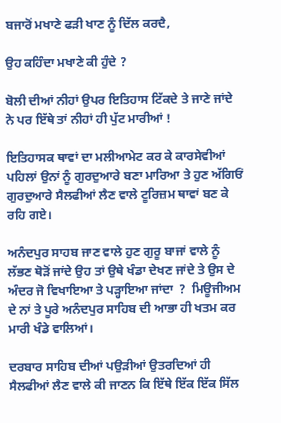ਬਜਾਰੋਂ ਮਖਾਣੇ ਫੜੀ ਖਾਣ ਨੂੰ ਦਿੱਲ ਕਰਦੈ,

ਉਹ ਕਹਿੰਦਾ ਮਖਾਣੇ ਕੀ ਹੁੰਦੇ ?

ਬੋਲੀ ਦੀਆਂ ਨੀਹਾਂ ਉਪਰ ਇਤਿਹਾਸ ਟਿੱਕਦੇ ਤੇ ਜਾਣੇ ਜਾਂਦੇ ਨੇ ਪਰ ਇੱਥੇ ਤਾਂ ਨੀਹਾਂ ਹੀ ਪੁੱਟ ਮਾਰੀਆਂ !

ਇਤਿਹਾਸਕ ਥਾਵਾਂ ਦਾ ਮਲੀਆਮੇਟ ਕਰ ਕੇ ਕਾਰਸੇਵੀਆਂ ਪਹਿਲਾਂ ਉਨਾਂ ਨੂੰ ਗੁਰਦੁਆਰੇ ਬਣਾ ਮਾਰਿਆ ਤੇ ਹੁਣ ਅੱਗਿਓਂ ਗੁਰਦੁਆਰੇ ਸੈਲਫੀਆਂ ਲੈਣ ਵਾਲੇ ਟੂਰਿਜ਼ਮ ਥਾਵਾਂ ਬਣ ਕੇ ਰਹਿ ਗਏ।

ਅਨੰਦਪੁਰ ਸਾਹਬ ਜਾਣ ਵਾਲੇ ਹੁਣ ਗੁਰੂ ਬਾਜਾਂ ਵਾਲੇ ਨੂੰ ਲੱਭਣ ਥੋੜੋਂ ਜਾਂਦੇ ਉਹ ਤਾਂ ਉਥੇ ਖੰਡਾ ਦੇਖਣ ਜਾਂਦੇ ਤੇ ਉਸ ਦੇ ਅੰਦਰ ਜੋ ਵਿਖਾਇਆ ਤੇ ਪੜ੍ਹਾਇਆ ਜਾਂਦਾ  ?  ਮਿਊਜੀਅਮ ਦੇ ਨਾਂ ਤੇ ਪੂਰੇ ਅਨੰਦਪੁਰ ਸਾਹਿਬ ਦੀ ਆਭਾ ਹੀ ਖਤਮ ਕਰ ਮਾਰੀ ਖੰਡੇ ਵਾਲਿਆਂ।

ਦਰਬਾਰ ਸਾਹਿਬ ਦੀਆਂ ਪਉੜੀਆਂ ਉਤਰਦਿਆਂ ਹੀ ਸੈਲਫੀਆਂ ਲੈਣ ਵਾਲੇ ਕੀ ਜਾਣਨ ਕਿ ਇੱਥੇ ਇੱਕ ਇੱਕ ਸਿੱਲ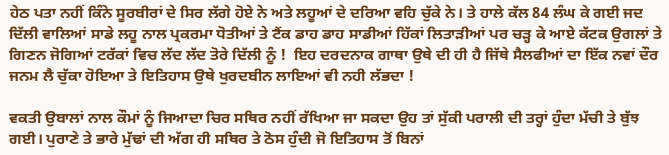ਹੇਠ ਪਤਾ ਨਹੀਂ ਕਿੰਨੇ ਸੂਰਬੀਰਾਂ ਦੇ ਸਿਰ ਲੱਗੇ ਹੋਏ ਨੇ ਅਤੇ ਲਹੂਆਂ ਦੇ ਦਰਿਆ ਵਹਿ ਚੁੱਕੇ ਨੇ। ਤੇ ਹਾਲੇ ਕੱਲ 84 ਲੰਘ ਕੇ ਗਈ ਜਦ ਦਿੱਲੀ ਵਾਲਿਆਂ ਸਾਡੇ ਲਹੂ ਨਾਲ ਪ੍ਰਕਰਮਾ ਧੋਤੀਆਂ ਤੇ ਟੈਂਕ ਡਾਹ ਡਾਹ ਸਾਡੀਆਂ ਹਿੱਕਾਂ ਲਿਤਾੜੀਆਂ ਪਰ ਚੜ੍ਹ ਕੇ ਆਏ ਕੱਟਕ ਉਗਲਾਂ ਤੇ ਗਿਣਨ ਜੋਗਿਆਂ ਟਰੱਕਾਂ ਵਿਚ ਲੱਦ ਲੱਦ ਤੋਰੇ ਦਿੱਲੀ ਨੂੰ !  ਇਹ ਦਰਦਨਾਕ ਗਾਥਾ ਉਥੇ ਦੀ ਹੀ ਹੈ ਜਿੱਥੇ ਸੈਲਫੀਆਂ ਦਾ ਇੱਕ ਨਵਾਂ ਦੌਰ ਜਨਮ ਲੈ ਚੁੱਕਾ ਹੋਇਆ ਤੇ ਇਤਿਹਾਸ ਉਥੇ ਖੁਰਦਬੀਨ ਲਾਇਆਂ ਵੀ ਨਹੀ ਲੱਭਦਾ !

ਵਕਤੀ ਉਬਾਲਾਂ ਨਾਲ ਕੌਮਾਂ ਨੂੰ ਜਿਆਦਾ ਚਿਰ ਸਥਿਰ ਨਹੀਂ ਰੱਖਿਆ ਜਾ ਸਕਦਾ ਉਹ ਤਾਂ ਸੁੱਕੀ ਪਰਾਲੀ ਦੀ ਤਰ੍ਹਾਂ ਹੁੰਦਾ ਮੱਚੀ ਤੇ ਬੁੱਝ ਗਈ। ਪੁਰਾਣੇ ਤੇ ਭਾਰੇ ਮੁੱਢਾਂ ਦੀ ਅੱਗ ਹੀ ਸਥਿਰ ਤੇ ਠੋਸ ਹੁੰਦੀ ਜੋ ਇਤਿਹਾਸ ਤੋਂ ਬਿਨਾਂ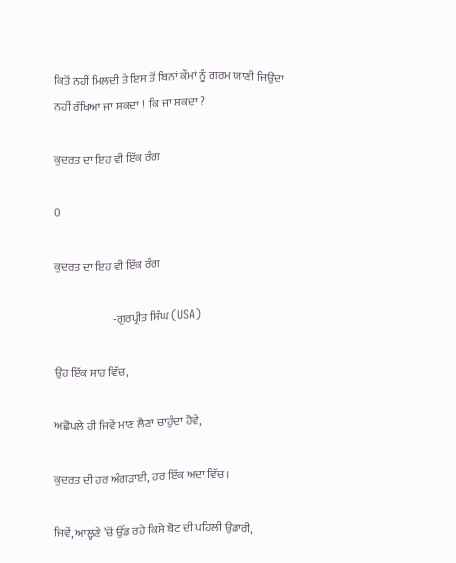ਕਿਤੋਂ ਨਹੀਂ ਮਿਲਦੀ ਤੇ ਇਸ ਤੋਂ ਬਿਨਾਂ ਕੌਮਾਂ ਨੂੰ ਗਰਮ ਯਾਣੀ ਜਿਉਂਦਾ ਨਹੀਂ ਰੱਖਿਆ ਜਾ ਸਕਦਾ !  ਕਿ ਜਾ ਸਕਦਾ ?

ਕੁਦਰਤ ਦਾ ਇਹ ਵੀ ਇੱਕ ਰੰਗ

0

ਕੁਦਰਤ ਦਾ ਇਹ ਵੀ ਇੱਕ ਰੰਗ

                          -ਗੁਰਪ੍ਰੀਤ ਸਿੰਘ (USA)

ਉਹ ਇੱਕ ਸਾਹ ਵਿੱਚ,

ਅਛੋਪਲੇ ਹੀ ਜਿਵੇਂ ਮਾਣ ਲੈਣਾ ਚਾਹੁੰਦਾ ਹੋਵੇ,

ਕੁਦਰਤ ਦੀ ਹਰ ਅੰਗੜਾਈ, ਹਰ ਇੱਕ ਅਦਾ ਵਿੱਚ।

ਜਿਵੇਂ, ਆਲ੍ਹਣੇ ’ਚੋਂ ਉੱਡ ਰਹੇ ਕਿਸੇ ਬੋਟ ਦੀ ਪਹਿਲੀ ਉਡਾਰੀ,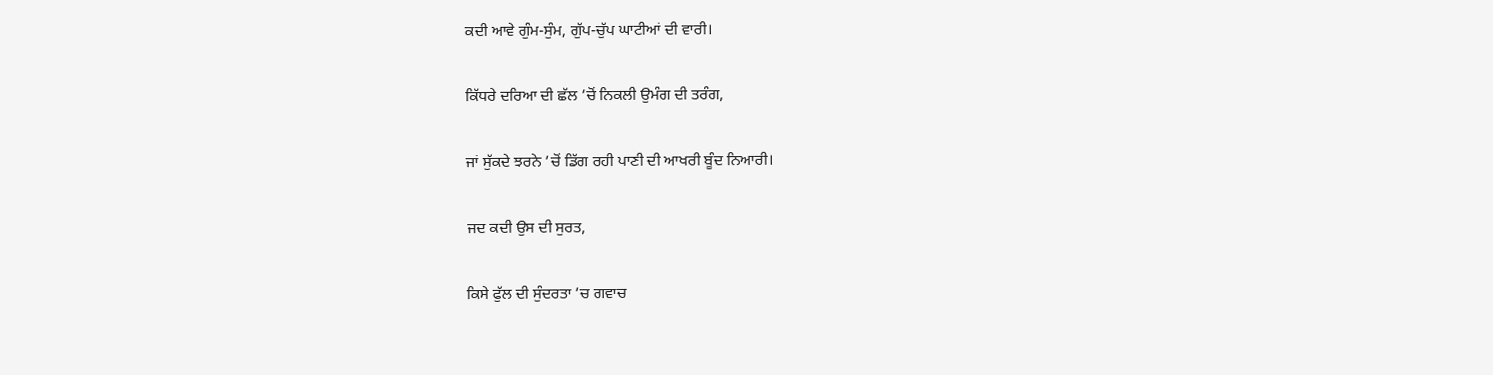ਕਦੀ ਆਵੇ ਗੁੰਮ-ਸੁੰਮ, ਗੁੱਪ-ਚੁੱਪ ਘਾਟੀਆਂ ਦੀ ਵਾਰੀ।

ਕਿੱਧਰੇ ਦਰਿਆ ਦੀ ਛੱਲ ’ਚੋਂ ਨਿਕਲੀ ਉਮੰਗ ਦੀ ਤਰੰਗ,

ਜਾਂ ਸੁੱਕਦੇ ਝਰਨੇ ’ਚੋਂ ਡਿੱਗ ਰਹੀ ਪਾਣੀ ਦੀ ਆਖਰੀ ਬੂੰਦ ਨਿਆਰੀ।

ਜਦ ਕਦੀ ਉਸ ਦੀ ਸੁਰਤ,

ਕਿਸੇ ਫੁੱਲ ਦੀ ਸੁੰਦਰਤਾ ’ਚ ਗਵਾਚ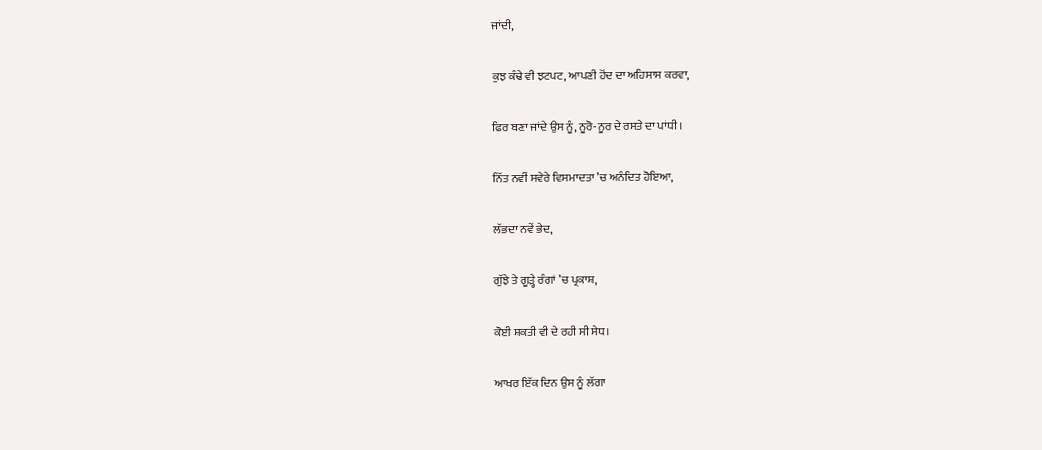ਜਾਂਦੀ,

ਕੁਝ ਕੰਢੇ ਵੀ ਝਟਪਟ, ਆਪਣੀ ਹੋਂਦ ਦਾ ਅਹਿਸਾਸ ਕਰਵਾ,

ਫਿਰ ਬਣਾ ਜਾਂਦੇ ਉਸ ਨੂੰ, ਨੂਰੋ-ਨੂਰ ਦੇ ਰਸਤੇ ਦਾ ਪਾਂਧੀ।

ਨਿੱਤ ਨਵੀਂ ਸਵੇਰੇ ਵਿਸਮਾਦਤਾ ’ਚ ਅਨੰਦਿਤ ਹੋਇਆ,

ਲੱਭਦਾ ਨਵੇਂ ਭੇਦ,

ਗੁੱਝੇ ਤੇ ਗੂੜ੍ਹੇ ਰੰਗਾਂ ’ਚ ਪ੍ਰਕਾਸ਼,

ਕੋਈ ਸ਼ਕਤੀ ਵੀ ਦੇ ਰਹੀ ਸੀ ਸੇਧ।

ਆਖਰ ਇੱਕ ਦਿਨ ਉਸ ਨੂੰ ਲੱਗਾ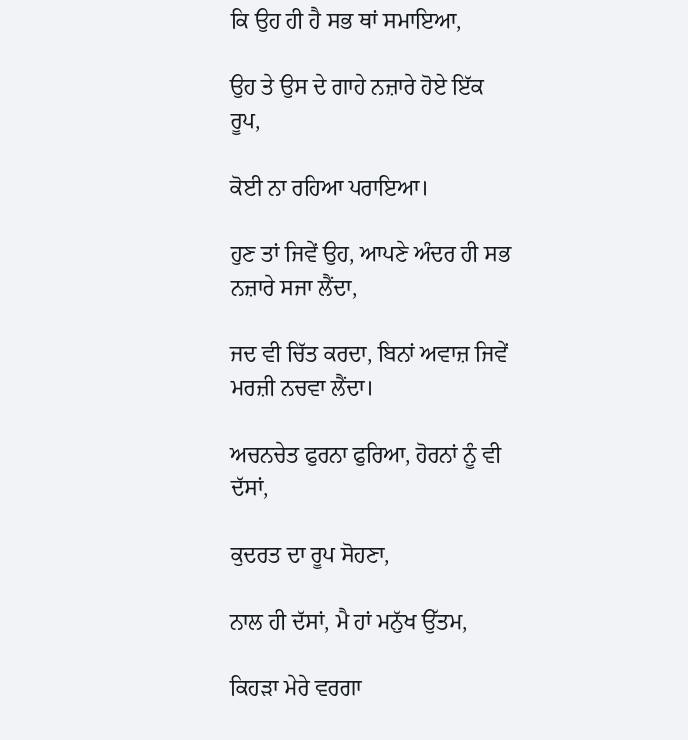ਕਿ ਉਹ ਹੀ ਹੈ ਸਭ ਥਾਂ ਸਮਾਇਆ,

ਉਹ ਤੇ ਉਸ ਦੇ ਗਾਹੇ ਨਜ਼ਾਰੇ ਹੋਏ ਇੱਕ ਰੂਪ,

ਕੋਈ ਨਾ ਰਹਿਆ ਪਰਾਇਆ।

ਹੁਣ ਤਾਂ ਜਿਵੇਂ ਉਹ, ਆਪਣੇ ਅੰਦਰ ਹੀ ਸਭ ਨਜ਼ਾਰੇ ਸਜਾ ਲੈਂਦਾ,

ਜਦ ਵੀ ਚਿੱਤ ਕਰਦਾ, ਬਿਨਾਂ ਅਵਾਜ਼ ਜਿਵੇਂ ਮਰਜ਼ੀ ਨਚਵਾ ਲੈਂਦਾ।

ਅਚਨਚੇਤ ਫੁਰਨਾ ਫੁਰਿਆ, ਹੋਰਨਾਂ ਨੂੰ ਵੀ ਦੱਸਾਂ,

ਕੁਦਰਤ ਦਾ ਰੂਪ ਸੋਹਣਾ,

ਨਾਲ ਹੀ ਦੱਸਾਂ, ਮੈ ਹਾਂ ਮਨੁੱਖ ਉੱਤਮ,

ਕਿਹੜਾ ਮੇਰੇ ਵਰਗਾ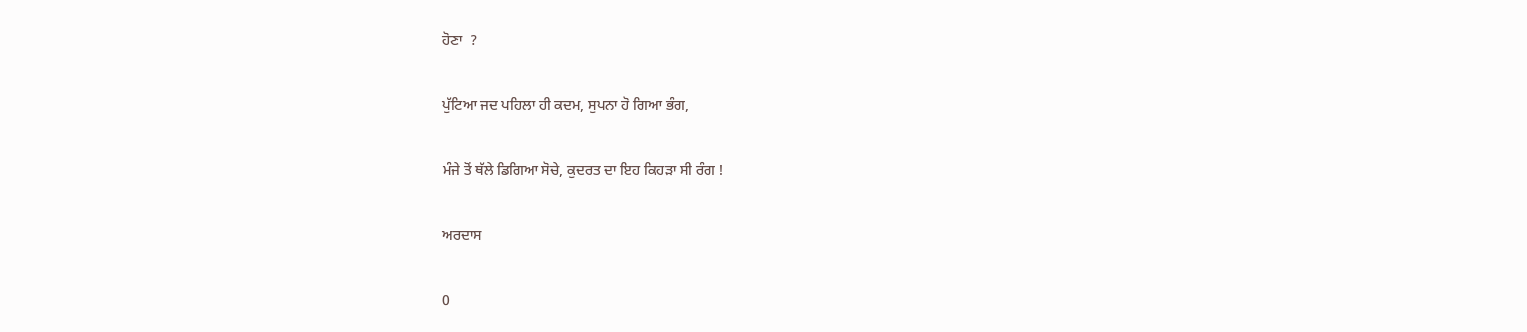ਹੋਣਾ  ?

ਪੁੱਟਿਆ ਜਦ ਪਹਿਲਾ ਹੀ ਕਦਮ, ਸੁਪਨਾ ਹੋ ਗਿਆ ਭੰਗ,

ਮੰਜੇ ਤੋਂ ਥੱਲੇ ਡਿਗਿਆ ਸੋਚੇ, ਕੁਦਰਤ ਦਾ ਇਹ ਕਿਹੜਾ ਸੀ ਰੰਗ !

ਅਰਦਾਸ

0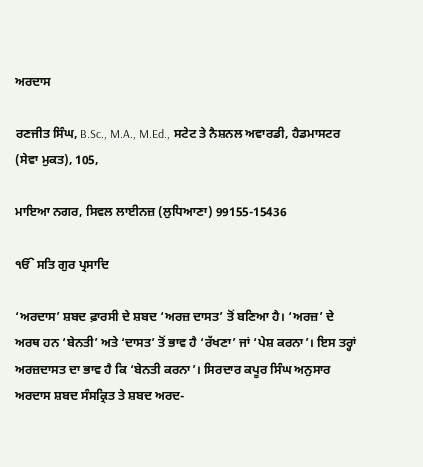ਅਰਦਾਸ

ਰਣਜੀਤ ਸਿੰਘ, B.Sc., M.A., M.Ed., ਸਟੇਟ ਤੇ ਨੈਸ਼ਨਲ ਅਵਾਰਡੀ, ਹੈਡਮਾਸਟਰ (ਸੇਵਾ ਮੁਕਤ), 105,

ਮਾਇਆ ਨਗਰ, ਸਿਵਲ ਲਾਈਨਜ਼ (ਲੁਧਿਆਣਾ) 99155-15436

ੴ ਸਤਿ ਗੁਰ ਪ੍ਰਸਾਦਿ

‘ਅਰਦਾਸ’ ਸ਼ਬਦ ਫ਼ਾਰਸੀ ਦੇ ਸ਼ਬਦ ‘ਅਰਜ਼ ਦਾਸਤ’ ਤੋਂ ਬਣਿਆ ਹੈ। ‘ਅਰਜ਼’ ਦੇ ਅਰਥ ਹਨ ‘ਬੇਨਤੀ’ ਅਤੇ ‘ਦਾਸਤ’ ਤੋਂ ਭਾਵ ਹੈ ‘ਰੱਖਣਾ’ ਜਾਂ ‘ਪੇਸ਼ ਕਰਨਾ’। ਇਸ ਤਰ੍ਹਾਂ ਅਰਜ਼ਦਾਸਤ ਦਾ ਭਾਵ ਹੈ ਕਿ ‘ਬੇਨਤੀ ਕਰਨਾ’। ਸਿਰਦਾਰ ਕਪੂਰ ਸਿੰਘ ਅਨੁਸਾਰ ਅਰਦਾਸ ਸ਼ਬਦ ਸੰਸਕ੍ਰਿਤ ਤੇ ਸ਼ਬਦ ਅਰਦ-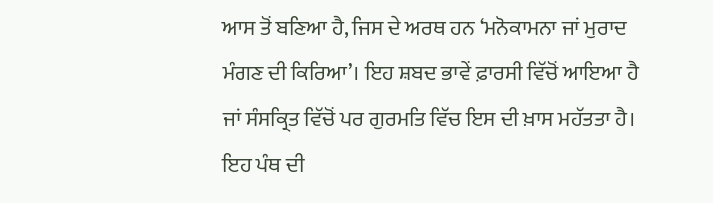ਆਸ ਤੋਂ ਬਣਿਆ ਹੈ, ਜਿਸ ਦੇ ਅਰਥ ਹਨ ‘ਮਨੋਕਾਮਨਾ ਜਾਂ ਮੁਰਾਦ ਮੰਗਣ ਦੀ ਕਿਰਿਆ’। ਇਹ ਸ਼ਬਦ ਭਾਵੇਂ ਫ਼ਾਰਸੀ ਵਿੱਚੋਂ ਆਇਆ ਹੈ ਜਾਂ ਸੰਸਕ੍ਰਿਤ ਵਿੱਚੋਂ ਪਰ ਗੁਰਮਤਿ ਵਿੱਚ ਇਸ ਦੀ ਖ਼ਾਸ ਮਹੱਤਤਾ ਹੈ। ਇਹ ਪੰਥ ਦੀ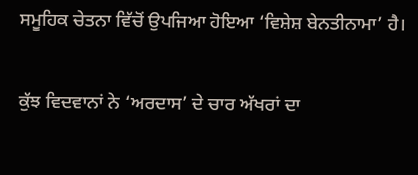ਸਮੂਹਿਕ ਚੇਤਨਾ ਵਿੱਚੋਂ ਉਪਜਿਆ ਹੋਇਆ ‘ਵਿਸ਼ੇਸ਼ ਬੇਨਤੀਨਾਮਾ’ ਹੈ।

ਕੁੱਝ ਵਿਦਵਾਨਾਂ ਨੇ ‘ਅਰਦਾਸ’ ਦੇ ਚਾਰ ਅੱਖਰਾਂ ਦਾ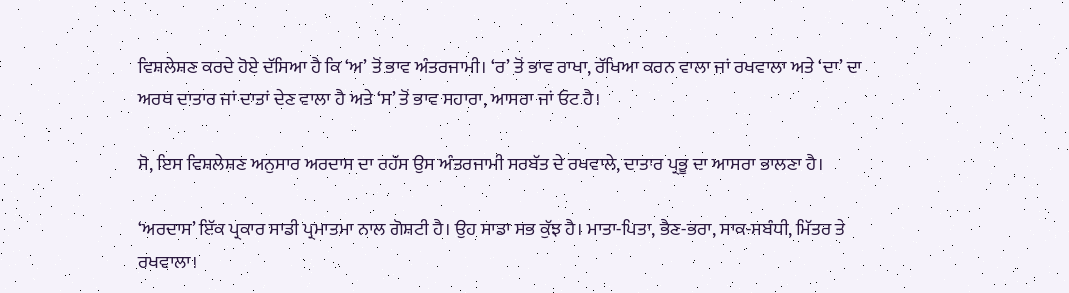ਵਿਸ਼ਲੇਸ਼ਣ ਕਰਦੇ ਹੋਏ ਦੱਸਿਆ ਹੈ ਕਿ ‘ਅ’ ਤੋਂ ਭਾਵ ਅੰਤਰਜਾਮੀ। ‘ਰ’ ਤੋਂ ਭਾਵ ਰਾਖਾ, ਰੱਖਿਆ ਕਰਨ ਵਾਲਾ ਜਾਂ ਰਖਵਾਲਾ ਅਤੇ ‘ਦਾ’ ਦਾ ਅਰਥ ਦਾਤਾਰ ਜਾਂ ਦਾਤਾਂ ਦੇਣ ਵਾਲਾ ਹੈ ਅਤੇ ‘ਸ’ ਤੋਂ ਭਾਵ ਸਹਾਰਾ, ਆਸਰਾ ਜਾਂ ਓਟ ਹੈ।

ਸੋ, ਇਸ ਵਿਸ਼ਲੇਸ਼ਣ ਅਨੁਸਾਰ ਅਰਦਾਸ ਦਾ ਰਹੱਸ ਉਸ ਅੰਤਰਜਾਮੀ ਸਰਬੱਤ ਦੇ ਰਖਵਾਲੇ, ਦਾਤਾਰ ਪ੍ਰਭੂ ਦਾ ਆਸਰਾ ਭਾਲਣਾ ਹੈ।

‘ਅਰਦਾਸ’ ਇੱਕ ਪ੍ਰਕਾਰ ਸਾਡੀ ਪ੍ਰਮਾਤਮਾ ਨਾਲ ਗੋਸ਼ਟੀ ਹੈ। ਉਹ ਸਾਡਾ ਸਭ ਕੁੱਝ ਹੈ। ਮਾਤਾ-ਪਿਤਾ, ਭੈਣ-ਭਰਾ, ਸਾਕ-ਸਬੰਧੀ, ਮਿੱਤਰ ਤੇ ਰਖਵਾਲਾ।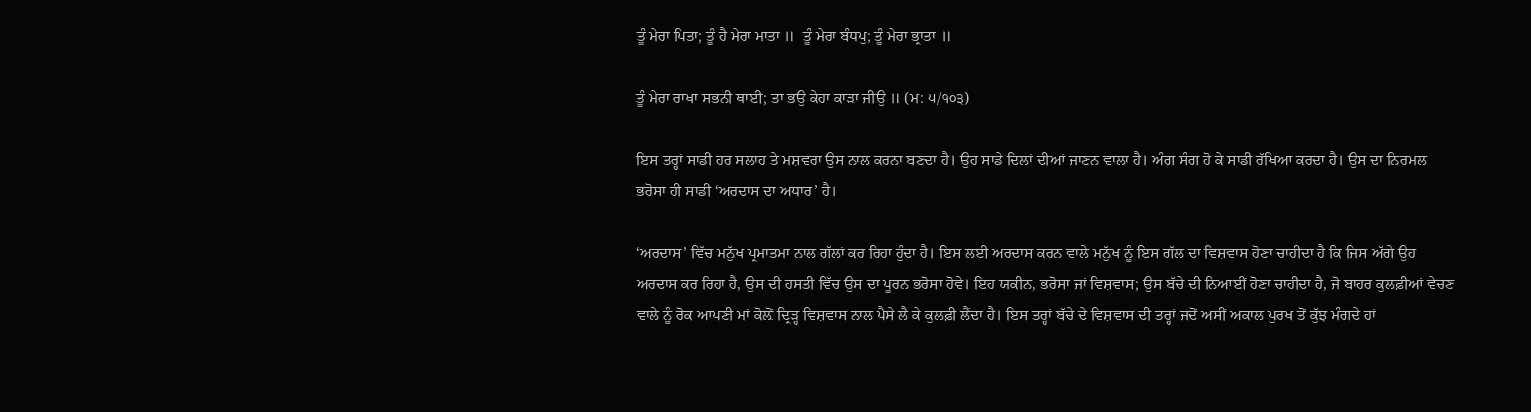ਤੂੰ ਮੇਰਾ ਪਿਤਾ; ਤੂੰ ਹੈ ਮੇਰਾ ਮਾਤਾ ॥  ਤੂੰ ਮੇਰਾ ਬੰਧਪੁ; ਤੂੰ ਮੇਰਾ ਭ੍ਰਾਤਾ ॥

ਤੂੰ ਮੇਰਾ ਰਾਖਾ ਸਭਨੀ ਥਾਈ; ਤਾ ਭਉ ਕੇਹਾ ਕਾੜਾ ਜੀਉ ॥ (ਮ: ੫/੧੦੩)

ਇਸ ਤਰ੍ਹਾਂ ਸਾਡੀ ਹਰ ਸਲਾਹ ਤੇ ਮਸ਼ਵਰਾ ਉਸ ਨਾਲ ਕਰਨਾ ਬਣਦਾ ਹੈ। ਉਹ ਸਾਡੇ ਦਿਲਾਂ ਦੀਆਂ ਜਾਣਨ ਵਾਲਾ ਹੈ। ਅੰਗ ਸੰਗ ਹੋ ਕੇ ਸਾਡੀ ਰੱਖਿਆ ਕਰਦਾ ਹੈ। ਉਸ ਦਾ ਨਿਰਮਲ ਭਰੋਸਾ ਹੀ ਸਾਡੀ ‘ਅਰਦਾਸ ਦਾ ਅਧਾਰ’ ਹੈ।

‘ਅਰਦਾਸ’ ਵਿੱਚ ਮਨੁੱਖ ਪ੍ਰਮਾਤਮਾ ਨਾਲ ਗੱਲਾਂ ਕਰ ਰਿਹਾ ਹੁੰਦਾ ਹੈ। ਇਸ ਲਈ ਅਰਦਾਸ ਕਰਨ ਵਾਲੇ ਮਨੁੱਖ ਨੂੰ ਇਸ ਗੱਲ ਦਾ ਵਿਸ਼ਵਾਸ ਹੋਣਾ ਚਾਹੀਦਾ ਹੈ ਕਿ ਜਿਸ ਅੱਗੇ ਉਹ ਅਰਦਾਸ ਕਰ ਰਿਹਾ ਹੈ, ਉਸ ਦੀ ਹਸਤੀ ਵਿੱਚ ਉਸ ਦਾ ਪੂਰਨ ਭਰੋਸਾ ਹੋਵੇ। ਇਹ ਯਕੀਨ, ਭਰੋਸਾ ਜਾਂ ਵਿਸ਼ਵਾਸ; ਉਸ ਬੱਚੇ ਦੀ ਨਿਆਈਂ ਹੋਣਾ ਚਾਹੀਦਾ ਹੈ, ਜੋ ਬਾਹਰ ਕੁਲਫ਼ੀਆਂ ਵੇਚਣ ਵਾਲੇ ਨੂੰ ਰੋਕ ਆਪਣੀ ਮਾਂ ਕੋਲ਼ੋਂ ਦ੍ਰਿੜ੍ਹ ਵਿਸ਼ਵਾਸ ਨਾਲ ਪੈਸੇ ਲੈ ਕੇ ਕੁਲਫ਼ੀ ਲੈਂਦਾ ਹੈ। ਇਸ ਤਰ੍ਹਾਂ ਬੱਚੇ ਦੇ ਵਿਸ਼ਵਾਸ ਦੀ ਤਰ੍ਹਾਂ ਜਦੋਂ ਅਸੀਂ ਅਕਾਲ ਪੁਰਖ ਤੋਂ ਕੁੱਝ ਮੰਗਦੇ ਹਾਂ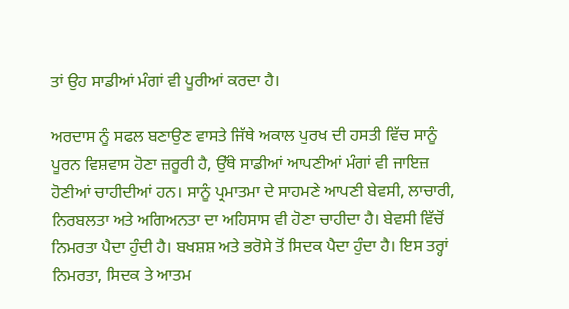ਤਾਂ ਉਹ ਸਾਡੀਆਂ ਮੰਗਾਂ ਵੀ ਪੂਰੀਆਂ ਕਰਦਾ ਹੈ।

ਅਰਦਾਸ ਨੂੰ ਸਫਲ ਬਣਾਉਣ ਵਾਸਤੇ ਜਿੱਥੇ ਅਕਾਲ ਪੁਰਖ ਦੀ ਹਸਤੀ ਵਿੱਚ ਸਾਨੂੰ ਪੂਰਨ ਵਿਸ਼ਵਾਸ ਹੋਣਾ ਜ਼ਰੂਰੀ ਹੈ, ਉੱਥੇ ਸਾਡੀਆਂ ਆਪਣੀਆਂ ਮੰਗਾਂ ਵੀ ਜਾਇਜ਼ ਹੋਣੀਆਂ ਚਾਹੀਦੀਆਂ ਹਨ। ਸਾਨੂੰ ਪ੍ਰਮਾਤਮਾ ਦੇ ਸਾਹਮਣੇ ਆਪਣੀ ਬੇਵਸੀ, ਲਾਚਾਰੀ, ਨਿਰਬਲਤਾ ਅਤੇ ਅਗਿਅਨਤਾ ਦਾ ਅਹਿਸਾਸ ਵੀ ਹੋਣਾ ਚਾਹੀਦਾ ਹੈ। ਬੇਵਸੀ ਵਿੱਚੋਂ ਨਿਮਰਤਾ ਪੈਦਾ ਹੁੰਦੀ ਹੈ। ਬਖਸ਼ਸ਼ ਅਤੇ ਭਰੋਸੇ ਤੋਂ ਸਿਦਕ ਪੈਦਾ ਹੁੰਦਾ ਹੈ। ਇਸ ਤਰ੍ਹਾਂ ਨਿਮਰਤਾ, ਸਿਦਕ ਤੇ ਆਤਮ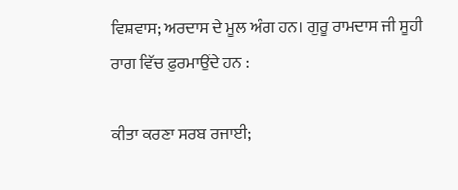ਵਿਸ਼ਵਾਸ; ਅਰਦਾਸ ਦੇ ਮੂਲ ਅੰਗ ਹਨ। ਗੁਰੂ ਰਾਮਦਾਸ ਜੀ ਸੂਹੀ ਰਾਗ ਵਿੱਚ ਫ਼ੁਰਮਾਉਂਦੇ ਹਨ :

ਕੀਤਾ ਕਰਣਾ ਸਰਬ ਰਜਾਈ;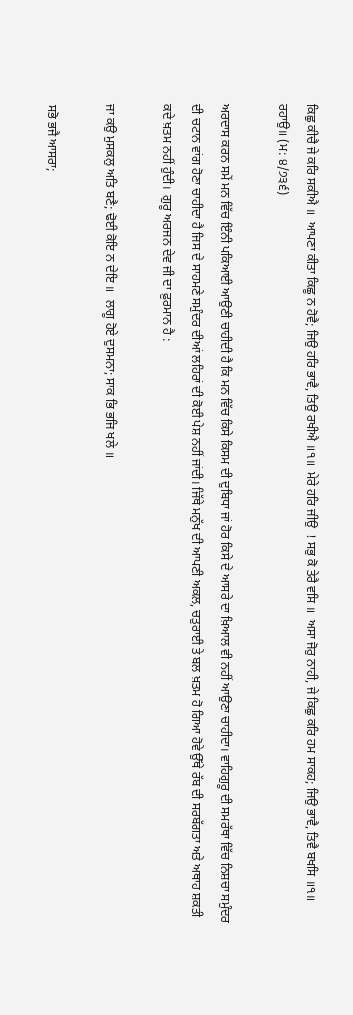ਕਿਛੁ ਕੀਚੈ ਜੇ ਕਰਿ ਸਕੀਐ ॥  ਆਪਣਾ ਕੀਤਾ ਕਿਛੂ ਨ ਹੋਵੈ; ਜਿਉ ਹਰਿ ਭਾਵੈ, ਤਿਉ ਰਖੀਐ ॥੧॥  ਮੇਰੇ ਹਰਿ ਜੀਉ  ! ਸਭੁ ਕੋ ਤੇਰੈ ਵਸਿ ॥  ਅਸਾ ਜੋਰੁ ਨਾਹੀ, ਜੇ ਕਿਛੁ ਕਰਿ ਹਮ ਸਾਕਹ; ਜਿਉ ਭਾਵੈ, ਤਿਵੈ ਬਖਸਿ ॥੧॥ ਰਹਾਉ॥ (ਮ: ੪/੭੩੬)

ਅਰਦਾਸ ਕਰਨ ਸਮੇਂ ਮਨ ਵਿੱਚ ਇੰਨੀ ਪਕਿਆਈ ਆਉਣੀ ਚਾਹੀਦੀ ਹੈ ਕਿ ਮਨ ਵਿੱਚ ਕਿਸੇ ਕਿਸਮ ਦੀ ਦੁਬਿਧਾ ਜਾਂ ਹੋਰ ਕਿਸੇ ਦੇ ਆਸਰੇ ਦਾ ਖ਼ਿਆਲ ਵੀ ਨਹੀਂ ਆਉਣਾ ਚਾਹੀਦਾ। ਵਾਹਿਗੁਰੂ ਦੀ ਸਮਰੱਥਾ ਵਿੱਚ ਨਿਸ਼ਚਾ ਸਮੁੰਦਰ ਦੀ ਚਟਾਨ ਵਾਂਗ ਹੋਣਾ ਚਾਹੀਦਾ ਹੈ ਜਿਸ ਦੇ ਸਾਹਮਣੇ ਸਮੁੰਦਰ ਦੀਆਂ ਲਹਿਰਾਂ ਦੀ ਕੋਈ ਪੇਸ਼ ਨਹੀਂ ਜਾਂਦੀ। ਜਿੱਥੇ ਮਨੁੱਖ ਦੀ ਆਪਣੀ ਅਕਲ, ਚਤੁਰਾਈ ਤੇ ਬਲ ਖ਼ਤਮ ਹੋ ਗਿਆ ਹੋਵੇ ਉੱਥੇ ਰੱਬ ਦੀ ਸਰਬੱਗਤਾ ਅਤੇ ਅਥਾਹ ਸ਼ਕਤੀ ਕਦੇ ਖ਼ਤਮ ਨਹੀਂ ਹੁੰਦੀ।  ਗੁਰੂ ਅਰਜਨ ਦੇਵ ਜੀ ਦਾ ਫ਼ੁਰਮਾਨ ਹੈ :

ਜਾ ਕਉ ਮੁਸਕਲੁ ਅਤਿ ਬਣੈ; ਢੋਈ ਕੋਇ ਨ ਦੇਇ ॥  ਲਾਗੂ ਹੋਏ ਦੁਸਮਨਾ; ਸਾਕ ਭਿ ਭਜਿ ਖਲੇ ॥

ਸਭੋ ਭਜੈ ਆਸਰਾ;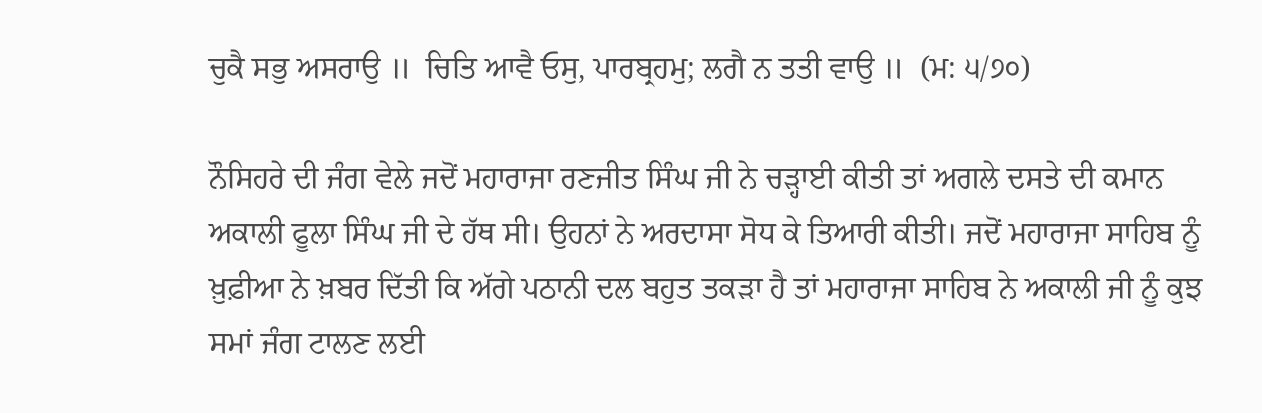ਚੁਕੈ ਸਭੁ ਅਸਰਾਉ ॥  ਚਿਤਿ ਆਵੈ ਓਸੁ, ਪਾਰਬ੍ਰਹਮੁ; ਲਗੈ ਨ ਤਤੀ ਵਾਉ ॥  (ਮ: ੫/੭੦)

ਨੌਸਿਹਰੇ ਦੀ ਜੰਗ ਵੇਲੇ ਜਦੋਂ ਮਹਾਰਾਜਾ ਰਣਜੀਤ ਸਿੰਘ ਜੀ ਨੇ ਚੜ੍ਹਾਈ ਕੀਤੀ ਤਾਂ ਅਗਲੇ ਦਸਤੇ ਦੀ ਕਮਾਨ ਅਕਾਲੀ ਫੂਲਾ ਸਿੰਘ ਜੀ ਦੇ ਹੱਥ ਸੀ। ਉਹਨਾਂ ਨੇ ਅਰਦਾਸਾ ਸੋਧ ਕੇ ਤਿਆਰੀ ਕੀਤੀ। ਜਦੋਂ ਮਹਾਰਾਜਾ ਸਾਹਿਬ ਨੂੰ ਖ਼ੁਫ਼ੀਆ ਨੇ ਖ਼ਬਰ ਦਿੱਤੀ ਕਿ ਅੱਗੇ ਪਠਾਨੀ ਦਲ ਬਹੁਤ ਤਕੜਾ ਹੈ ਤਾਂ ਮਹਾਰਾਜਾ ਸਾਹਿਬ ਨੇ ਅਕਾਲੀ ਜੀ ਨੂੰ ਕੁਝ ਸਮਾਂ ਜੰਗ ਟਾਲਣ ਲਈ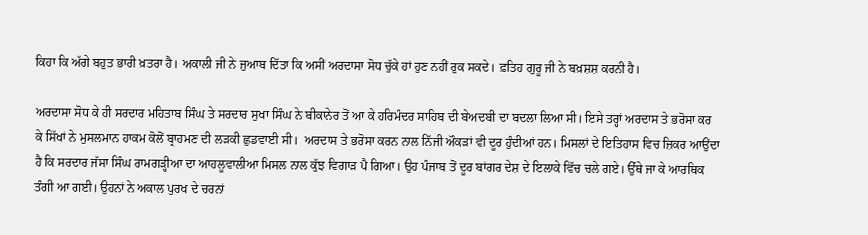ਕਿਹਾ ਕਿ ਅੱਗੇ ਬਹੁਤ ਭਾਰੀ ਖ਼ਤਰਾ ਹੈ। ਅਕਾਲੀ ਜੀ ਨੇ ਜੁਆਬ ਦਿੱਤਾ ਕਿ ਅਸੀਂ ਅਰਦਾਸਾ ਸੋਧ ਚੁੱਕੇ ਹਾਂ ਹੁਣ ਨਹੀਂ ਰੁਕ ਸਕਦੇ। ਫ਼ਤਿਹ ਗੁਰੂ ਜੀ ਨੇ ਬਖ਼ਸ਼ਸ਼ ਕਰਨੀ ਹੈ।

ਅਰਦਾਸਾ ਸੋਧ ਕੇ ਹੀ ਸਰਦਾਰ ਮਹਿਤਾਬ ਸਿੰਘ ਤੇ ਸਰਦਾਰ ਸੁਖਾ ਸਿੰਘ ਨੇ ਬੀਕਾਨੇਰ ਤੋਂ ਆ ਕੇ ਹਰਿਮੰਦਰ ਸਾਹਿਬ ਦੀ ਬੇਅਦਬੀ ਦਾ ਬਦਲਾ ਲਿਆ ਸੀ। ਇਸੇ ਤਰ੍ਹਾਂ ਅਰਦਾਸ ਤੇ ਭਰੋਸਾ ਕਰ ਕੇ ਸਿੱਖਾਂ ਨੇ ਮੁਸਲਮਾਨ ਹਾਕਮ ਕੋਲੋਂ ਬ੍ਰਾਹਮਣ ਦੀ ਲੜਕੀ ਛੁਡਵਾਈ ਸੀ।  ਅਰਦਾਸ ਤੇ ਭਰੋਸਾ ਕਰਨ ਨਾਲ ਨਿੱਜੀ ਔਕੜਾਂ ਵੀ ਦੂਰ ਹੁੰਦੀਆਂ ਹਨ। ਮਿਸਲਾਂ ਦੇ ਇਤਿਹਾਸ ਵਿਚ ਜ਼ਿਕਰ ਆਉਂਦਾ ਹੈ ਕਿ ਸਰਦਾਰ ਜੱਸਾ ਸਿੰਘ ਰਾਮਗੜ੍ਹੀਆ ਦਾ ਆਹਲੂਵਾਲੀਆ ਮਿਸਲ ਨਾਲ ਕੁੱਝ ਵਿਗਾੜ ਪੈ ਗਿਆ। ਉਹ ਪੰਜਾਬ ਤੋਂ ਦੂਰ ਬਾਂਗਰ ਦੇਸ਼ ਦੇ ਇਲਾਕੇ ਵਿੱਚ ਚਲੇ ਗਏ। ਉੱਥੇ ਜਾ ਕੇ ਆਰਥਿਕ ਤੰਗੀ ਆ ਗਈ। ਉਹਨਾਂ ਨੇ ਅਕਾਲ ਪੁਰਖ ਦੇ ਚਰਨਾਂ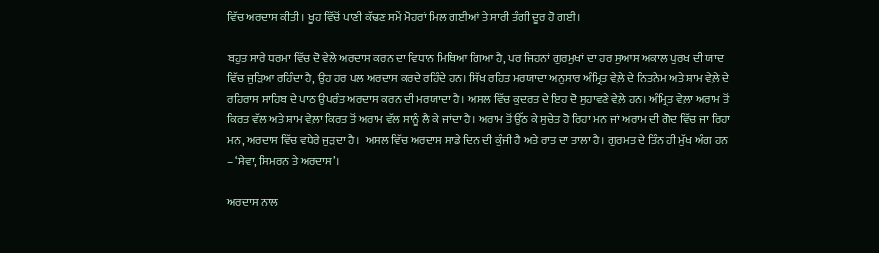ਵਿੱਚ ਅਰਦਾਸ ਕੀਤੀ। ਖੂਹ ਵਿੱਚੋਂ ਪਾਣੀ ਕੱਢਣ ਸਮੇਂ ਮੋਹਰਾਂ ਮਿਲ ਗਈਆਂ ਤੇ ਸਾਰੀ ਤੰਗੀ ਦੂਰ ਹੋ ਗਈ।

ਬਹੁਤ ਸਾਰੇ ਧਰਮਾ ਵਿੱਚ ਦੋ ਵੇਲੇ ਅਰਦਾਸ ਕਰਨ ਦਾ ਵਿਧਾਨ ਮਿਥਿਆ ਗਿਆ ਹੈ, ਪਰ ਜਿਹਨਾਂ ਗੁਰਮੁਖਾਂ ਦਾ ਹਰ ਸੁਆਸ ਅਕਾਲ ਪੁਰਖ ਦੀ ਯਾਦ ਵਿੱਚ ਜੁੜਿਆ ਰਹਿੰਦਾ ਹੈ, ਉਹ ਹਰ ਪਲ ਅਰਦਾਸ ਕਰਦੇ ਰਹਿੰਦੇ ਹਨ। ਸਿੱਖ ਰਹਿਤ ਮਰਯਾਦਾ ਅਨੁਸਾਰ ਅੰਮ੍ਰਿਤ ਵੇਲ਼ੇ ਦੇ ਨਿਤਨੇਮ ਅਤੇ ਸ਼ਾਮ ਵੇਲ਼ੇ ਦੇ ਰਹਿਰਾਸ ਸਾਹਿਬ ਦੇ ਪਾਠ ਉਪਰੰਤ ਅਰਦਾਸ ਕਰਨ ਦੀ ਮਰਯਾਦਾ ਹੈ। ਅਸਲ ਵਿੱਚ ਕੁਦਰਤ ਦੇ ਇਹ ਦੋ ਸੁਹਾਵਣੇ ਵੇਲ਼ੇ ਹਨ। ਅੰਮ੍ਰਿਤ ਵੇਲ਼ਾ ਅਰਾਮ ਤੋਂ ਕਿਰਤ ਵੱਲ ਅਤੇ ਸ਼ਾਮ ਵੇਲ਼ਾ ਕਿਰਤ ਤੋਂ ਅਰਾਮ ਵੱਲ ਸਾਨੂੰ ਲੈ ਕੇ ਜਾਂਦਾ ਹੈ। ਅਰਾਮ ਤੋਂ ਉੱਠ ਕੇ ਸੁਚੇਤ ਹੋ ਰਿਹਾ ਮਨ ਜਾਂ ਅਰਾਮ ਦੀ ਗੋਦ ਵਿੱਚ ਜਾ ਰਿਹਾ ਮਨ, ਅਰਦਾਸ ਵਿੱਚ ਵਧੇਰੇ ਜੁੜਦਾ ਹੈ।  ਅਸਲ ਵਿੱਚ ਅਰਦਾਸ ਸਾਡੇ ਦਿਨ ਦੀ ਕੁੰਜੀ ਹੈ ਅਤੇ ਰਾਤ ਦਾ ਤਾਲਾ ਹੈ। ਗੁਰਮਤ ਦੇ ਤਿੰਨ ਹੀ ਮੁੱਖ ਅੰਗ ਹਨ – ‘ਸੇਵਾ, ਸਿਮਰਨ ਤੇ ਅਰਦਾਸ’।

ਅਰਦਾਸ ਨਾਲ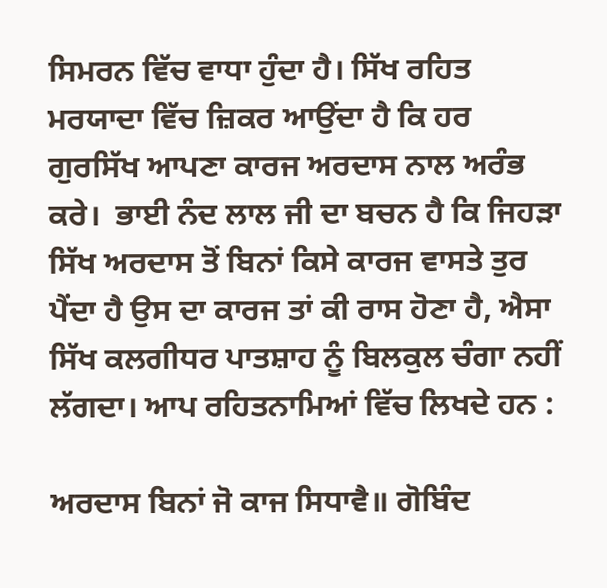ਸਿਮਰਨ ਵਿੱਚ ਵਾਧਾ ਹੁੰਦਾ ਹੈ। ਸਿੱਖ ਰਹਿਤ ਮਰਯਾਦਾ ਵਿੱਚ ਜ਼ਿਕਰ ਆਉਂਦਾ ਹੈ ਕਿ ਹਰ ਗੁਰਸਿੱਖ ਆਪਣਾ ਕਾਰਜ ਅਰਦਾਸ ਨਾਲ ਅਰੰਭ ਕਰੇ।  ਭਾਈ ਨੰਦ ਲਾਲ ਜੀ ਦਾ ਬਚਨ ਹੈ ਕਿ ਜਿਹੜਾ ਸਿੱਖ ਅਰਦਾਸ ਤੋਂ ਬਿਨਾਂ ਕਿਸੇ ਕਾਰਜ ਵਾਸਤੇ ਤੁਰ ਪੈਂਦਾ ਹੈ ਉਸ ਦਾ ਕਾਰਜ ਤਾਂ ਕੀ ਰਾਸ ਹੋਣਾ ਹੈ, ਐਸਾ ਸਿੱਖ ਕਲਗੀਧਰ ਪਾਤਸ਼ਾਹ ਨੂੰ ਬਿਲਕੁਲ ਚੰਗਾ ਨਹੀਂ ਲੱਗਦਾ। ਆਪ ਰਹਿਤਨਾਮਿਆਂ ਵਿੱਚ ਲਿਖਦੇ ਹਨ :

ਅਰਦਾਸ ਬਿਨਾਂ ਜੋ ਕਾਜ ਸਿਧਾਵੈ॥ ਗੋਬਿੰਦ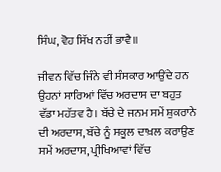ਸਿੰਘ, ਵੋਹ ਸਿੱਖ ਨਹੀਂ ਭਾਵੈ॥

ਜੀਵਨ ਵਿੱਚ ਜਿੰਨੇ ਵੀ ਸੰਸਕਾਰ ਆਉਂਦੇ ਹਨ ਉਹਨਾਂ ਸਾਰਿਆਂ ਵਿੱਚ ਅਰਦਾਸ ਦਾ ਬਹੁਤ ਵੱਡਾ ਮਹੱਤਵ ਹੈ। ਬੱਚੇ ਦੇ ਜਨਮ ਸਮੇਂ ਸ਼ੁਕਰਾਨੇ ਦੀ ਅਰਦਾਸ, ਬੱਚੇ ਨੂੰ ਸਕੂਲ ਦਾਖ਼ਲ ਕਰਾਉਣ ਸਮੇਂ ਅਰਦਾਸ, ਪ੍ਰੀਖਿਆਵਾਂ ਵਿੱਚ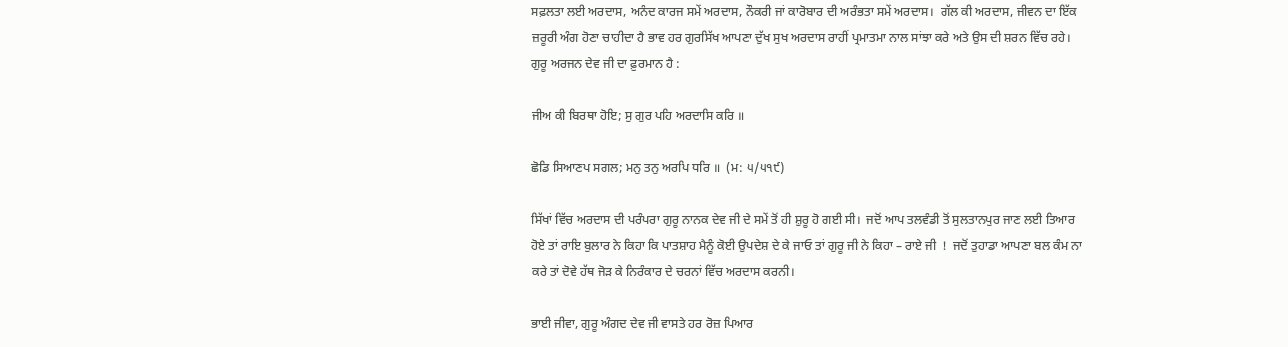ਸਫ਼ਲਤਾ ਲਈ ਅਰਦਾਸ, ਅਨੰਦ ਕਾਰਜ ਸਮੇਂ ਅਰਦਾਸ, ਨੌਕਰੀ ਜਾਂ ਕਾਰੋਬਾਰ ਦੀ ਅਰੰਭਤਾ ਸਮੇਂ ਅਰਦਾਸ।  ਗੱਲ ਕੀ ਅਰਦਾਸ, ਜੀਵਨ ਦਾ ਇੱਕ ਜ਼ਰੂਰੀ ਅੰਗ ਹੋਣਾ ਚਾਹੀਦਾ ਹੈ ਭਾਵ ਹਰ ਗੁਰਸਿੱਖ ਆਪਣਾ ਦੁੱਖ ਸੁਖ ਅਰਦਾਸ ਰਾਹੀਂ ਪ੍ਰਮਾਤਮਾ ਨਾਲ ਸਾਂਝਾ ਕਰੇ ਅਤੇ ਉਸ ਦੀ ਸ਼ਰਨ ਵਿੱਚ ਰਹੇ। ਗੁਰੂ ਅਰਜਨ ਦੇਵ ਜੀ ਦਾ ਫ਼ੁਰਮਾਨ ਹੈ :

ਜੀਅ ਕੀ ਬਿਰਥਾ ਹੋਇ; ਸੁ ਗੁਰ ਪਹਿ ਅਰਦਾਸਿ ਕਰਿ ॥

ਛੋਡਿ ਸਿਆਣਪ ਸਗਲ; ਮਨੁ ਤਨੁ ਅਰਪਿ ਧਰਿ ॥  (ਮ: ੫/੫੧੯)

ਸਿੱਖਾਂ ਵਿੱਚ ਅਰਦਾਸ ਦੀ ਪਰੰਪਰਾ ਗੁਰੂ ਨਾਨਕ ਦੇਵ ਜੀ ਦੇ ਸਮੇਂ ਤੋਂ ਹੀ ਸ਼ੁਰੂ ਹੋ ਗਈ ਸੀ।  ਜਦੋਂ ਆਪ ਤਲਵੰਡੀ ਤੋਂ ਸੁਲਤਾਨਪੁਰ ਜਾਣ ਲਈ ਤਿਆਰ ਹੋਏ ਤਾਂ ਰਾਇ ਬੁਲਾਰ ਨੇ ਕਿਹਾ ਕਿ ਪਾਤਸ਼ਾਹ ਮੈਨੂੰ ਕੋਈ ਉਪਦੇਸ਼ ਦੇ ਕੇ ਜਾਓ ਤਾਂ ਗੁਰੂ ਜੀ ਨੇ ਕਿਹਾ – ਰਾਏ ਜੀ  !  ਜਦੋਂ ਤੁਹਾਡਾ ਆਪਣਾ ਬਲ ਕੰਮ ਨਾ ਕਰੇ ਤਾਂ ਦੋਵੇ ਹੱਥ ਜੋੜ ਕੇ ਨਿਰੰਕਾਰ ਦੇ ਚਰਨਾਂ ਵਿੱਚ ਅਰਦਾਸ ਕਰਨੀ।

ਭਾਈ ਜੀਵਾ, ਗੁਰੂ ਅੰਗਦ ਦੇਵ ਜੀ ਵਾਸਤੇ ਹਰ ਰੋਜ਼ ਪਿਆਰ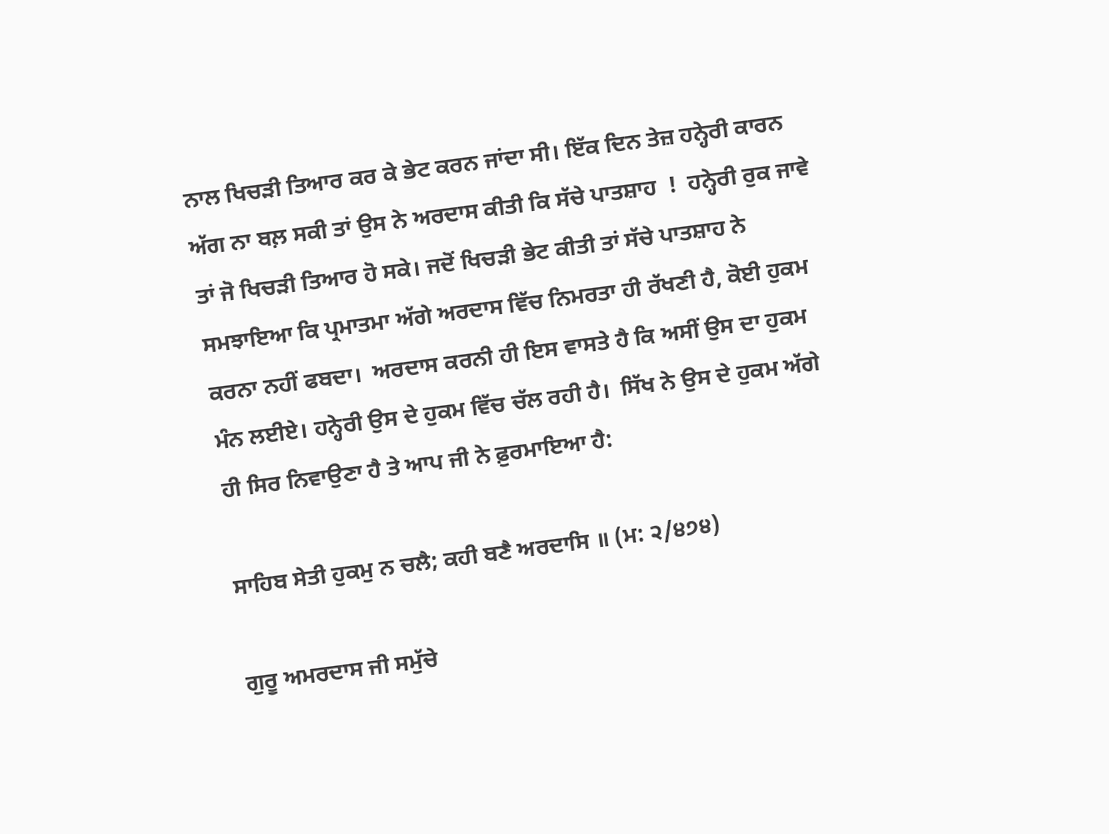ਨਾਲ ਖਿਚੜੀ ਤਿਆਰ ਕਰ ਕੇ ਭੇਟ ਕਰਨ ਜਾਂਦਾ ਸੀ। ਇੱਕ ਦਿਨ ਤੇਜ਼ ਹਨ੍ਹੇਰੀ ਕਾਰਨ ਅੱਗ ਨਾ ਬਲ਼ ਸਕੀ ਤਾਂ ਉਸ ਨੇ ਅਰਦਾਸ ਕੀਤੀ ਕਿ ਸੱਚੇ ਪਾਤਸ਼ਾਹ  !  ਹਨ੍ਹੇਰੀ ਰੁਕ ਜਾਵੇ ਤਾਂ ਜੋ ਖਿਚੜੀ ਤਿਆਰ ਹੋ ਸਕੇ। ਜਦੋਂ ਖਿਚੜੀ ਭੇਟ ਕੀਤੀ ਤਾਂ ਸੱਚੇ ਪਾਤਸ਼ਾਹ ਨੇ ਸਮਝਾਇਆ ਕਿ ਪ੍ਰਮਾਤਮਾ ਅੱਗੇ ਅਰਦਾਸ ਵਿੱਚ ਨਿਮਰਤਾ ਹੀ ਰੱਖਣੀ ਹੈ, ਕੋਈ ਹੁਕਮ ਕਰਨਾ ਨਹੀਂ ਫਬਦਾ।  ਅਰਦਾਸ ਕਰਨੀ ਹੀ ਇਸ ਵਾਸਤੇ ਹੈ ਕਿ ਅਸੀਂ ਉਸ ਦਾ ਹੁਕਮ ਮੰਨ ਲਈਏ। ਹਨ੍ਹੇਰੀ ਉਸ ਦੇ ਹੁਕਮ ਵਿੱਚ ਚੱਲ ਰਹੀ ਹੈ।  ਸਿੱਖ ਨੇ ਉਸ ਦੇ ਹੁਕਮ ਅੱਗੇ ਹੀ ਸਿਰ ਨਿਵਾਉਣਾ ਹੈ ਤੇ ਆਪ ਜੀ ਨੇ ਫ਼ੁਰਮਾਇਆ ਹੈ:

ਸਾਹਿਬ ਸੇਤੀ ਹੁਕਮੁ ਨ ਚਲੈ; ਕਹੀ ਬਣੈ ਅਰਦਾਸਿ ॥ (ਮ: ੨/੪੭੪)

ਗੁਰੂ ਅਮਰਦਾਸ ਜੀ ਸਮੁੱਚੇ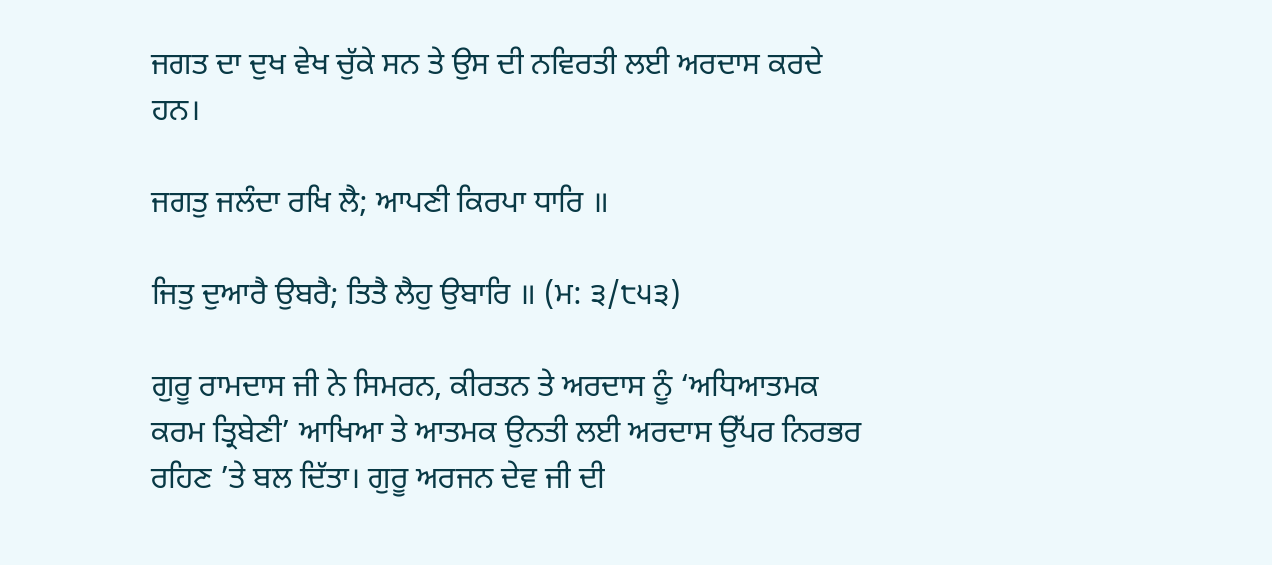ਜਗਤ ਦਾ ਦੁਖ ਵੇਖ ਚੁੱਕੇ ਸਨ ਤੇ ਉਸ ਦੀ ਨਵਿਰਤੀ ਲਈ ਅਰਦਾਸ ਕਰਦੇ ਹਨ।

ਜਗਤੁ ਜਲੰਦਾ ਰਖਿ ਲੈ; ਆਪਣੀ ਕਿਰਪਾ ਧਾਰਿ ॥

ਜਿਤੁ ਦੁਆਰੈ ਉਬਰੈ; ਤਿਤੈ ਲੈਹੁ ਉਬਾਰਿ ॥ (ਮ: ੩/੮੫੩)

ਗੁਰੂ ਰਾਮਦਾਸ ਜੀ ਨੇ ਸਿਮਰਨ, ਕੀਰਤਨ ਤੇ ਅਰਦਾਸ ਨੂੰ ‘ਅਧਿਆਤਮਕ ਕਰਮ ਤ੍ਰਿਬੇਣੀ’ ਆਖਿਆ ਤੇ ਆਤਮਕ ਉਨਤੀ ਲਈ ਅਰਦਾਸ ਉੱਪਰ ਨਿਰਭਰ ਰਹਿਣ ’ਤੇ ਬਲ ਦਿੱਤਾ। ਗੁਰੂ ਅਰਜਨ ਦੇਵ ਜੀ ਦੀ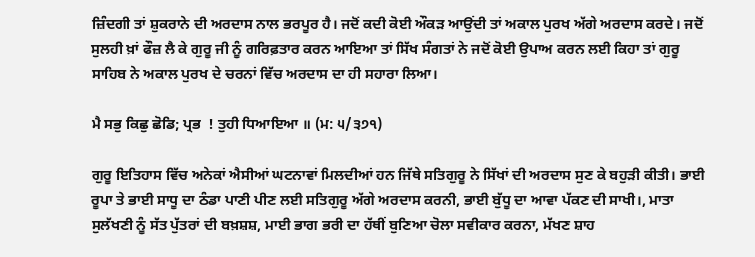ਜ਼ਿੰਦਗੀ ਤਾਂ ਸ਼ੁਕਰਾਨੇ ਦੀ ਅਰਦਾਸ ਨਾਲ ਭਰਪੂਰ ਹੈ। ਜਦੋਂ ਕਦੀ ਕੋਈ ਔਕੜ ਆਉਂਦੀ ਤਾਂ ਅਕਾਲ ਪੁਰਖ ਅੱਗੇ ਅਰਦਾਸ ਕਰਦੇ। ਜਦੋਂ ਸੁਲਹੀ ਖ਼ਾਂ ਫੌਜ਼ ਲੈ ਕੇ ਗੁਰੂ ਜੀ ਨੂੰ ਗਰਿਫ਼ਤਾਰ ਕਰਨ ਆਇਆ ਤਾਂ ਸਿੱਖ ਸੰਗਤਾਂ ਨੇ ਜਦੋਂ ਕੋਈ ਉਪਾਅ ਕਰਨ ਲਈ ਕਿਹਾ ਤਾਂ ਗੁਰੂ ਸਾਹਿਬ ਨੇ ਅਕਾਲ ਪੁਰਖ ਦੇ ਚਰਨਾਂ ਵਿੱਚ ਅਰਦਾਸ ਦਾ ਹੀ ਸਹਾਰਾ ਲਿਆ।

ਮੈ ਸਭੁ ਕਿਛੁ ਛੋਡਿ; ਪ੍ਰਭ  ! ਤੁਹੀ ਧਿਆਇਆ ॥ (ਮ: ੫/੩੭੧)

ਗੁਰੂ ਇਤਿਹਾਸ ਵਿੱਚ ਅਨੇਕਾਂ ਐਸੀਆਂ ਘਟਨਾਵਾਂ ਮਿਲਦੀਆਂ ਹਨ ਜਿੱਥੇ ਸਤਿਗੁਰੂ ਨੇ ਸਿੱਖਾਂ ਦੀ ਅਰਦਾਸ ਸੁਣ ਕੇ ਬਹੁੜੀ ਕੀਤੀ। ਭਾਈ ਰੂਪਾ ਤੇ ਭਾਈ ਸਾਧੂ ਦਾ ਠੰਡਾ ਪਾਣੀ ਪੀਣ ਲਈ ਸਤਿਗੁਰੂ ਅੱਗੇ ਅਰਦਾਸ ਕਰਨੀ, ਭਾਈ ਬੁੱਧੂ ਦਾ ਆਵਾ ਪੱਕਣ ਦੀ ਸਾਖੀ।, ਮਾਤਾ ਸੁਲੱਖਣੀ ਨੂੰ ਸੱਤ ਪੁੱਤਰਾਂ ਦੀ ਬਖ਼ਸ਼ਸ਼, ਮਾਈ ਭਾਗ ਭਰੀ ਦਾ ਹੱਥੀਂ ਬੁਣਿਆ ਚੋਲਾ ਸਵੀਕਾਰ ਕਰਨਾ, ਮੱਖਣ ਸ਼ਾਹ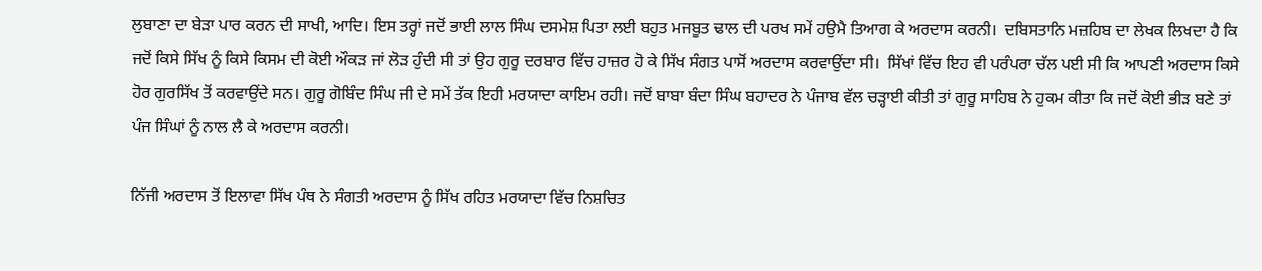ਲੁਬਾਣਾ ਦਾ ਬੇੜਾ ਪਾਰ ਕਰਨ ਦੀ ਸਾਖੀ, ਆਦਿ। ਇਸ ਤਰ੍ਹਾਂ ਜਦੋਂ ਭਾਈ ਲਾਲ ਸਿੰਘ ਦਸਮੇਸ਼ ਪਿਤਾ ਲਈ ਬਹੁਤ ਮਜਬੂਤ ਢਾਲ ਦੀ ਪਰਖ ਸਮੇਂ ਹਉਮੈ ਤਿਆਗ ਕੇ ਅਰਦਾਸ ਕਰਨੀ।  ਦਬਿਸਤਾਨਿ ਮਜ਼ਹਿਬ ਦਾ ਲੇਖਕ ਲਿਖਦਾ ਹੈ ਕਿ ਜਦੋਂ ਕਿਸੇ ਸਿੱਖ ਨੂੰ ਕਿਸੇ ਕਿਸਮ ਦੀ ਕੋਈ ਔਕੜ ਜਾਂ ਲੋੜ ਹੁੰਦੀ ਸੀ ਤਾਂ ਉਹ ਗੁਰੂ ਦਰਬਾਰ ਵਿੱਚ ਹਾਜ਼ਰ ਹੋ ਕੇ ਸਿੱਖ ਸੰਗਤ ਪਾਸੋਂ ਅਰਦਾਸ ਕਰਵਾਉਂਦਾ ਸੀ।  ਸਿੱਖਾਂ ਵਿੱਚ ਇਹ ਵੀ ਪਰੰਪਰਾ ਚੱਲ ਪਈ ਸੀ ਕਿ ਆਪਣੀ ਅਰਦਾਸ ਕਿਸੇ ਹੋਰ ਗੁਰਸਿੱਖ ਤੋਂ ਕਰਵਾਉਂਦੇ ਸਨ। ਗੁਰੂ ਗੋਬਿੰਦ ਸਿੰਘ ਜੀ ਦੇ ਸਮੇਂ ਤੱਕ ਇਹੀ ਮਰਯਾਦਾ ਕਾਇਮ ਰਹੀ। ਜਦੋਂ ਬਾਬਾ ਬੰਦਾ ਸਿੰਘ ਬਹਾਦਰ ਨੇ ਪੰਜਾਬ ਵੱਲ ਚੜ੍ਹਾਈ ਕੀਤੀ ਤਾਂ ਗੁਰੂ ਸਾਹਿਬ ਨੇ ਹੁਕਮ ਕੀਤਾ ਕਿ ਜਦੋਂ ਕੋਈ ਭੀੜ ਬਣੇ ਤਾਂ ਪੰਜ ਸਿੰਘਾਂ ਨੂੰ ਨਾਲ ਲੈ ਕੇ ਅਰਦਾਸ ਕਰਨੀ।

ਨਿੱਜੀ ਅਰਦਾਸ ਤੋਂ ਇਲਾਵਾ ਸਿੱਖ ਪੰਥ ਨੇ ਸੰਗਤੀ ਅਰਦਾਸ ਨੂੰ ਸਿੱਖ ਰਹਿਤ ਮਰਯਾਦਾ ਵਿੱਚ ਨਿਸ਼ਚਿਤ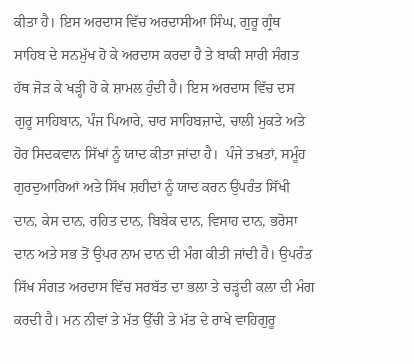ਕੀਤਾ ਹੈ। ਇਸ ਅਰਦਾਸ ਵਿੱਚ ਅਰਦਾਸੀਆ ਸਿੰਘ, ਗੁਰੂ ਗ੍ਰੰਥ ਸਾਹਿਬ ਦੇ ਸਨਮੁੱਖ ਹੋ ਕੇ ਅਰਦਾਸ ਕਰਦਾ ਹੈ ਤੇ ਬਾਕੀ ਸਾਰੀ ਸੰਗਤ ਹੱਥ ਜੋੜ ਕੇ ਖੜ੍ਹੀ ਹੋ ਕੇ ਸ਼ਾਮਲ ਹੁੰਦੀ ਹੈ। ਇਸ ਅਰਦਾਸ ਵਿੱਚ ਦਸ ਗੁਰੂ ਸਾਹਿਬਾਨ, ਪੰਜ ਪਿਆਰੇ, ਚਾਰ ਸਾਹਿਬਜ਼ਾਦੇ, ਚਾਲੀ ਮੁਕਤੇ ਅਤੇ ਹੋਰ ਸਿਦਕਵਾਨ ਸਿੱਖਾਂ ਨੂੰ ਯਾਦ ਕੀਤਾ ਜਾਂਦਾ ਹੈ।  ਪੰਜੇ ਤਖ਼ਤਾਂ, ਸਮੂੰਹ ਗੁਰਦੁਆਰਿਆਂ ਅਤੇ ਸਿੱਖ ਸ਼ਹੀਦਾਂ ਨੂੰ ਯਾਦ ਕਰਨ ਉਪਰੰਤ ਸਿੱਖੀ ਦਾਨ, ਕੇਸ ਦਾਨ, ਰਹਿਤ ਦਾਨ, ਬਿਬੇਕ ਦਾਨ, ਵਿਸਾਹ ਦਾਨ, ਭਰੋਸਾ ਦਾਨ ਅਤੇ ਸਭ ਤੋਂ ਉਪਰ ਨਾਮ ਦਾਨ ਦੀ ਮੰਗ ਕੀਤੀ ਜਾਂਦੀ ਹੈ। ਉਪਰੰਤ ਸਿੱਖ ਸੰਗਤ ਅਰਦਾਸ ਵਿੱਚ ਸਰਬੱਤ ਦਾ ਭਲਾ ਤੇ ਚੜ੍ਹਦੀ ਕਲਾ ਦੀ ਮੰਗ ਕਰਦੀ ਹੈ। ਮਨ ਨੀਵਾਂ ਤੇ ਮੱਤ ਉੱਚੀ ਤੇ ਮੱਤ ਦੇ ਰਾਖੇ ਵਾਹਿਗੁਰੂ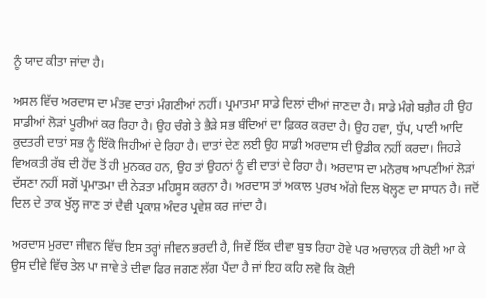ਨੂੰ ਯਾਦ ਕੀਤਾ ਜਾਂਦਾ ਹੈ।

ਅਸਲ ਵਿੱਚ ਅਰਦਾਸ ਦਾ ਮੰਤਵ ਦਾਤਾਂ ਮੰਗਣੀਆਂ ਨਹੀਂ। ਪ੍ਰਮਾਤਮਾ ਸਾਡੇ ਦਿਲਾਂ ਦੀਆਂ ਜਾਣਦਾ ਹੈ। ਸਾਡੇ ਮੰਗੇ ਬਗ਼ੈਰ ਹੀ ਉਹ ਸਾਡੀਆਂ ਲੋੜਾਂ ਪੂਰੀਆਂ ਕਰ ਰਿਹਾ ਹੈ। ਉਹ ਚੰਗੇ ਤੇ ਭੈੜੇ ਸਭ ਬੰਦਿਆਂ ਦਾ ਫ਼ਿਕਰ ਕਰਦਾ ਹੈ। ਉਹ ਹਵਾ, ਧੁੱਪ, ਪਾਣੀ ਆਦਿ ਕੁਦਤਰੀ ਦਾਤਾਂ ਸਭ ਨੂੰ ਇੱਕੋ ਜਿਹੀਆਂ ਦੇ ਰਿਹਾ ਹੈ। ਦਾਤਾਂ ਦੇਣ ਲਈ ਉਹ ਸਾਡੀ ਅਰਦਾਸ ਦੀ ਉਡੀਕ ਨਹੀਂ ਕਰਦਾ। ਜਿਹੜੇ ਵਿਅਕਤੀ ਰੱਬ ਦੀ ਹੋਂਦ ਤੋਂ ਹੀ ਮੁਨਕਰ ਹਨ, ਉਹ ਤਾਂ ਉਹਨਾਂ ਨੂੰ ਵੀ ਦਾਤਾਂ ਦੇ ਰਿਹਾ ਹੈ। ਅਰਦਾਸ ਦਾ ਮਨੋਰਥ ਆਪਣੀਆਂ ਲੋੜਾਂ ਦੱਸਣਾ ਨਹੀਂ ਸਗੋਂ ਪ੍ਰਮਾਤਮਾ ਦੀ ਨੇੜਤਾ ਮਹਿਸੂਸ ਕਰਨਾ ਹੈ। ਅਰਦਾਸ ਤਾਂ ਅਕਾਲ ਪੁਰਖ ਅੱਗੇ ਦਿਲ ਖੋਲ੍ਹਣ ਦਾ ਸਾਧਨ ਹੈ। ਜਦੋਂ ਦਿਲ ਦੇ ਤਾਕ ਖੁੱਲ੍ਹ ਜਾਣ ਤਾਂ ਦੈਵੀ ਪ੍ਰਕਾਸ਼ ਅੰਦਰ ਪ੍ਰਵੇਸ਼ ਕਰ ਜਾਂਦਾ ਹੈ।

ਅਰਦਾਸ ਮੁਰਦਾ ਜੀਵਨ ਵਿੱਚ ਇਸ ਤਰ੍ਹਾਂ ਜੀਵਨ ਭਰਦੀ ਹੈ, ਜਿਵੇਂ ਇੱਕ ਦੀਵਾ ਬੁਝ ਰਿਹਾ ਹੋਵੇ ਪਰ ਅਚਾਨਕ ਹੀ ਕੋਈ ਆ ਕੇ ਉਸ ਦੀਵੇ ਵਿੱਚ ਤੇਲ ਪਾ ਜਾਵੇ ਤੇ ਦੀਵਾ ਫਿਰ ਜਗਣ ਲੱਗ ਪੈਂਦਾ ਹੈ ਜਾਂ ਇਹ ਕਹਿ ਲਵੋ ਕਿ ਕੋਈ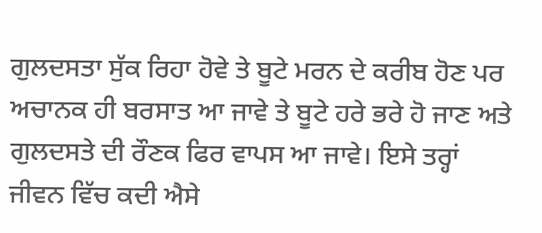ਗੁਲਦਸਤਾ ਸੁੱਕ ਰਿਹਾ ਹੋਵੇ ਤੇ ਬੂਟੇ ਮਰਨ ਦੇ ਕਰੀਬ ਹੋਣ ਪਰ ਅਚਾਨਕ ਹੀ ਬਰਸਾਤ ਆ ਜਾਵੇ ਤੇ ਬੂਟੇ ਹਰੇ ਭਰੇ ਹੋ ਜਾਣ ਅਤੇ ਗੁਲਦਸਤੇ ਦੀ ਰੌਣਕ ਫਿਰ ਵਾਪਸ ਆ ਜਾਵੇ। ਇਸੇ ਤਰ੍ਹਾਂ ਜੀਵਨ ਵਿੱਚ ਕਦੀ ਐਸੇ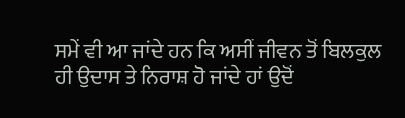ਸਮੇਂ ਵੀ ਆ ਜਾਂਦੇ ਹਨ ਕਿ ਅਸੀਂ ਜੀਵਨ ਤੋਂ ਬਿਲਕੁਲ ਹੀ ਉਦਾਸ ਤੇ ਨਿਰਾਸ਼ ਹੋ ਜਾਂਦੇ ਹਾਂ ਉਦੋਂ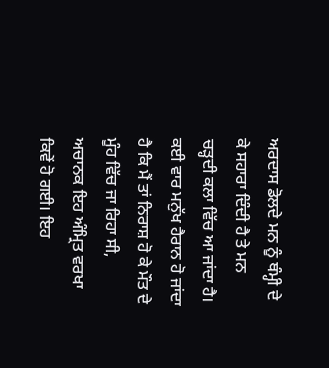ਅਰਦਾਸ ਡੋਲਦੇ ਮਨ ਨੂੰ ਥੰਮ੍ਹੀ ਦੇ ਕੇ ਸਹਾਰਾ ਦਿੰਦੀ ਹੈ ਤੇ ਮਨ ਚੜ੍ਹਦੀ ਕਲਾ ਵਿੱਚ ਆ ਜਾਂਦਾ ਹੈ। ਕਈ ਵਾਰ ਮਨੁੱਖ ਹੈਰਾਨ ਹੋ ਜਾਂਦਾ ਹੈ ਕਿ ਮੈਂ ਤਾਂ ਨਿਰਾਸ਼ ਹੋ ਕੇ ਮੌਤ ਦੇ ਮੂੰਹ ਵਿੱਚ ਜਾ ਰਿਹਾ ਸੀ, ਅਚਾਨਕ ਇਹ ਅੰਮ੍ਰਿਤ ਵਰਖਾ ਕਿਵੇਂ ਹੋ ਗਈ। ਇਹ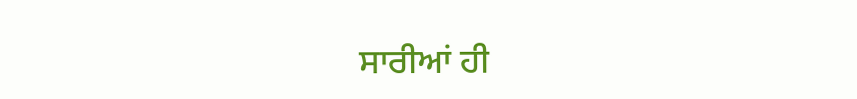ਸਾਰੀਆਂ ਹੀ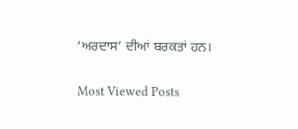‘ਅਰਦਾਸ’ ਦੀਆਂ ਬਰਕਤਾਂ ਹਨ।

Most Viewed Posts